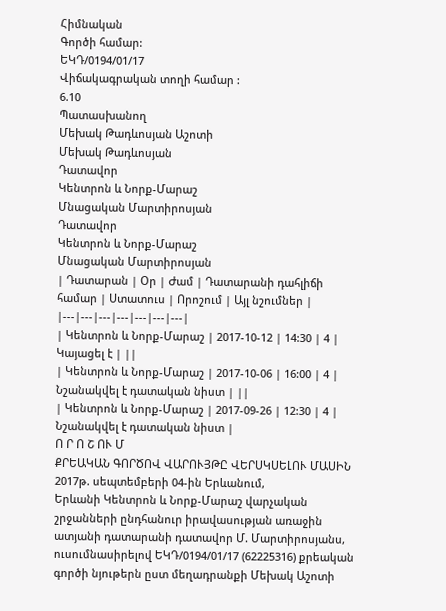Հիմնական
Գործի համար:
ԵԿԴ/0194/01/17
Վիճակագրական տողի համար :
6.10
Պատասխանող
Մեխակ Թադևոսյան Աշոտի
Մեխակ Թադևոսյան
Դատավոր
Կենտրոն և Նորք-Մարաշ
Մնացական Մարտիրոսյան
Դատավոր
Կենտրոն և Նորք-Մարաշ
Մնացական Մարտիրոսյան
| Դատարան | Օր | Ժամ | Դատարանի դահլիճի համար | Ստատուս | Որոշում | Այլ նշումներ |
|---|---|---|---|---|---|---|
| Կենտրոն և Նորք-Մարաշ | 2017-10-12 | 14:30 | 4 | Կայացել է | ||
| Կենտրոն և Նորք-Մարաշ | 2017-10-06 | 16:00 | 4 | Նշանակվել է դատական նիստ | ||
| Կենտրոն և Նորք-Մարաշ | 2017-09-26 | 12:30 | 4 | Նշանակվել է դատական նիստ |
Ո Ր Ո Շ ՈՒ Մ
ՔՐԵԱԿԱՆ ԳՈՐԾՈՎ ՎԱՐՈՒՅԹԸ ՎԵՐՍԿՍԵԼՈՒ ՄԱՍԻՆ
2017թ. սեպտեմբերի 04-ին Երևանում,
Երևանի Կենտրոն և Նորք-Մարաշ վարչական շրջանների ընդհանուր իրավասության առաջին ատյանի դատարանի դատավոր Մ. Մարտիրոսյանս, ուսումնասիրելով ԵԿԴ/0194/01/17 (62225316) քրեական գործի նյութերն ըստ մեղադրանքի Մեխակ Աշոտի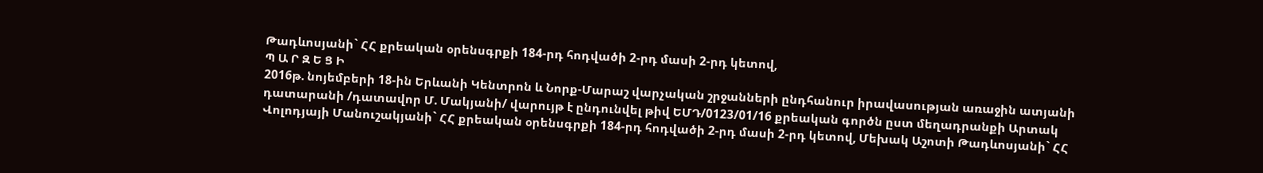Թադևոսյանի` ՀՀ քրեական օրենսգրքի 184-րդ հոդվածի 2-րդ մասի 2-րդ կետով,
Պ Ա Ր Զ Ե Ց Ի
2016թ. նոյեմբերի 18-ին Երևանի Կենտրոն և Նորք-Մարաշ վարչական շրջանների ընդհանուր իրավասության առաջին ատյանի դատարանի /դատավոր Մ. Մակյանի/ վարույթ է ընդունվել թիվ ԵՄԴ/0123/01/16 քրեական գործն ըստ մեղադրանքի Արտակ Վոլոդյայի Մանուշակյանի` ՀՀ քրեական օրենսգրքի 184-րդ հոդվածի 2-րդ մասի 2-րդ կետով, Մեխակ Աշոտի Թադևոսյանի` ՀՀ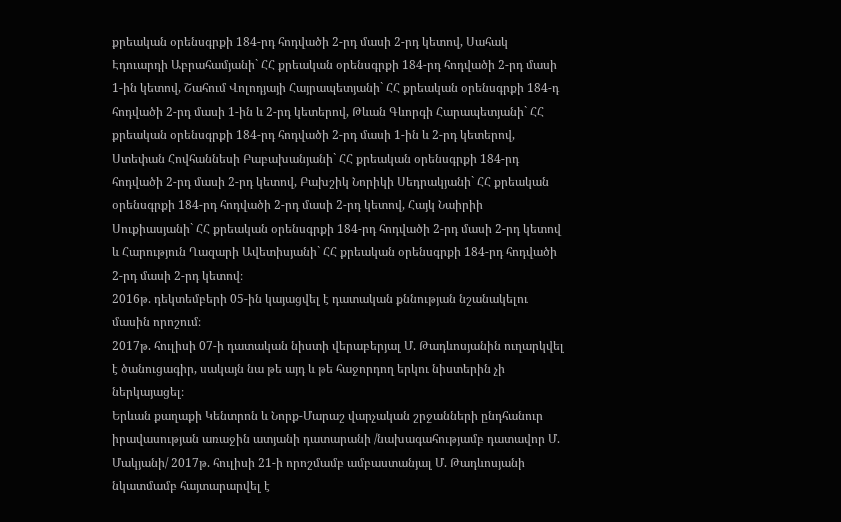քրեական օրենսգրքի 184-րդ հոդվածի 2-րդ մասի 2-րդ կետով, Սահակ Էդուարդի Աբրահամյանի` ՀՀ քրեական օրենսգրքի 184-րդ հոդվածի 2-րդ մասի 1-ին կետով, Շահում Վոլոդյայի Հայրապետյանի` ՀՀ քրեական օրենսգրքի 184-դ հոդվածի 2-րդ մասի 1-ին և 2-րդ կետերով, Թևան Գևորգի Հարապետյանի` ՀՀ քրեական օրենսգրքի 184-րդ հոդվածի 2-րդ մասի 1-ին և 2-րդ կետերով, Ստեփան Հովհաննեսի Բաբախանյանի` ՀՀ քրեական օրենսգրքի 184-րդ հոդվածի 2-րդ մասի 2-րդ կետով, Բախշիկ Նորիկի Սեդրակյանի` ՀՀ քրեական օրենսգրքի 184-րդ հոդվածի 2-րդ մասի 2-րդ կետով, Հայկ Նաիրիի Սուքիասյանի` ՀՀ քրեական օրենսգրքի 184-րդ հոդվածի 2-րդ մասի 2-րդ կետով և Հարություն Ղազարի Ավետիսյանի` ՀՀ քրեական օրենսգրքի 184-րդ հոդվածի 2-րդ մասի 2-րդ կետով։
2016թ. դեկտեմբերի 05-ին կայացվել է դատական քննության նշանակելու մասին որոշում։
2017թ. հուլիսի 07-ի դատական նիստի վերաբերյալ Մ. Թադևոսյանին ուղարկվել է ծանուցագիր, սակայն նա թե այդ և թե հաջորդող երկու նիստերին չի ներկայացել։
Երևան քաղաքի Կենտրոն և Նորք-Մարաշ վարչական շրջանների ընդհանուր իրավասության առաջին ատյանի դատարանի /նախագահությամբ դատավոր Մ. Մակյանի/ 2017թ. հուլիսի 21-ի որոշմամբ ամբաստանյալ Մ. Թադևոսյանի նկատմամբ հայտարարվել է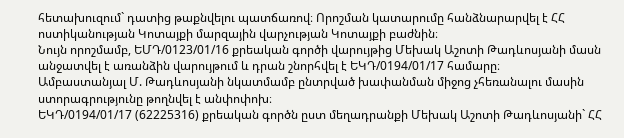հետախուզում` դատից թաքնվելու պատճառով։ Որոշման կատարումը հանձնարարվել է ՀՀ ոստիկանության Կոտայքի մարզային վարչության Կոտայքի բաժնին։
Նույն որոշմամբ, ԵՄԴ/0123/01/16 քրեական գործի վարույթից Մեխակ Աշոտի Թադևոսյանի մասն անջատվել է առանձին վարույթում և դրան շնորհվել է ԵԿԴ/0194/01/17 համարը։
Ամբաստանյալ Մ. Թադևոսյանի նկատմամբ ընտրված խափանման միջոց չհեռանալու մասին ստորագրությունը թողնվել է անփոփոխ։
ԵԿԴ/0194/01/17 (62225316) քրեական գործն ըստ մեղադրանքի Մեխակ Աշոտի Թադևոսյանի` ՀՀ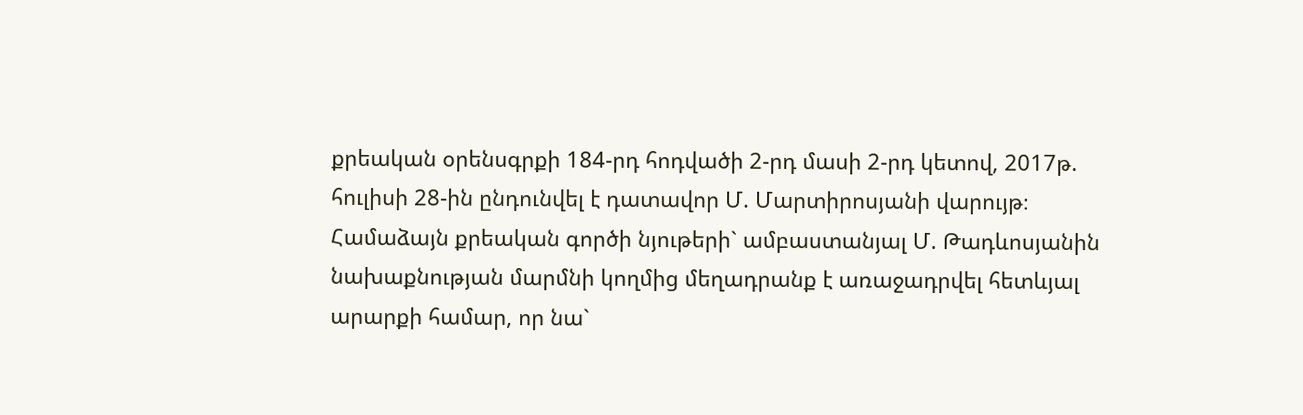քրեական օրենսգրքի 184-րդ հոդվածի 2-րդ մասի 2-րդ կետով, 2017թ. հուլիսի 28-ին ընդունվել է դատավոր Մ. Մարտիրոսյանի վարույթ։
Համաձայն քրեական գործի նյութերի` ամբաստանյալ Մ. Թադևոսյանին նախաքնության մարմնի կողմից մեղադրանք է առաջադրվել հետևյալ արարքի համար, որ նա`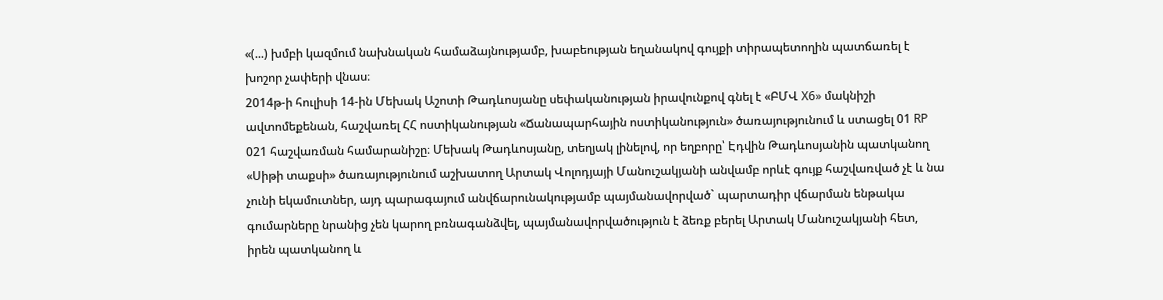«(...) խմբի կազմում նախնական համաձայնությամբ, խաբեության եղանակով գույքի տիրապետողին պատճառել է խոշոր չափերի վնաս։
2014թ-ի հուլիսի 14-ին Մեխակ Աշոտի Թադևոսյանը սեփականության իրավունքով գնել է «ԲՄՎ X6» մակնիշի ավտոմեքենան, հաշվառել ՀՀ ոստիկանության «Ճանապարհային ոստիկանություն» ծառայությունում և ստացել 01 RP 021 հաշվառման համարանիշը։ Մեխակ Թադևոսյանը, տեղյակ լինելով, որ եղբորը՝ Էդվին Թադևոսյանին պատկանող «Սիթի տաքսի» ծառայությունում աշխատող Արտակ Վոլոդյայի Մանուշակյանի անվամբ որևէ գույք հաշվառված չէ և նա չունի եկամուտներ, այդ պարագայում անվճարունակությամբ պայմանավորված` պարտադիր վճարման ենթակա գումարները նրանից չեն կարող բռնագանձվել, պայմանավորվածություն է ձեռք բերել Արտակ Մանուշակյանի հետ, իրեն պատկանող և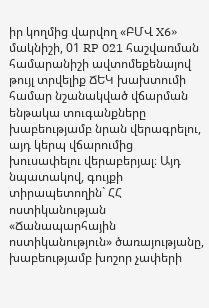իր կողմից վարվող «ԲՄՎ X6» մակնիշի, 01 RP 021 հաշվառման համարանիշի ավտոմեքենայով թույլ տրվելիք ՃԵԿ խախտումի համար նշանակված վճարման ենթակա տուգանքները խաբեությամբ նրան վերագրելու, այդ կերպ վճարումից խուսափելու վերաբերյալ։ Այդ նպատակով, գույքի տիրապետողին` ՀՀ ոստիկանության «Ճանապարհային ոստիկանություն» ծառայությանը, խաբեությամբ խոշոր չափերի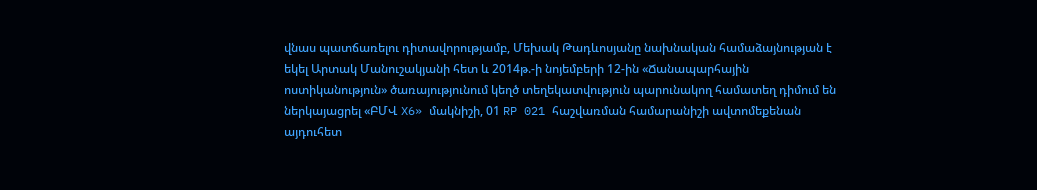վնաս պատճառելու դիտավորությամբ, Մեխակ Թադևոսյանը նախնական համաձայնության է եկել Արտակ Մանուշակյանի հետ և 2014թ.-ի նոյեմբերի 12-ին «Ճանապարհային ոստիկանություն» ծառայությունում կեղծ տեղեկատվություն պարունակող համատեղ դիմում են ներկայացրել «ԲՄՎ X6» մակնիշի, 01 RP 021 հաշվառման համարանիշի ավտոմեքենան այդուհետ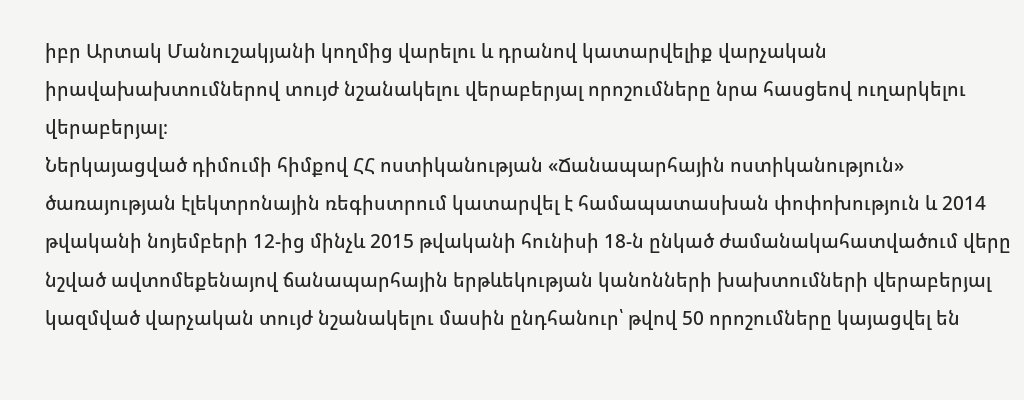իբր Արտակ Մանուշակյանի կողմից վարելու և դրանով կատարվելիք վարչական իրավախախտումներով տույժ նշանակելու վերաբերյալ որոշումները նրա հասցեով ուղարկելու վերաբերյալ։
Ներկայացված դիմումի հիմքով ՀՀ ոստիկանության «Ճանապարհային ոստիկանություն» ծառայության էլեկտրոնային ռեգիստրում կատարվել է համապատասխան փոփոխություն և 2014 թվականի նոյեմբերի 12-ից մինչև 2015 թվականի հունիսի 18-ն ընկած ժամանակահատվածում վերը նշված ավտոմեքենայով ճանապարհային երթևեկության կանոնների խախտումների վերաբերյալ կազմված վարչական տույժ նշանակելու մասին ընդհանուր՝ թվով 50 որոշումները կայացվել են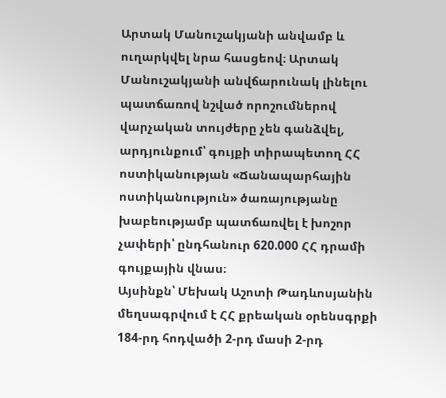Արտակ Մանուշակյանի անվամբ և ուղարկվել նրա հասցեով։ Արտակ Մանուշակյանի անվճարունակ լինելու պատճառով նշված որոշումներով վարչական տույժերը չեն գանձվել, արդյունքում՝ գույքի տիրապետող ՀՀ ոստիկանության «Ճանապարհային ոստիկանություն» ծառայությանը խաբեությամբ պատճառվել է խոշոր չափերի՝ ընդհանուր 620.000 ՀՀ դրամի գույքային վնաս։
Այսինքն՝ Մեխակ Աշոտի Թադևոսյանին մեղսագրվում է ՀՀ քրեական օրենսգրքի 184-րդ հոդվածի 2-րդ մասի 2-րդ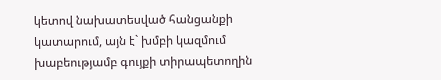կետով նախատեսված հանցանքի կատարում, այն է` խմբի կազմում խաբեությամբ գույքի տիրապետողին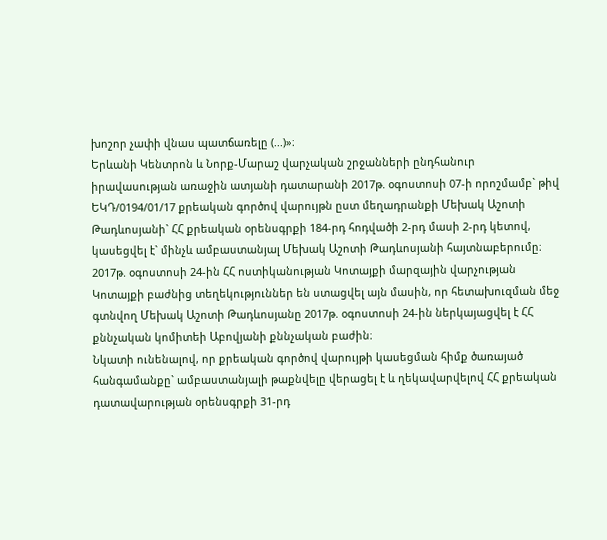խոշոր չափի վնաս պատճառելը (...)»։
Երևանի Կենտրոն և Նորք-Մարաշ վարչական շրջանների ընդհանուր իրավասության առաջին ատյանի դատարանի 2017թ. օգոստոսի 07-ի որոշմամբ` թիվ ԵԿԴ/0194/01/17 քրեական գործով վարույթն ըստ մեղադրանքի Մեխակ Աշոտի Թադևոսյանի` ՀՀ քրեական օրենսգրքի 184-րդ հոդվածի 2-րդ մասի 2-րդ կետով, կասեցվել է` մինչև ամբաստանյալ Մեխակ Աշոտի Թադևոսյանի հայտնաբերումը։
2017թ. օգոստոսի 24-ին ՀՀ ոստիկանության Կոտայքի մարզային վարչության Կոտայքի բաժնից տեղեկություններ են ստացվել այն մասին, որ հետախուզման մեջ գտնվող Մեխակ Աշոտի Թադևոսյանը 2017թ. օգոստոսի 24-ին ներկայացվել է ՀՀ քննչական կոմիտեի Աբովյանի քննչական բաժին։
Նկատի ունենալով, որ քրեական գործով վարույթի կասեցման հիմք ծառայած հանգամանքը` ամբաստանյալի թաքնվելը վերացել է և ղեկավարվելով ՀՀ քրեական դատավարության օրենսգրքի 31-րդ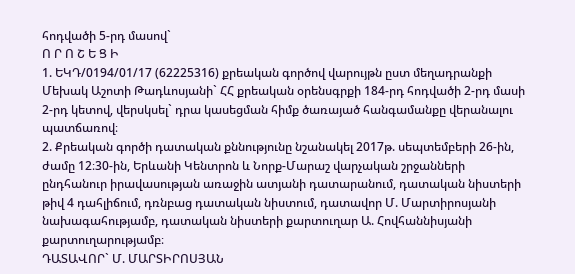հոդվածի 5-րդ մասով`
Ո Ր Ո Շ Ե Ց Ի
1. ԵԿԴ/0194/01/17 (62225316) քրեական գործով վարույթն ըստ մեղադրանքի Մեխակ Աշոտի Թադևոսյանի` ՀՀ քրեական օրենսգրքի 184-րդ հոդվածի 2-րդ մասի 2-րդ կետով, վերսկսել` դրա կասեցման հիմք ծառայած հանգամանքը վերանալու պատճառով։
2. Քրեական գործի դատական քննությունը նշանակել 2017թ. սեպտեմբերի 26-ին, ժամը 12։30-ին, Երևանի Կենտրոն և Նորք-Մարաշ վարչական շրջանների ընդհանուր իրավասության առաջին ատյանի դատարանում, դատական նիստերի թիվ 4 դահլիճում, դռնբաց դատական նիստում, դատավոր Մ. Մարտիրոսյանի նախագահությամբ, դատական նիստերի քարտուղար Ա. Հովհաննիսյանի քարտուղարությամբ։
ԴԱՏԱՎՈՐ` Մ. ՄԱՐՏԻՐՈՍՅԱՆ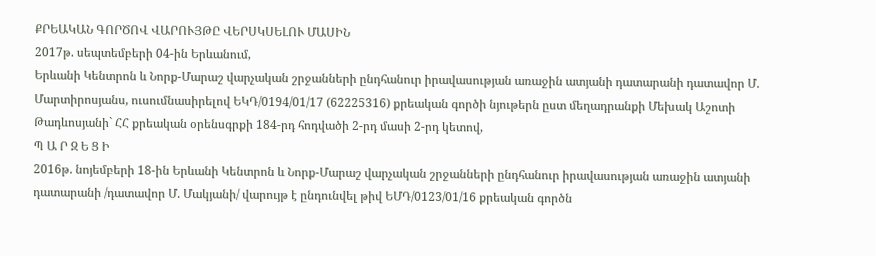ՔՐԵԱԿԱՆ ԳՈՐԾՈՎ ՎԱՐՈՒՅԹԸ ՎԵՐՍԿՍԵԼՈՒ ՄԱՍԻՆ
2017թ. սեպտեմբերի 04-ին Երևանում,
Երևանի Կենտրոն և Նորք-Մարաշ վարչական շրջանների ընդհանուր իրավասության առաջին ատյանի դատարանի դատավոր Մ. Մարտիրոսյանս, ուսումնասիրելով ԵԿԴ/0194/01/17 (62225316) քրեական գործի նյութերն ըստ մեղադրանքի Մեխակ Աշոտի Թադևոսյանի` ՀՀ քրեական օրենսգրքի 184-րդ հոդվածի 2-րդ մասի 2-րդ կետով,
Պ Ա Ր Զ Ե Ց Ի
2016թ. նոյեմբերի 18-ին Երևանի Կենտրոն և Նորք-Մարաշ վարչական շրջանների ընդհանուր իրավասության առաջին ատյանի դատարանի /դատավոր Մ. Մակյանի/ վարույթ է ընդունվել թիվ ԵՄԴ/0123/01/16 քրեական գործն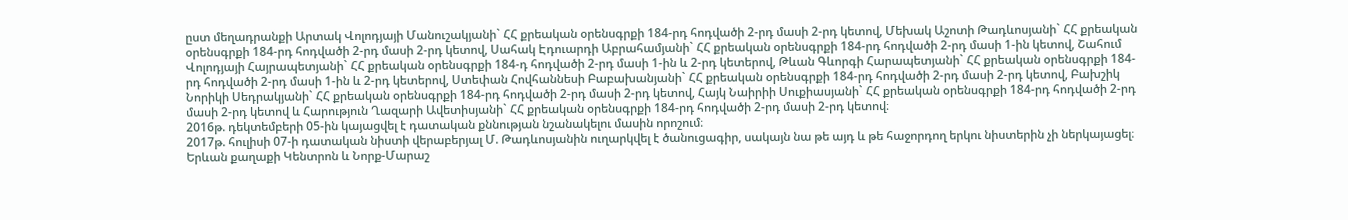ըստ մեղադրանքի Արտակ Վոլոդյայի Մանուշակյանի` ՀՀ քրեական օրենսգրքի 184-րդ հոդվածի 2-րդ մասի 2-րդ կետով, Մեխակ Աշոտի Թադևոսյանի` ՀՀ քրեական օրենսգրքի 184-րդ հոդվածի 2-րդ մասի 2-րդ կետով, Սահակ Էդուարդի Աբրահամյանի` ՀՀ քրեական օրենսգրքի 184-րդ հոդվածի 2-րդ մասի 1-ին կետով, Շահում Վոլոդյայի Հայրապետյանի` ՀՀ քրեական օրենսգրքի 184-դ հոդվածի 2-րդ մասի 1-ին և 2-րդ կետերով, Թևան Գևորգի Հարապետյանի` ՀՀ քրեական օրենսգրքի 184-րդ հոդվածի 2-րդ մասի 1-ին և 2-րդ կետերով, Ստեփան Հովհաննեսի Բաբախանյանի` ՀՀ քրեական օրենսգրքի 184-րդ հոդվածի 2-րդ մասի 2-րդ կետով, Բախշիկ Նորիկի Սեդրակյանի` ՀՀ քրեական օրենսգրքի 184-րդ հոդվածի 2-րդ մասի 2-րդ կետով, Հայկ Նաիրիի Սուքիասյանի` ՀՀ քրեական օրենսգրքի 184-րդ հոդվածի 2-րդ մասի 2-րդ կետով և Հարություն Ղազարի Ավետիսյանի` ՀՀ քրեական օրենսգրքի 184-րդ հոդվածի 2-րդ մասի 2-րդ կետով։
2016թ. դեկտեմբերի 05-ին կայացվել է դատական քննության նշանակելու մասին որոշում։
2017թ. հուլիսի 07-ի դատական նիստի վերաբերյալ Մ. Թադևոսյանին ուղարկվել է ծանուցագիր, սակայն նա թե այդ և թե հաջորդող երկու նիստերին չի ներկայացել։
Երևան քաղաքի Կենտրոն և Նորք-Մարաշ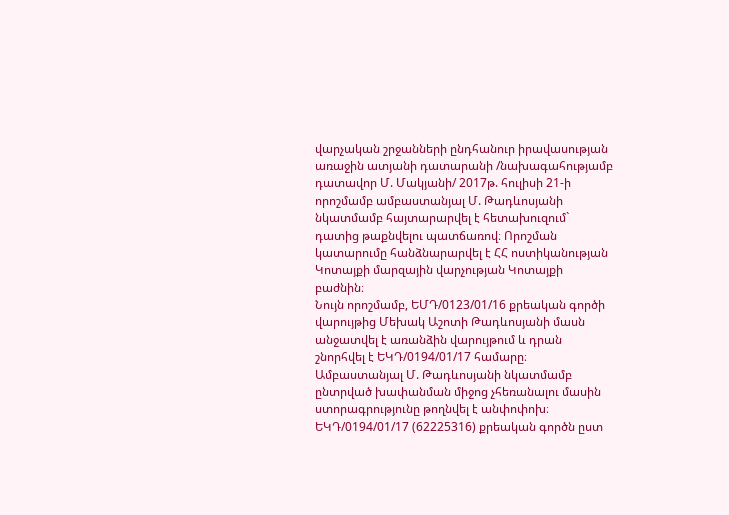վարչական շրջանների ընդհանուր իրավասության առաջին ատյանի դատարանի /նախագահությամբ դատավոր Մ. Մակյանի/ 2017թ. հուլիսի 21-ի որոշմամբ ամբաստանյալ Մ. Թադևոսյանի նկատմամբ հայտարարվել է հետախուզում` դատից թաքնվելու պատճառով։ Որոշման կատարումը հանձնարարվել է ՀՀ ոստիկանության Կոտայքի մարզային վարչության Կոտայքի բաժնին։
Նույն որոշմամբ, ԵՄԴ/0123/01/16 քրեական գործի վարույթից Մեխակ Աշոտի Թադևոսյանի մասն անջատվել է առանձին վարույթում և դրան շնորհվել է ԵԿԴ/0194/01/17 համարը։
Ամբաստանյալ Մ. Թադևոսյանի նկատմամբ ընտրված խափանման միջոց չհեռանալու մասին ստորագրությունը թողնվել է անփոփոխ։
ԵԿԴ/0194/01/17 (62225316) քրեական գործն ըստ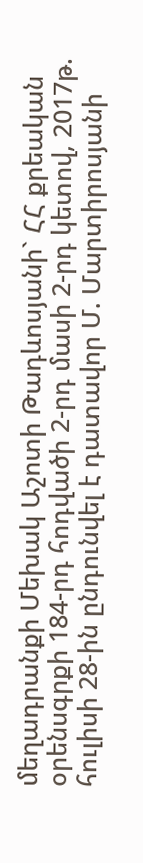մեղադրանքի Մեխակ Աշոտի Թադևոսյանի` ՀՀ քրեական օրենսգրքի 184-րդ հոդվածի 2-րդ մասի 2-րդ կետով, 2017թ. հուլիսի 28-ին ընդունվել է դատավոր Մ. Մարտիրոսյանի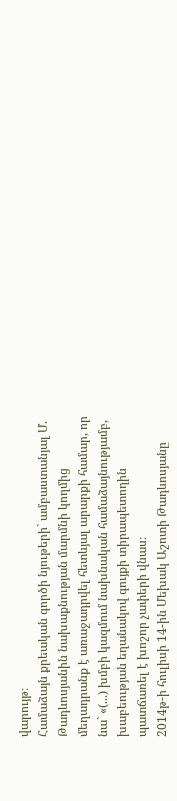վարույթ։
Համաձայն քրեական գործի նյութերի` ամբաստանյալ Մ. Թադևոսյանին նախաքնության մարմնի կողմից մեղադրանք է առաջադրվել հետևյալ արարքի համար, որ նա` «(...) խմբի կազմում նախնական համաձայնությամբ, խաբեության եղանակով գույքի տիրապետողին պատճառել է խոշոր չափերի վնաս։
2014թ-ի հուլիսի 14-ին Մեխակ Աշոտի Թադևոսյանը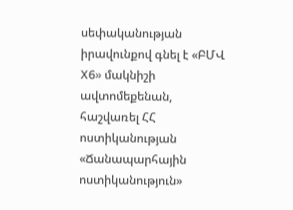սեփականության իրավունքով գնել է «ԲՄՎ X6» մակնիշի ավտոմեքենան, հաշվառել ՀՀ ոստիկանության «Ճանապարհային ոստիկանություն»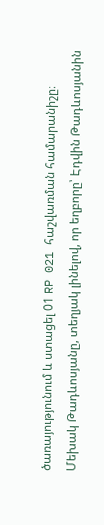ծառայությունում և ստացել 01 RP 021 հաշվառման համարանիշը։ Մեխակ Թադևոսյանը, տեղյակ լինելով, որ եղբորը՝ Էդվին Թադևոսյանին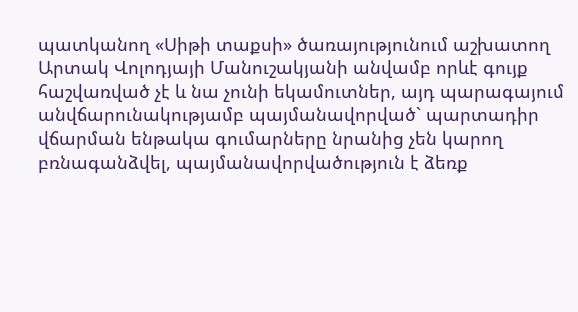պատկանող «Սիթի տաքսի» ծառայությունում աշխատող Արտակ Վոլոդյայի Մանուշակյանի անվամբ որևէ գույք հաշվառված չէ և նա չունի եկամուտներ, այդ պարագայում անվճարունակությամբ պայմանավորված` պարտադիր վճարման ենթակա գումարները նրանից չեն կարող բռնագանձվել, պայմանավորվածություն է ձեռք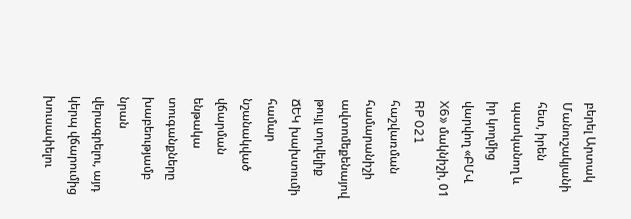բերել Արտակ Մանուշակյանի հետ, իրեն պատկանող և իր կողմից վարվող «ԲՄՎ X6» մակնիշի, 01 RP 021 հաշվառման համարանիշի ավտոմեքենայով թույլ տրվելիք ՃԵԿ խախտումի համար նշանակված վճարման ենթակա տուգանքները խաբեությամբ նրան վերագրելու, այդ կերպ վճարումից խուսափելու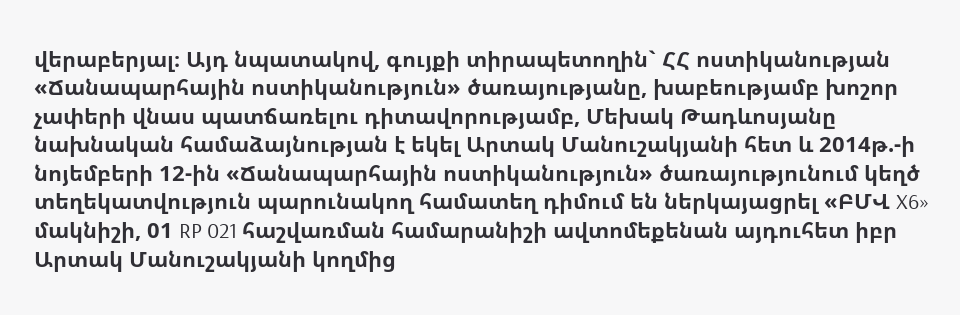վերաբերյալ։ Այդ նպատակով, գույքի տիրապետողին` ՀՀ ոստիկանության «Ճանապարհային ոստիկանություն» ծառայությանը, խաբեությամբ խոշոր չափերի վնաս պատճառելու դիտավորությամբ, Մեխակ Թադևոսյանը նախնական համաձայնության է եկել Արտակ Մանուշակյանի հետ և 2014թ.-ի նոյեմբերի 12-ին «Ճանապարհային ոստիկանություն» ծառայությունում կեղծ տեղեկատվություն պարունակող համատեղ դիմում են ներկայացրել «ԲՄՎ X6» մակնիշի, 01 RP 021 հաշվառման համարանիշի ավտոմեքենան այդուհետ իբր Արտակ Մանուշակյանի կողմից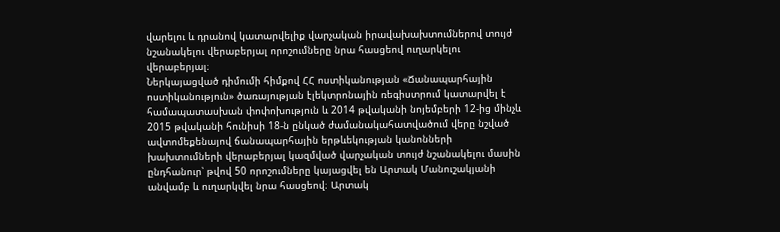վարելու և դրանով կատարվելիք վարչական իրավախախտումներով տույժ նշանակելու վերաբերյալ որոշումները նրա հասցեով ուղարկելու վերաբերյալ։
Ներկայացված դիմումի հիմքով ՀՀ ոստիկանության «Ճանապարհային ոստիկանություն» ծառայության էլեկտրոնային ռեգիստրում կատարվել է համապատասխան փոփոխություն և 2014 թվականի նոյեմբերի 12-ից մինչև 2015 թվականի հունիսի 18-ն ընկած ժամանակահատվածում վերը նշված ավտոմեքենայով ճանապարհային երթևեկության կանոնների խախտումների վերաբերյալ կազմված վարչական տույժ նշանակելու մասին ընդհանուր՝ թվով 50 որոշումները կայացվել են Արտակ Մանուշակյանի անվամբ և ուղարկվել նրա հասցեով։ Արտակ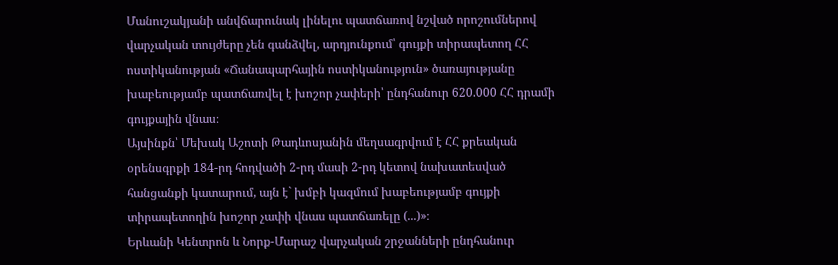Մանուշակյանի անվճարունակ լինելու պատճառով նշված որոշումներով վարչական տույժերը չեն գանձվել, արդյունքում՝ գույքի տիրապետող ՀՀ ոստիկանության «Ճանապարհային ոստիկանություն» ծառայությանը խաբեությամբ պատճառվել է խոշոր չափերի՝ ընդհանուր 620.000 ՀՀ դրամի գույքային վնաս։
Այսինքն՝ Մեխակ Աշոտի Թադևոսյանին մեղսագրվում է ՀՀ քրեական օրենսգրքի 184-րդ հոդվածի 2-րդ մասի 2-րդ կետով նախատեսված հանցանքի կատարում, այն է` խմբի կազմում խաբեությամբ գույքի տիրապետողին խոշոր չափի վնաս պատճառելը (...)»։
Երևանի Կենտրոն և Նորք-Մարաշ վարչական շրջանների ընդհանուր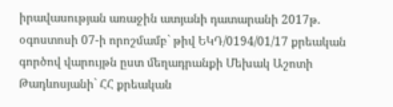իրավասության առաջին ատյանի դատարանի 2017թ. օգոստոսի 07-ի որոշմամբ` թիվ ԵԿԴ/0194/01/17 քրեական գործով վարույթն ըստ մեղադրանքի Մեխակ Աշոտի Թադևոսյանի` ՀՀ քրեական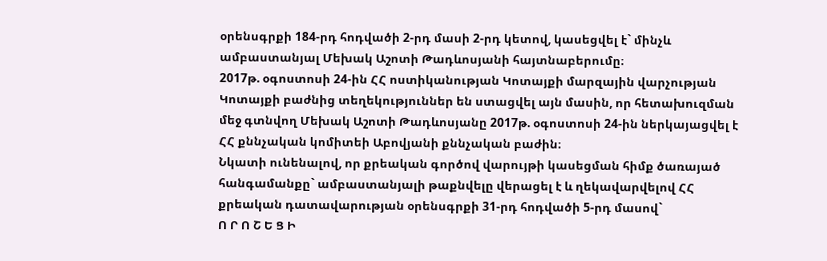օրենսգրքի 184-րդ հոդվածի 2-րդ մասի 2-րդ կետով, կասեցվել է` մինչև ամբաստանյալ Մեխակ Աշոտի Թադևոսյանի հայտնաբերումը։
2017թ. օգոստոսի 24-ին ՀՀ ոստիկանության Կոտայքի մարզային վարչության Կոտայքի բաժնից տեղեկություններ են ստացվել այն մասին, որ հետախուզման մեջ գտնվող Մեխակ Աշոտի Թադևոսյանը 2017թ. օգոստոսի 24-ին ներկայացվել է ՀՀ քննչական կոմիտեի Աբովյանի քննչական բաժին։
Նկատի ունենալով, որ քրեական գործով վարույթի կասեցման հիմք ծառայած հանգամանքը` ամբաստանյալի թաքնվելը վերացել է և ղեկավարվելով ՀՀ քրեական դատավարության օրենսգրքի 31-րդ հոդվածի 5-րդ մասով`
Ո Ր Ո Շ Ե Ց Ի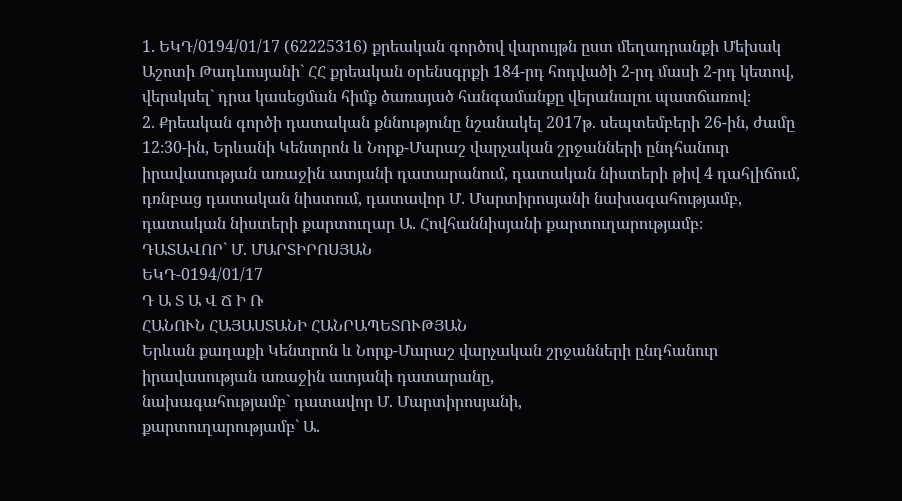1. ԵԿԴ/0194/01/17 (62225316) քրեական գործով վարույթն ըստ մեղադրանքի Մեխակ Աշոտի Թադևոսյանի` ՀՀ քրեական օրենսգրքի 184-րդ հոդվածի 2-րդ մասի 2-րդ կետով, վերսկսել` դրա կասեցման հիմք ծառայած հանգամանքը վերանալու պատճառով։
2. Քրեական գործի դատական քննությունը նշանակել 2017թ. սեպտեմբերի 26-ին, ժամը 12։30-ին, Երևանի Կենտրոն և Նորք-Մարաշ վարչական շրջանների ընդհանուր իրավասության առաջին ատյանի դատարանում, դատական նիստերի թիվ 4 դահլիճում, դռնբաց դատական նիստում, դատավոր Մ. Մարտիրոսյանի նախագահությամբ, դատական նիստերի քարտուղար Ա. Հովհաննիսյանի քարտուղարությամբ։
ԴԱՏԱՎՈՐ` Մ. ՄԱՐՏԻՐՈՍՅԱՆ
ԵԿԴ-0194/01/17
Դ Ա Տ Ա Վ Ճ Ի Ռ
ՀԱՆՈՒՆ ՀԱՅԱՍՏԱՆԻ ՀԱՆՐԱՊԵՏՈՒԹՅԱՆ
Երևան քաղաքի Կենտրոն և Նորք-Մարաշ վարչական շրջանների ընդհանուր իրավասության առաջին ատյանի դատարանը,
նախագահությամբ` դատավոր Մ. Մարտիրոսյանի,
քարտուղարությամբ` Ա.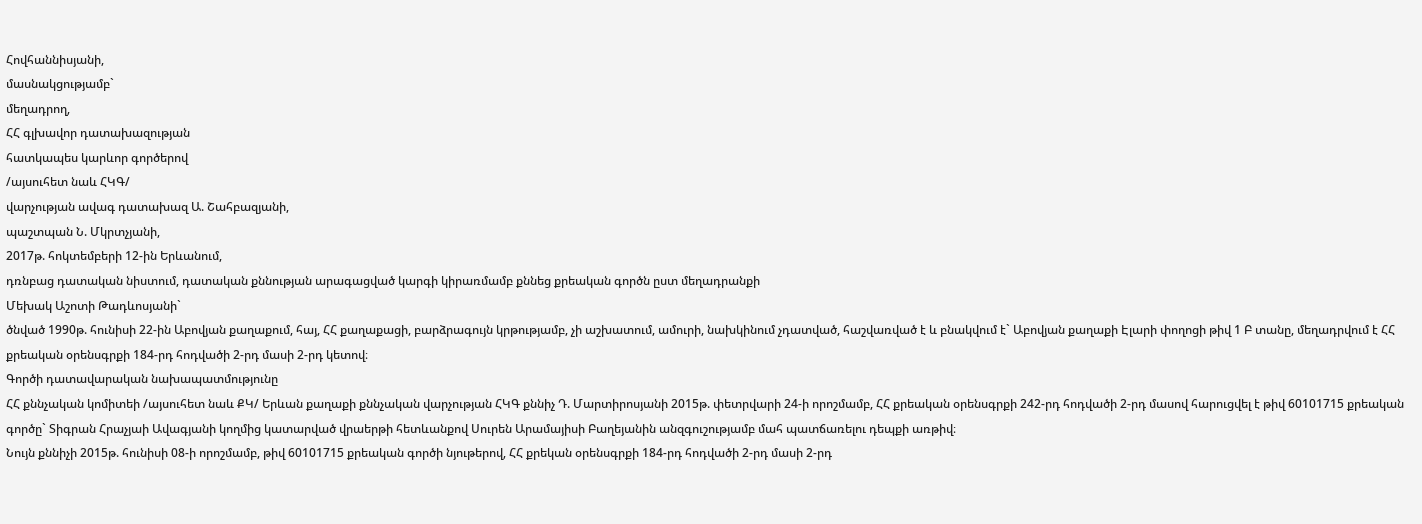Հովհաննիսյանի,
մասնակցությամբ`
մեղադրող,
ՀՀ գլխավոր դատախազության
հատկապես կարևոր գործերով
/այսուհետ նաև ՀԿԳ/
վարչության ավագ դատախազ Ա. Շահբազյանի,
պաշտպան Ն. Մկրտչյանի,
2017թ. հոկտեմբերի 12-ին Երևանում,
դռնբաց դատական նիստում, դատական քննության արագացված կարգի կիրառմամբ քննեց քրեական գործն ըստ մեղադրանքի
Մեխակ Աշոտի Թադևոսյանի`
ծնված 1990թ. հունիսի 22-ին Աբովյան քաղաքում, հայ, ՀՀ քաղաքացի, բարձրագույն կրթությամբ, չի աշխատում, ամուրի, նախկինում չդատված, հաշվառված է և բնակվում է` Աբովյան քաղաքի Էլարի փողոցի թիվ 1 Բ տանը, մեղադրվում է ՀՀ քրեական օրենսգրքի 184-րդ հոդվածի 2-րդ մասի 2-րդ կետով։
Գործի դատավարական նախապատմությունը
ՀՀ քննչական կոմիտեի /այսուհետ նաև ՔԿ/ Երևան քաղաքի քննչական վարչության ՀԿԳ քննիչ Դ. Մարտիրոսյանի 2015թ. փետրվարի 24-ի որոշմամբ, ՀՀ քրեական օրենսգրքի 242-րդ հոդվածի 2-րդ մասով հարուցվել է թիվ 60101715 քրեական գործը` Տիգրան Հրաչյաի Ավագյանի կողմից կատարված վրաերթի հետևանքով Սուրեն Արամայիսի Բաղեյանին անզգուշությամբ մահ պատճառելու դեպքի առթիվ։
Նույն քննիչի 2015թ. հունիսի 08-ի որոշմամբ, թիվ 60101715 քրեական գործի նյութերով, ՀՀ քրեկան օրենսգրքի 184-րդ հոդվածի 2-րդ մասի 2-րդ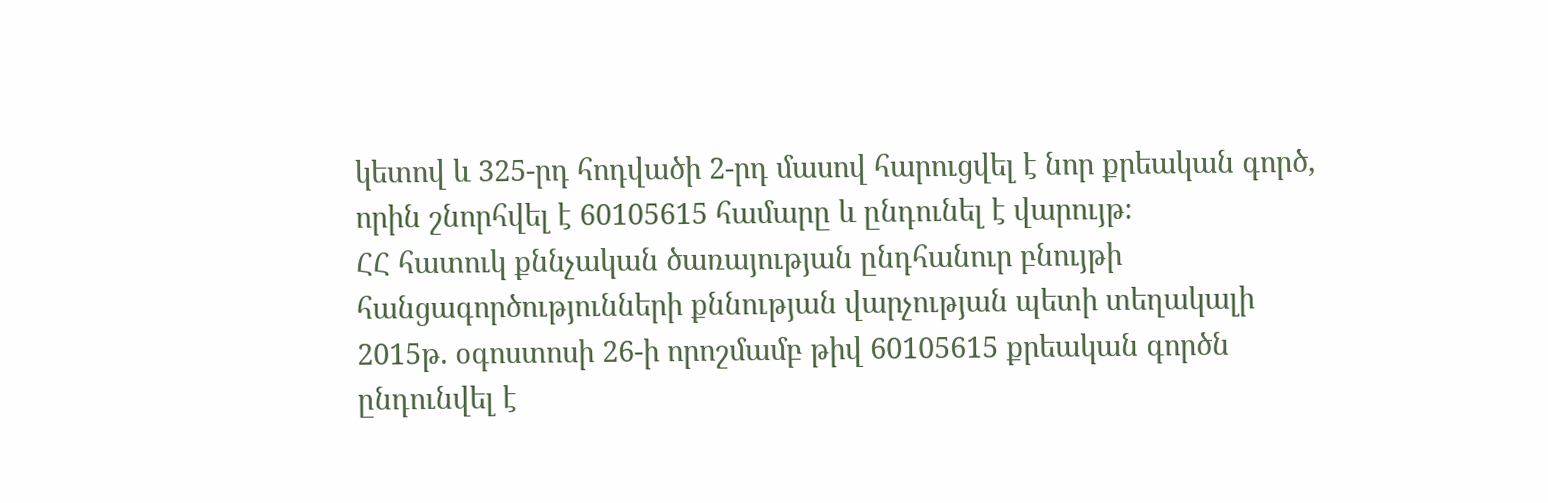կետով և 325-րդ հոդվածի 2-րդ մասով հարուցվել է նոր քրեական գործ, որին շնորհվել է 60105615 համարը և ընդունել է վարույթ։
ՀՀ հատուկ քննչական ծառայության ընդհանուր բնույթի հանցագործությունների քննության վարչության պետի տեղակալի 2015թ. օգոստոսի 26-ի որոշմամբ թիվ 60105615 քրեական գործն ընդունվել է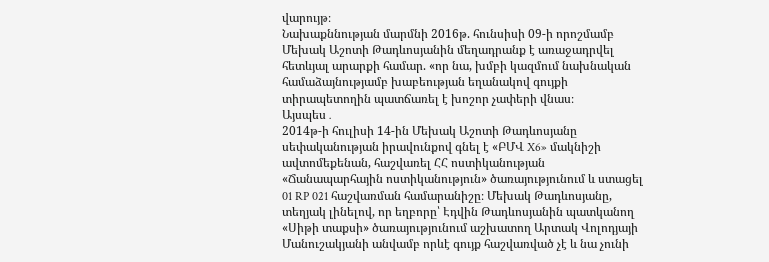վարույթ։
Նախաքննության մարմնի 2016թ. հունսիսի 09-ի որոշմամբ Մեխակ Աշոտի Թադևոսյանին մեղադրանք է առաջադրվել հետևյալ արարքի համար. «որ նա, խմբի կազմում նախնական համաձայնությամբ խաբեության եղանակով գույքի տիրապետողին պատճառել է խոշոր չափերի վնաս։
Այսպես․
2014թ-ի հուլիսի 14-ին Մեխակ Աշոտի Թադևոսյանը սեփականության իրավունքով գնել է «ԲՄՎ X6» մակնիշի ավտոմեքենան, հաշվառել ՀՀ ոստիկանության «Ճանապարհային ոստիկանություն» ծառայությունում և ստացել 01 RP 021 հաշվառման համարանիշը։ Մեխակ Թադևոսյանը, տեղյակ լինելով, որ եղբորը՝ Էդվին Թադևոսյանին պատկանող «Սիթի տաքսի» ծառայությունում աշխատող Արտակ Վոլոդյայի Մանուշակյանի անվամբ որևէ գույք հաշվառված չէ և նա չունի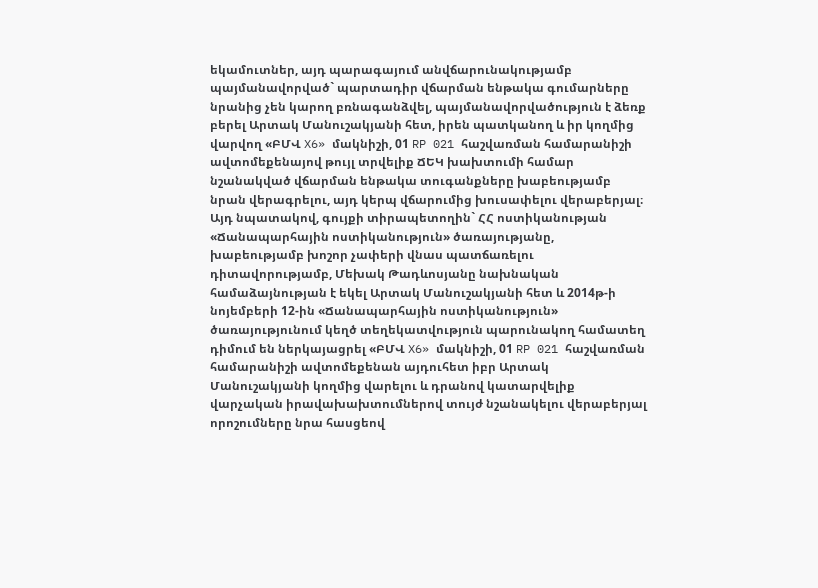եկամուտներ, այդ պարագայում անվճարունակությամբ պայմանավորված` պարտադիր վճարման ենթակա գումարները նրանից չեն կարող բռնագանձվել, պայմանավորվածություն է ձեռք բերել Արտակ Մանուշակյանի հետ, իրեն պատկանող և իր կողմից վարվող «ԲՄՎ X6» մակնիշի, 01 RP 021 հաշվառման համարանիշի ավտոմեքենայով թույլ տրվելիք ՃԵԿ խախտումի համար նշանակված վճարման ենթակա տուգանքները խաբեությամբ նրան վերագրելու, այդ կերպ վճարումից խուսափելու վերաբերյալ։ Այդ նպատակով, գույքի տիրապետողին` ՀՀ ոստիկանության «Ճանապարհային ոստիկանություն» ծառայությանը, խաբեությամբ խոշոր չափերի վնաս պատճառելու դիտավորությամբ, Մեխակ Թադևոսյանը նախնական համաձայնության է եկել Արտակ Մանուշակյանի հետ և 2014թ-ի նոյեմբերի 12-ին «Ճանապարհային ոստիկանություն» ծառայությունում կեղծ տեղեկատվություն պարունակող համատեղ դիմում են ներկայացրել «ԲՄՎ X6» մակնիշի, 01 RP 021 հաշվառման համարանիշի ավտոմեքենան այդուհետ իբր Արտակ Մանուշակյանի կողմից վարելու և դրանով կատարվելիք վարչական իրավախախտումներով տույժ նշանակելու վերաբերյալ որոշումները նրա հասցեով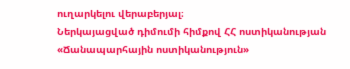ուղարկելու վերաբերյալ։
Ներկայացված դիմումի հիմքով ՀՀ ոստիկանության «Ճանապարհային ոստիկանություն»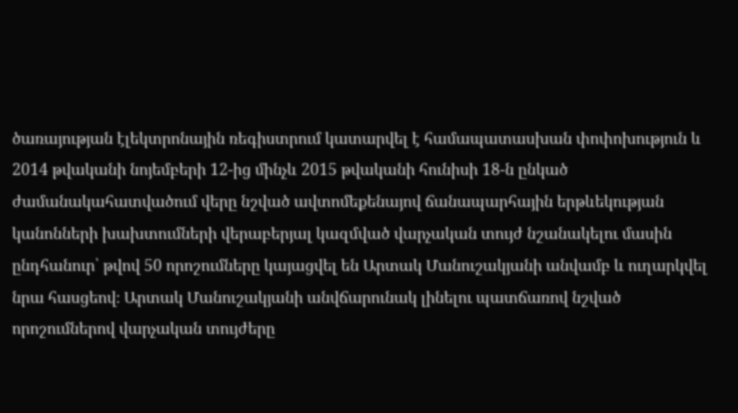ծառայության էլեկտրոնային ռեգիստրում կատարվել է համապատասխան փոփոխություն և 2014 թվականի նոյեմբերի 12-ից մինչև 2015 թվականի հունիսի 18-ն ընկած ժամանակահատվածում վերը նշված ավտոմեքենայով ճանապարհային երթևեկության կանոնների խախտումների վերաբերյալ կազմված վարչական տույժ նշանակելու մասին ընդհանուր՝ թվով 50 որոշումները կայացվել են Արտակ Մանուշակյանի անվամբ և ուղարկվել նրա հասցեով։ Արտակ Մանուշակյանի անվճարունակ լինելու պատճառով նշված որոշումներով վարչական տույժերը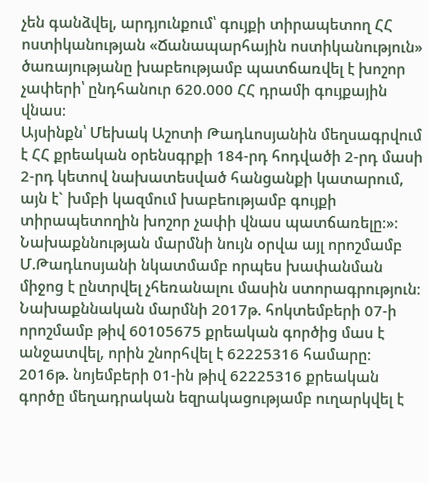չեն գանձվել, արդյունքում՝ գույքի տիրապետող ՀՀ ոստիկանության «Ճանապարհային ոստիկանություն» ծառայությանը խաբեությամբ պատճառվել է խոշոր չափերի՝ ընդհանուր 620.000 ՀՀ դրամի գույքային վնաս։
Այսինքն՝ Մեխակ Աշոտի Թադևոսյանին մեղսագրվում է ՀՀ քրեական օրենսգրքի 184-րդ հոդվածի 2-րդ մասի 2-րդ կետով նախատեսված հանցանքի կատարում, այն է` խմբի կազմում խաբեությամբ գույքի տիրապետողին խոշոր չափի վնաս պատճառելը։»։
Նախաքննության մարմնի նույն օրվա այլ որոշմամբ Մ.Թադևոսյանի նկատմամբ որպես խափանման միջոց է ընտրվել չհեռանալու մասին ստորագրություն։
Նախաքննական մարմնի 2017թ. հոկտեմբերի 07-ի որոշմամբ թիվ 60105675 քրեական գործից մաս է անջատվել, որին շնորհվել է 62225316 համարը։
2016թ. նոյեմբերի 01-ին թիվ 62225316 քրեական գործը մեղադրական եզրակացությամբ ուղարկվել է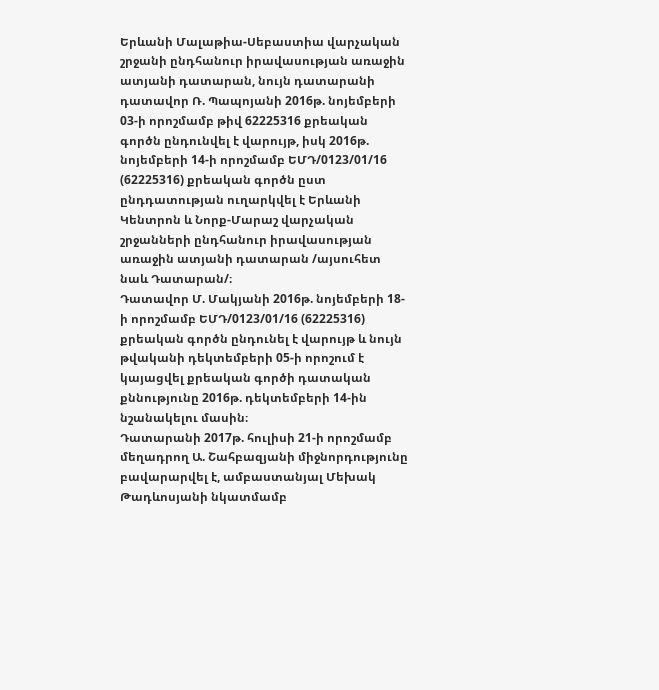Երևանի Մալաթիա-Սեբաստիա վարչական շրջանի ընդհանուր իրավասության առաջին ատյանի դատարան, նույն դատարանի դատավոր Ռ. Պապոյանի 2016թ. նոյեմբերի 03-ի որոշմամբ թիվ 62225316 քրեական գործն ընդունվել է վարույթ, իսկ 2016թ. նոյեմբերի 14-ի որոշմամբ ԵՄԴ/0123/01/16 (62225316) քրեական գործն ըստ ընդդատության ուղարկվել է Երևանի Կենտրոն և Նորք-Մարաշ վարչական շրջանների ընդհանուր իրավասության առաջին ատյանի դատարան /այսուհետ նաև Դատարան/։
Դատավոր Մ. Մակյանի 2016թ. նոյեմբերի 18-ի որոշմամբ ԵՄԴ/0123/01/16 (62225316) քրեական գործն ընդունել է վարույթ և նույն թվականի դեկտեմբերի 05-ի որոշում է կայացվել քրեական գործի դատական քննությունը 2016թ. դեկտեմբերի 14-ին նշանակելու մասին։
Դատարանի 2017թ. հուլիսի 21-ի որոշմամբ մեղադրող Ա. Շահբազյանի միջնորդությունը բավարարվել է, ամբաստանյալ Մեխակ Թադևոսյանի նկատմամբ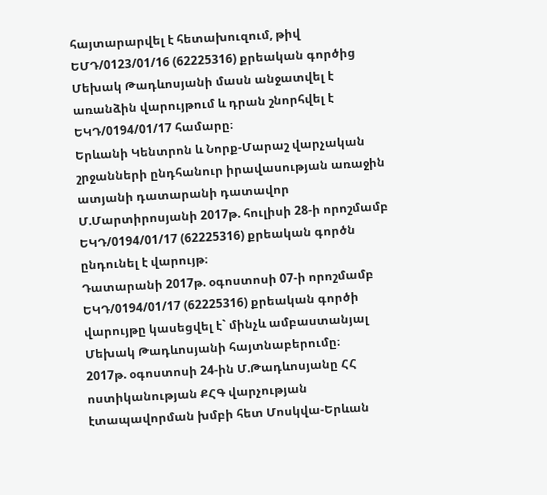հայտարարվել է հետախուզում, թիվ ԵՄԴ/0123/01/16 (62225316) քրեական գործից Մեխակ Թադևոսյանի մասն անջատվել է առանձին վարույթում և դրան շնորհվել է ԵԿԴ/0194/01/17 համարը։
Երևանի Կենտրոն և Նորք-Մարաշ վարչական շրջանների ընդհանուր իրավասության առաջին ատյանի դատարանի դատավոր Մ.Մարտիրոսյանի 2017թ. հուլիսի 28-ի որոշմամբ ԵԿԴ/0194/01/17 (62225316) քրեական գործն ընդունել է վարույթ։
Դատարանի 2017թ. օգոստոսի 07-ի որոշմամբ ԵԿԴ/0194/01/17 (62225316) քրեական գործի վարույթը կասեցվել է` մինչև ամբաստանյալ Մեխակ Թադևոսյանի հայտնաբերումը։
2017թ. օգոստոսի 24-ին Մ.Թադևոսյանը ՀՀ ոստիկանության ՔՀԳ վարչության էտապավորման խմբի հետ Մոսկվա-Երևան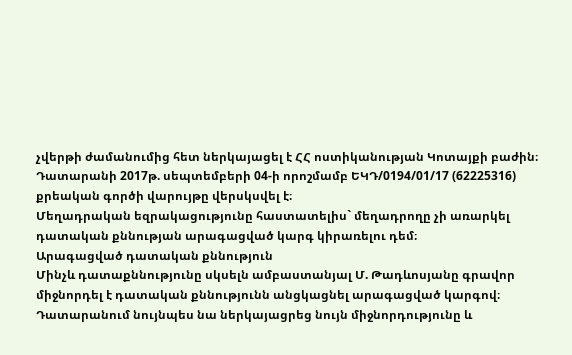չվերթի ժամանումից հետ ներկայացել է ՀՀ ոստիկանության Կոտայքի բաժին։
Դատարանի 2017թ. սեպտեմբերի 04-ի որոշմամբ ԵԿԴ/0194/01/17 (62225316) քրեական գործի վարույթը վերսկսվել է։
Մեղադրական եզրակացությունը հաստատելիս` մեղադրողը չի առարկել դատական քննության արագացված կարգ կիրառելու դեմ։
Արագացված դատական քննություն
Մինչև դատաքննությունը սկսելն ամբաստանյալ Մ. Թադևոսյանը գրավոր միջնորդել է դատական քննությունն անցկացնել արագացված կարգով։ Դատարանում նույնպես նա ներկայացրեց նույն միջնորդությունը և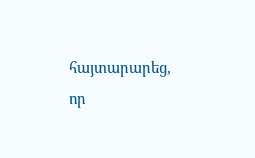հայտարարեց, որ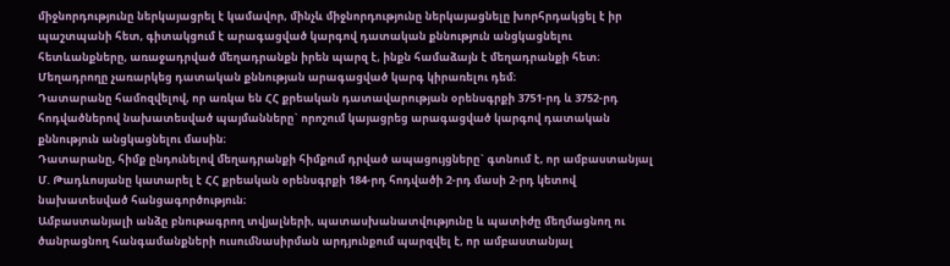միջնորդությունը ներկայացրել է կամավոր, մինչև միջնորդությունը ներկայացնելը խորհրդակցել է իր պաշտպանի հետ, գիտակցում է արագացված կարգով դատական քննություն անցկացնելու հետևանքները, առաջադրված մեղադրանքն իրեն պարզ է, ինքն համաձայն է մեղադրանքի հետ։
Մեղադրողը չառարկեց դատական քննության արագացված կարգ կիրառելու դեմ։
Դատարանը համոզվելով, որ առկա են ՀՀ քրեական դատավարության օրենսգրքի 3751-րդ և 3752-րդ հոդվածներով նախատեսված պայմանները` որոշում կայացրեց արագացված կարգով դատական քննություն անցկացնելու մասին։
Դատարանը, հիմք ընդունելով մեղադրանքի հիմքում դրված ապացույցները` գտնում է, որ ամբաստանյալ Մ. Թադևոսյանը կատարել է ՀՀ քրեական օրենսգրքի 184-րդ հոդվածի 2-րդ մասի 2-րդ կետով նախատեսված հանցագործություն։
Ամբաստանյալի անձը բնութագրող տվյալների, պատասխանատվությունը և պատիժը մեղմացնող ու ծանրացնող հանգամանքների ուսումնասիրման արդյունքում պարզվել է, որ ամբաստանյալ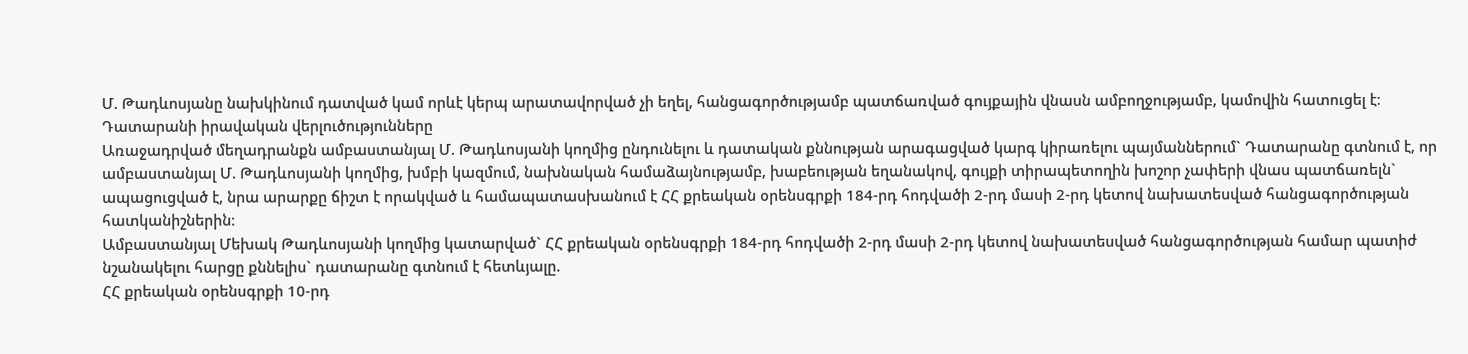Մ. Թադևոսյանը նախկինում դատված կամ որևէ կերպ արատավորված չի եղել, հանցագործությամբ պատճառված գույքային վնասն ամբողջությամբ, կամովին հատուցել է։
Դատարանի իրավական վերլուծությունները
Առաջադրված մեղադրանքն ամբաստանյալ Մ. Թադևոսյանի կողմից ընդունելու և դատական քննության արագացված կարգ կիրառելու պայմաններում` Դատարանը գտնում է, որ ամբաստանյալ Մ. Թադևոսյանի կողմից, խմբի կազմում, նախնական համաձայնությամբ, խաբեության եղանակով, գույքի տիրապետողին խոշոր չափերի վնաս պատճառելն` ապացուցված է, նրա արարքը ճիշտ է որակված և համապատասխանում է ՀՀ քրեական օրենսգրքի 184-րդ հոդվածի 2-րդ մասի 2-րդ կետով նախատեսված հանցագործության հատկանիշներին։
Ամբաստանյալ Մեխակ Թադևոսյանի կողմից կատարված` ՀՀ քրեական օրենսգրքի 184-րդ հոդվածի 2-րդ մասի 2-րդ կետով նախատեսված հանցագործության համար պատիժ նշանակելու հարցը քննելիս` դատարանը գտնում է հետևյալը.
ՀՀ քրեական օրենսգրքի 10-րդ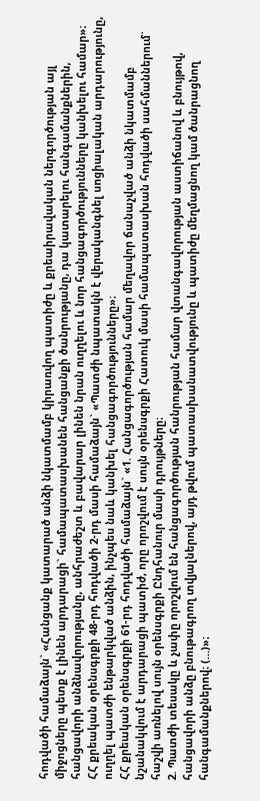հոդվածի համաձայն` «Հանցանք կատարած անձի նկատմամբ կիրառվող պատիժը և քրեաիրավական ներգործության այլ միջոցները պետք է լինեն արդարացի` համապատասխանեն հանցանքի ծանրությանը, դա կատարելու հանգամանքներին, հանցավորի անձնավորությանը, անհրաժեշտ և բավարար լինեն նրան ուղղելու և նոր հանցագործությունները կանխելու համար»։
ՀՀ քրեական օրենսգրքի 48-րդ հոդվածի 2-րդ մասի համաձայն` «Պատժի նպատակն է վերականգնել սոցիալական արդարությունը, ուղղել պատժի ենթարկված անձին, ինչպես նաև կանխել հանցագործությունները»։
ՀՀ քրեական օրենսգրքի 61-րդ հոդվածի համաձայն` «1. Հանցագործության համար մեղավոր ճանաչված անձի նկատմամբ նշանակվում է արդարացի պատիժ, որը որոշվում է սույն օրենսգրքի Հատուկ մասի համապատասխան հոդվածի սահմաններում` հաշվի առնելով սույն օրենսգրքի Ընդհանուր մասի դրույթները։
2. Պատժի տեսակը և չափը որոշվում են հանցագործության հանրության համար վտանգավորության աստիճանով և բնույթով, հանցավորի անձը բնութագրող տվյալներով, այդ թվում պատասխանատվությունը և պատիժը մեղմացնող կամ ծանրացնող հանգամանքներով։ (…)»։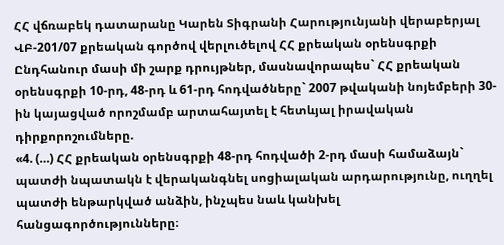ՀՀ վճռաբեկ դատարանը Կարեն Տիգրանի Հարությունյանի վերաբերյալ ՎԲ-201/07 քրեական գործով վերլուծելով ՀՀ քրեական օրենսգրքի Ընդհանուր մասի մի շարք դրույթներ, մասնավորապես` ՀՀ քրեական օրենսգրքի 10-րդ, 48-րդ և 61-րդ հոդվածները` 2007 թվականի նոյեմբերի 30-ին կայացված որոշմամբ արտահայտել է հետևյալ իրավական դիրքորոշումները.
«4. (…) ՀՀ քրեական օրենսգրքի 48-րդ հոդվածի 2-րդ մասի համաձայն` պատժի նպատակն է վերականգնել սոցիալական արդարությունը, ուղղել պատժի ենթարկված անձին, ինչպես նաև կանխել հանցագործությունները։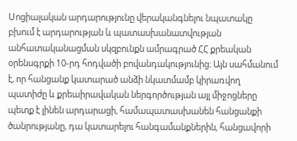Սոցիալական արդարությունը վերականգնելու նպատակը բխում է արդարության և պատասխանատվության անհատականացման սկզբունքն ամրագրած ՀՀ քրեական օրենսգրքի 10-րդ հոդվածի բովանդակությունից։ Այն սահմանում է, որ հանցանք կատարած անձի նկատմամբ կիրառվող պատիժը և քրեաիրավական ներգործության այլ միջոցները պետք է լինեն արդարացի, համապատասխանեն հանցանքի ծանրությանը, դա կատարելու հանգամանքներին, հանցավորի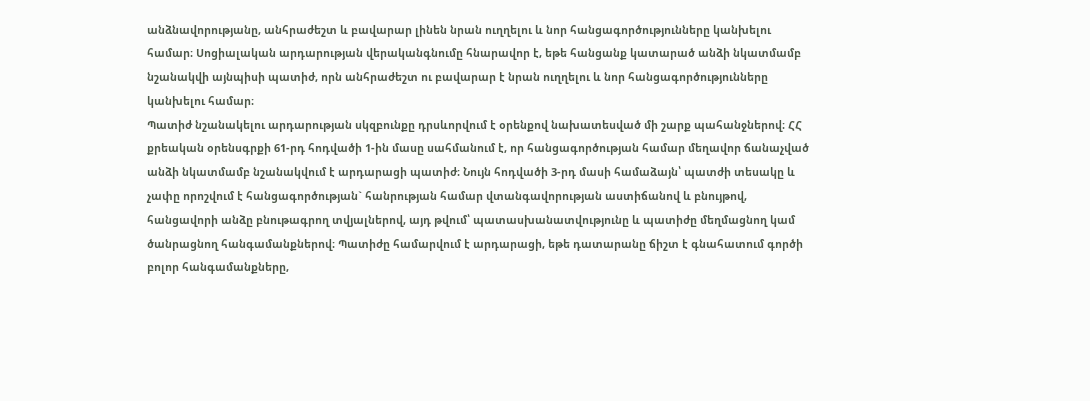անձնավորությանը, անհրաժեշտ և բավարար լինեն նրան ուղղելու և նոր հանցագործությունները կանխելու համար։ Սոցիալական արդարության վերականգնումը հնարավոր է, եթե հանցանք կատարած անձի նկատմամբ նշանակվի այնպիսի պատիժ, որն անհրաժեշտ ու բավարար է նրան ուղղելու և նոր հանցագործությունները կանխելու համար։
Պատիժ նշանակելու արդարության սկզբունքը դրսևորվում է օրենքով նախատեսված մի շարք պահանջներով։ ՀՀ քրեական օրենսգրքի 61-րդ հոդվածի 1-ին մասը սահմանում է, որ հանցագործության համար մեղավոր ճանաչված անձի նկատմամբ նշանակվում է արդարացի պատիժ։ Նույն հոդվածի 3-րդ մասի համաձայն՝ պատժի տեսակը և չափը որոշվում է հանցագործության` հանրության համար վտանգավորության աստիճանով և բնույթով, հանցավորի անձը բնութագրող տվյալներով, այդ թվում՝ պատասխանատվությունը և պատիժը մեղմացնող կամ ծանրացնող հանգամանքներով։ Պատիժը համարվում է արդարացի, եթե դատարանը ճիշտ է գնահատում գործի բոլոր հանգամանքները,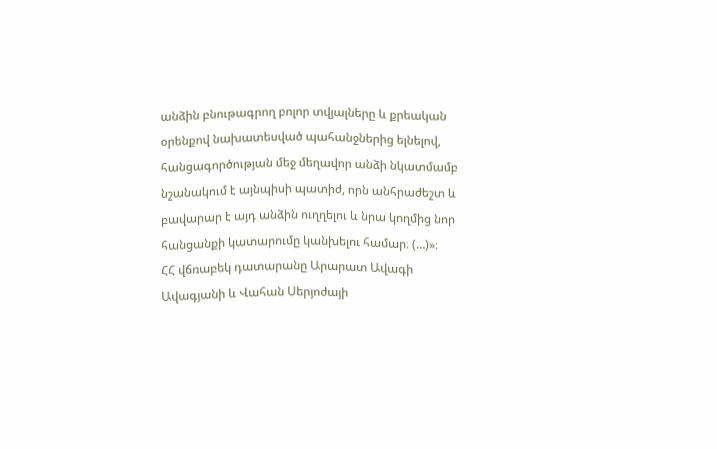անձին բնութագրող բոլոր տվյալները և քրեական օրենքով նախատեսված պահանջներից ելնելով, հանցագործության մեջ մեղավոր անձի նկատմամբ նշանակում է այնպիսի պատիժ, որն անհրաժեշտ և բավարար է այդ անձին ուղղելու և նրա կողմից նոր հանցանքի կատարումը կանխելու համար։ (…)»։
ՀՀ վճռաբեկ դատարանը Արարատ Ավագի Ավագյանի և Վահան Սերյոժայի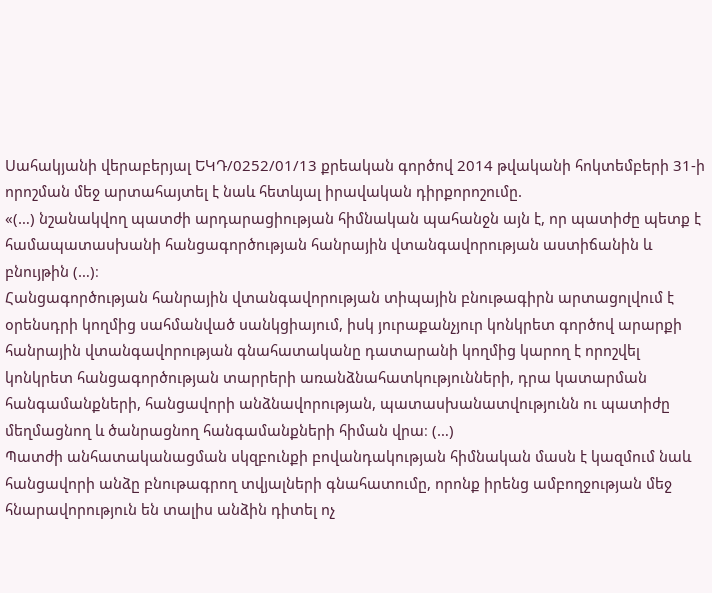Սահակյանի վերաբերյալ ԵԿԴ/0252/01/13 քրեական գործով 2014 թվականի հոկտեմբերի 31-ի որոշման մեջ արտահայտել է նաև հետևյալ իրավական դիրքորոշումը.
«(…) նշանակվող պատժի արդարացիության հիմնական պահանջն այն է, որ պատիժը պետք է համապատասխանի հանցագործության հանրային վտանգավորության աստիճանին և բնույթին (…)։
Հանցագործության հանրային վտանգավորության տիպային բնութագիրն արտացոլվում է օրենսդրի կողմից սահմանված սանկցիայում, իսկ յուրաքանչյուր կոնկրետ գործով արարքի հանրային վտանգավորության գնահատականը դատարանի կողմից կարող է որոշվել կոնկրետ հանցագործության տարրերի առանձնահատկությունների, դրա կատարման հանգամանքների, հանցավորի անձնավորության, պատասխանատվությունն ու պատիժը մեղմացնող և ծանրացնող հանգամանքների հիման վրա։ (…)
Պատժի անհատականացման սկզբունքի բովանդակության հիմնական մասն է կազմում նաև հանցավորի անձը բնութագրող տվյալների գնահատումը, որոնք իրենց ամբողջության մեջ հնարավորություն են տալիս անձին դիտել ոչ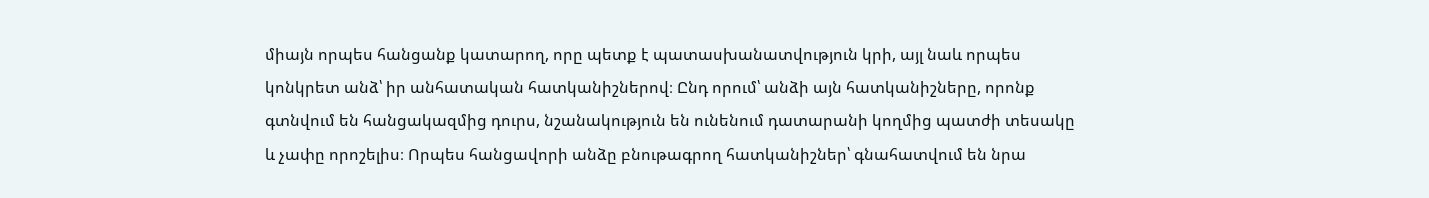միայն որպես հանցանք կատարող, որը պետք է պատասխանատվություն կրի, այլ նաև որպես կոնկրետ անձ՝ իր անհատական հատկանիշներով։ Ընդ որում՝ անձի այն հատկանիշները, որոնք գտնվում են հանցակազմից դուրս, նշանակություն են ունենում դատարանի կողմից պատժի տեսակը և չափը որոշելիս։ Որպես հանցավորի անձը բնութագրող հատկանիշներ՝ գնահատվում են նրա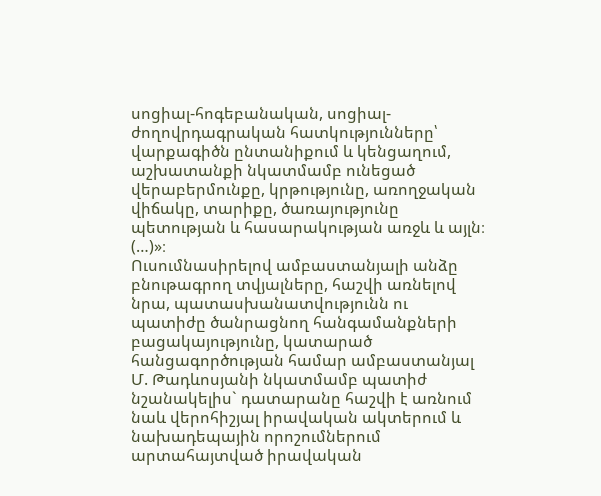սոցիալ-հոգեբանական, սոցիալ-ժողովրդագրական հատկությունները՝ վարքագիծն ընտանիքում և կենցաղում, աշխատանքի նկատմամբ ունեցած վերաբերմունքը, կրթությունը, առողջական վիճակը, տարիքը, ծառայությունը պետության և հասարակության առջև և այլն։ (…)»։
Ուսումնասիրելով ամբաստանյալի անձը բնութագրող տվյալները, հաշվի առնելով նրա, պատասխանատվությունն ու պատիժը ծանրացնող հանգամանքների բացակայությունը, կատարած հանցագործության համար ամբաստանյալ Մ. Թադևոսյանի նկատմամբ պատիժ նշանակելիս` դատարանը հաշվի է առնում նաև վերոհիշյալ իրավական ակտերում և նախադեպային որոշումներում արտահայտված իրավական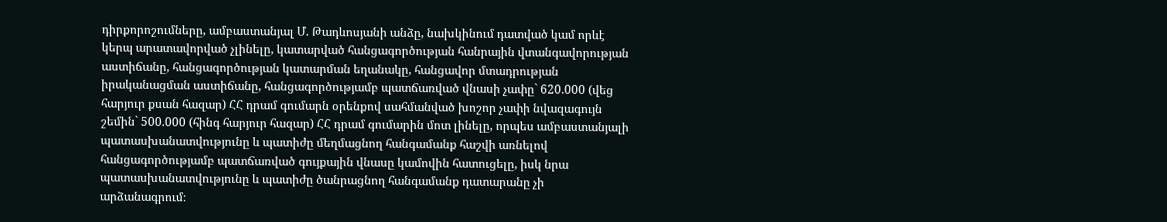դիրքորոշումները, ամբաստանյալ Մ. Թադևոսյանի անձը, նախկինում դատված կամ որևէ կերպ արատավորված չլինելը, կատարված հանցագործության հանրային վտանգավորության աստիճանը, հանցագործության կատարման եղանակը, հանցավոր մտադրության իրականացման աստիճանը, հանցագործությամբ պատճառված վնասի չափը` 620.000 (վեց հարյուր քսան հազար) ՀՀ դրամ գումարն օրենքով սահմանված խոշոր չափի նվազագույն շեմին` 500.000 (հինգ հարյուր հազար) ՀՀ դրամ գումարին մոտ լինելը, որպես ամբաստանյալի պատասխանատվությունը և պատիժը մեղմացնող հանգամանք հաշվի առնելով հանցագործությամբ պատճառված գույքային վնասը կամովին հատուցելը, իսկ նրա պատասխանատվությունը և պատիժը ծանրացնող հանգամանք դատարանը չի արձանագրում։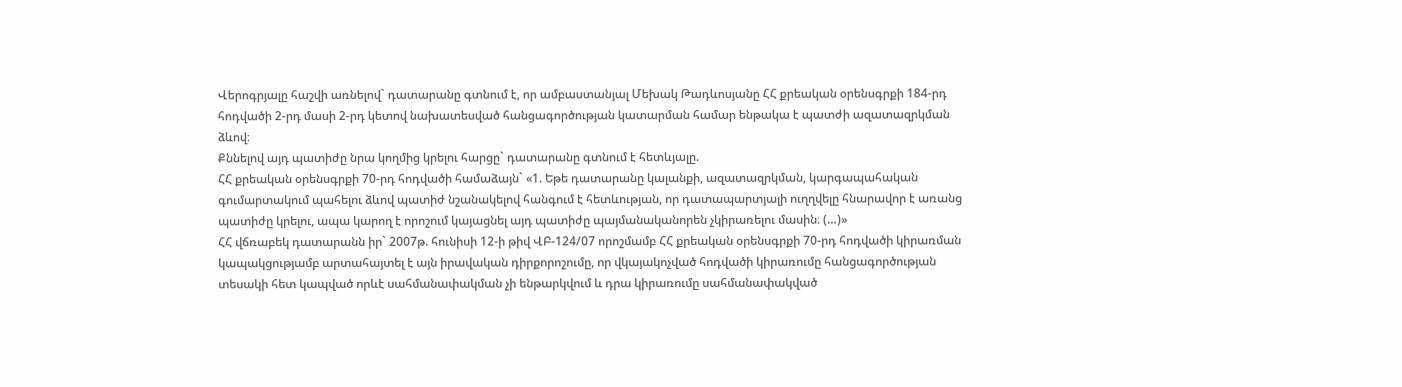Վերոգրյալը հաշվի առնելով` դատարանը գտնում է, որ ամբաստանյալ Մեխակ Թադևոսյանը ՀՀ քրեական օրենսգրքի 184-րդ հոդվածի 2-րդ մասի 2-րդ կետով նախատեսված հանցագործության կատարման համար ենթակա է պատժի ազատազրկման ձևով։
Քննելով այդ պատիժը նրա կողմից կրելու հարցը` դատարանը գտնում է հետևյալը.
ՀՀ քրեական օրենսգրքի 70-րդ հոդվածի համաձայն` «1. Եթե դատարանը կալանքի, ազատազրկման, կարգապահական գումարտակում պահելու ձևով պատիժ նշանակելով հանգում է հետևության, որ դատապարտյալի ուղղվելը հնարավոր է առանց պատիժը կրելու, ապա կարող է որոշում կայացնել այդ պատիժը պայմանականորեն չկիրառելու մասին։ (…)»
ՀՀ վճռաբեկ դատարանն իր` 2007թ. հունիսի 12-ի թիվ ՎԲ-124/07 որոշմամբ ՀՀ քրեական օրենսգրքի 70-րդ հոդվածի կիրառման կապակցությամբ արտահայտել է այն իրավական դիրքորոշումը, որ վկայակոչված հոդվածի կիրառումը հանցագործության տեսակի հետ կապված որևէ սահմանափակման չի ենթարկվում և դրա կիրառումը սահմանափակված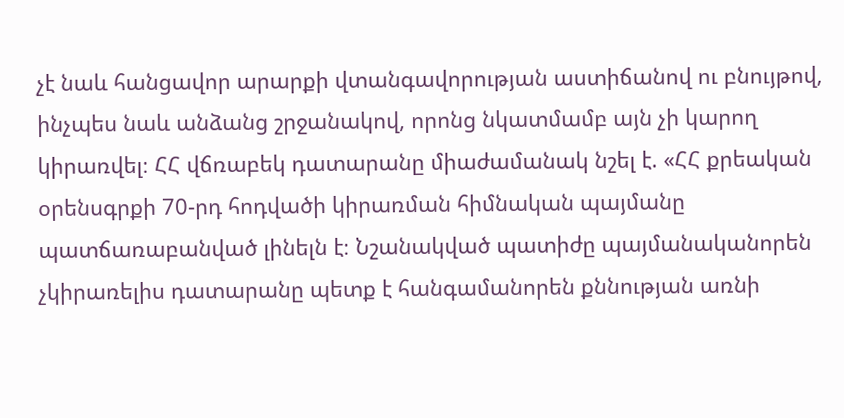չէ նաև հանցավոր արարքի վտանգավորության աստիճանով ու բնույթով, ինչպես նաև անձանց շրջանակով, որոնց նկատմամբ այն չի կարող կիրառվել։ ՀՀ վճռաբեկ դատարանը միաժամանակ նշել է. «ՀՀ քրեական օրենսգրքի 70-րդ հոդվածի կիրառման հիմնական պայմանը պատճառաբանված լինելն է։ Նշանակված պատիժը պայմանականորեն չկիրառելիս դատարանը պետք է հանգամանորեն քննության առնի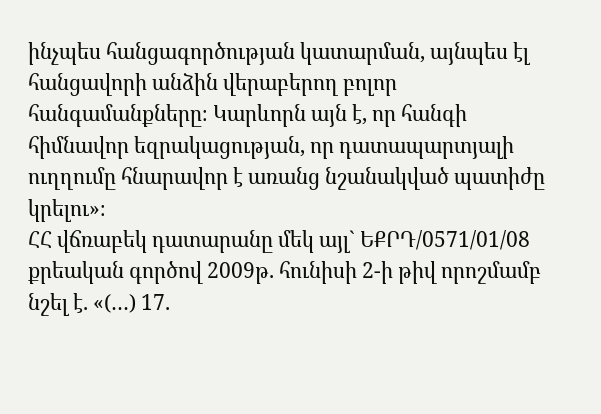ինչպես հանցագործության կատարման, այնպես էլ հանցավորի անձին վերաբերող բոլոր հանգամանքները։ Կարևորն այն է, որ հանգի հիմնավոր եզրակացության, որ դատապարտյալի ուղղումը հնարավոր է առանց նշանակված պատիժը կրելու»։
ՀՀ վճռաբեկ դատարանը մեկ այլ` ԵՔՐԴ/0571/01/08 քրեական գործով 2009թ. հունիսի 2-ի թիվ որոշմամբ նշել է. «(…) 17.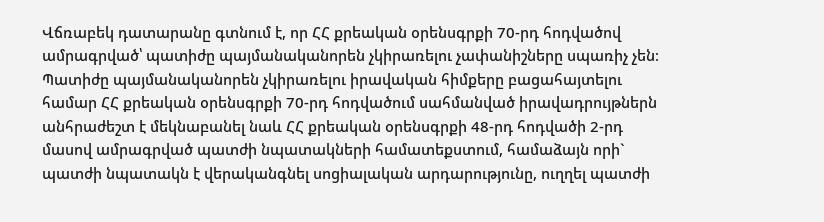Վճռաբեկ դատարանը գտնում է, որ ՀՀ քրեական օրենսգրքի 70-րդ հոդվածով ամրագրված՝ պատիժը պայմանականորեն չկիրառելու չափանիշները սպառիչ չեն։ Պատիժը պայմանականորեն չկիրառելու իրավական հիմքերը բացահայտելու համար ՀՀ քրեական օրենսգրքի 70-րդ հոդվածում սահմանված իրավադրույթներն անհրաժեշտ է մեկնաբանել նաև ՀՀ քրեական օրենսգրքի 48-րդ հոդվածի 2-րդ մասով ամրագրված պատժի նպատակների համատեքստում, համաձայն որի` պատժի նպատակն է վերականգնել սոցիալական արդարությունը, ուղղել պատժի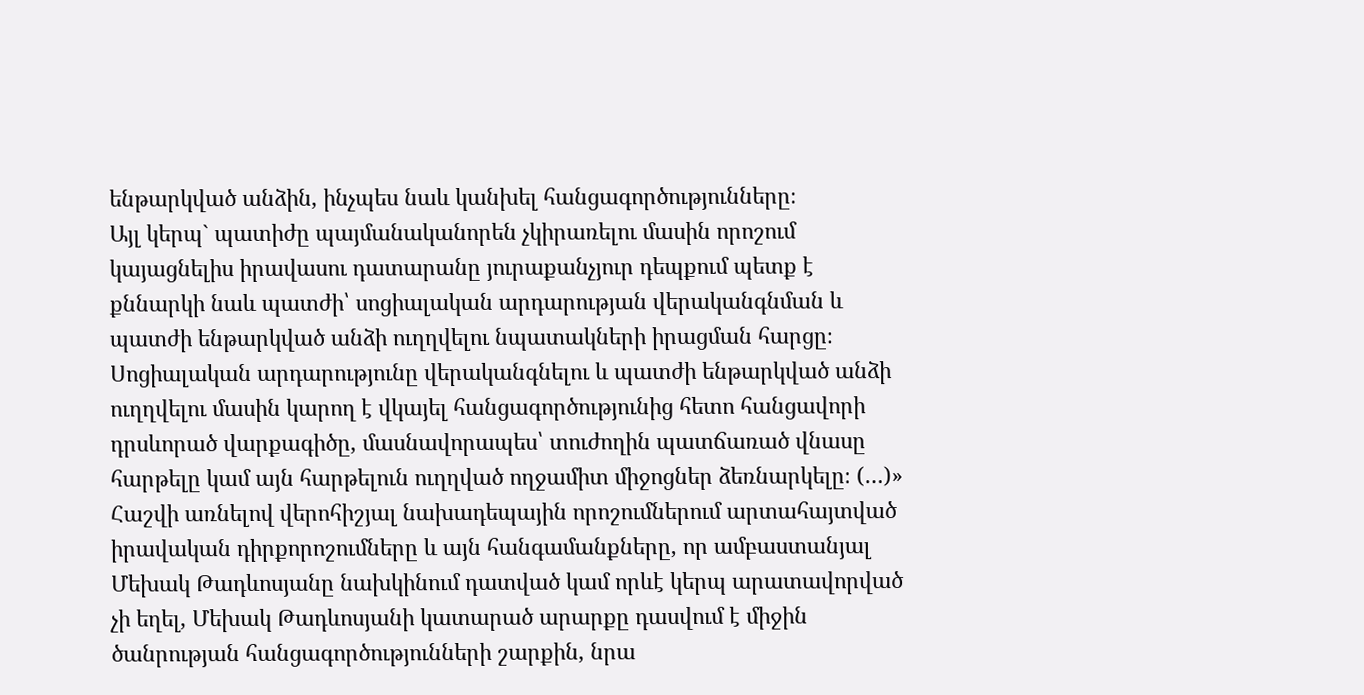ենթարկված անձին, ինչպես նաև կանխել հանցագործությունները։
Այլ կերպ` պատիժը պայմանականորեն չկիրառելու մասին որոշում կայացնելիս իրավասու դատարանը յուրաքանչյուր դեպքում պետք է քննարկի նաև պատժի՝ սոցիալական արդարության վերականգնման և պատժի ենթարկված անձի ուղղվելու նպատակների իրացման հարցը։
Սոցիալական արդարությունը վերականգնելու և պատժի ենթարկված անձի ուղղվելու մասին կարող է վկայել հանցագործությունից հետո հանցավորի դրսևորած վարքագիծը, մասնավորապես՝ տուժողին պատճառած վնասը հարթելը կամ այն հարթելուն ուղղված ողջամիտ միջոցներ ձեռնարկելը։ (…)»
Հաշվի առնելով վերոհիշյալ նախադեպային որոշումներում արտահայտված իրավական դիրքորոշումները և այն հանգամանքները, որ ամբաստանյալ Մեխակ Թադևոսյանը նախկինում դատված կամ որևէ կերպ արատավորված չի եղել, Մեխակ Թադևոսյանի կատարած արարքը դասվում է միջին ծանրության հանցագործությունների շարքին, նրա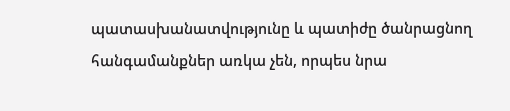պատասխանատվությունը և պատիժը ծանրացնող հանգամանքներ առկա չեն, որպես նրա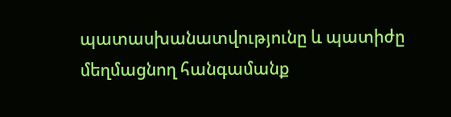պատասխանատվությունը և պատիժը մեղմացնող հանգամանք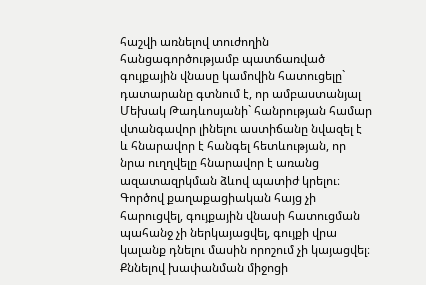հաշվի առնելով տուժողին հանցագործությամբ պատճառված գույքային վնասը կամովին հատուցելը` դատարանը գտնում է, որ ամբաստանյալ Մեխակ Թադևոսյանի` հանրության համար վտանգավոր լինելու աստիճանը նվազել է և հնարավոր է հանգել հետևության, որ նրա ուղղվելը հնարավոր է առանց ազատազրկման ձևով պատիժ կրելու։
Գործով քաղաքացիական հայց չի հարուցվել, գույքային վնասի հատուցման պահանջ չի ներկայացվել, գույքի վրա կալանք դնելու մասին որոշում չի կայացվել։
Քննելով խափանման միջոցի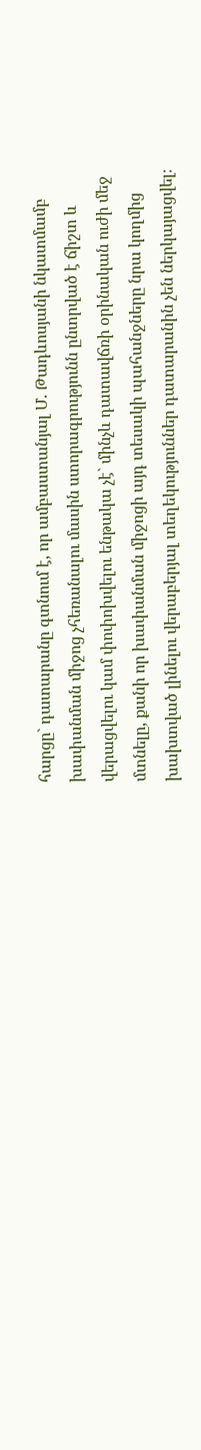հարցը` դատարանը գտնում է, որ ամբաստանյալ Մ. Թադևոսյանի նկատմամբ խափանման միջոց չհեռանալու մասին ստորագրությունն ընտրված է ճիշտ և վերացվելու կամ փոփոխվելու ենթակա չէ` մինչև դատավճռի օրինական ուժի մեջ մտնելը, քանի որ խափանման միջոցի այդ տեսակի պահանջները նրա կողմից խախտված լինելու վերաբերյալ տեղեկություններ դատարանին չեն ներկայացվել։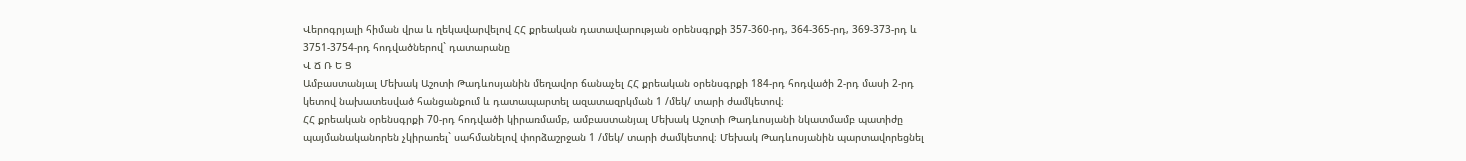Վերոգրյալի հիման վրա և ղեկավարվելով ՀՀ քրեական դատավարության օրենսգրքի 357-360-րդ, 364-365-րդ, 369-373-րդ և 3751-3754-րդ հոդվածներով` դատարանը
Վ Ճ Ռ Ե Ց
Ամբաստանյալ Մեխակ Աշոտի Թադևոսյանին մեղավոր ճանաչել ՀՀ քրեական օրենսգրքի 184-րդ հոդվածի 2-րդ մասի 2-րդ կետով նախատեսված հանցանքում և դատապարտել ազատազրկման 1 /մեկ/ տարի ժամկետով։
ՀՀ քրեական օրենսգրքի 70-րդ հոդվածի կիրառմամբ, ամբաստանյալ Մեխակ Աշոտի Թադևոսյանի նկատմամբ պատիժը պայմանականորեն չկիրառել` սահմանելով փորձաշրջան 1 /մեկ/ տարի ժամկետով։ Մեխակ Թադևոսյանին պարտավորեցնել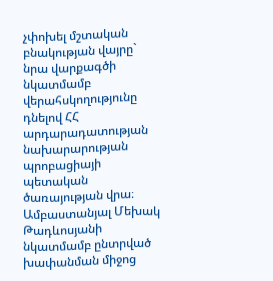չփոխել մշտական բնակության վայրը` նրա վարքագծի նկատմամբ վերահսկողությունը դնելով ՀՀ արդարադատության նախարարության պրոբացիայի պետական ծառայության վրա։
Ամբաստանյալ Մեխակ Թադևոսյանի նկատմամբ ընտրված խափանման միջոց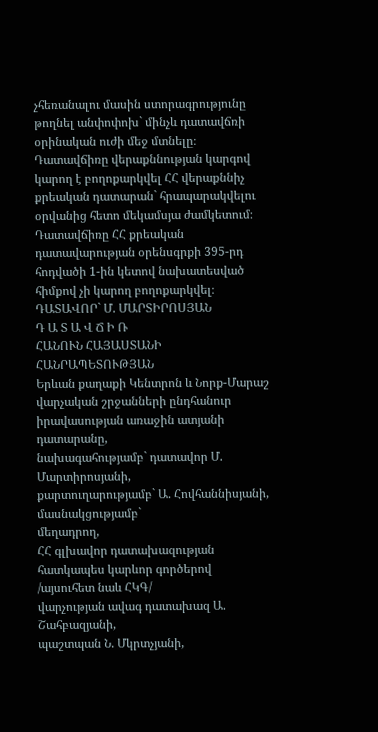չհեռանալու մասին ստորագրությունը թողնել անփոփոխ` մինչև դատավճռի օրինական ուժի մեջ մտնելը։
Դատավճիռը վերաքննության կարգով կարող է բողոքարկվել ՀՀ վերաքննիչ քրեական դատարան` հրապարակվելու օրվանից հետո մեկամսյա ժամկետում։
Դատավճիռը ՀՀ քրեական դատավարության օրենսգրքի 395-րդ հոդվածի 1-ին կետով նախատեսված հիմքով չի կարող բողոքարկվել։
ԴԱՏԱՎՈՐ` Մ. ՄԱՐՏԻՐՈՍՅԱՆ
Դ Ա Տ Ա Վ Ճ Ի Ռ
ՀԱՆՈՒՆ ՀԱՅԱՍՏԱՆԻ ՀԱՆՐԱՊԵՏՈՒԹՅԱՆ
Երևան քաղաքի Կենտրոն և Նորք-Մարաշ վարչական շրջանների ընդհանուր իրավասության առաջին ատյանի դատարանը,
նախագահությամբ` դատավոր Մ. Մարտիրոսյանի,
քարտուղարությամբ` Ա. Հովհաննիսյանի,
մասնակցությամբ`
մեղադրող,
ՀՀ գլխավոր դատախազության
հատկապես կարևոր գործերով
/այսուհետ նաև ՀԿԳ/
վարչության ավագ դատախազ Ա. Շահբազյանի,
պաշտպան Ն. Մկրտչյանի,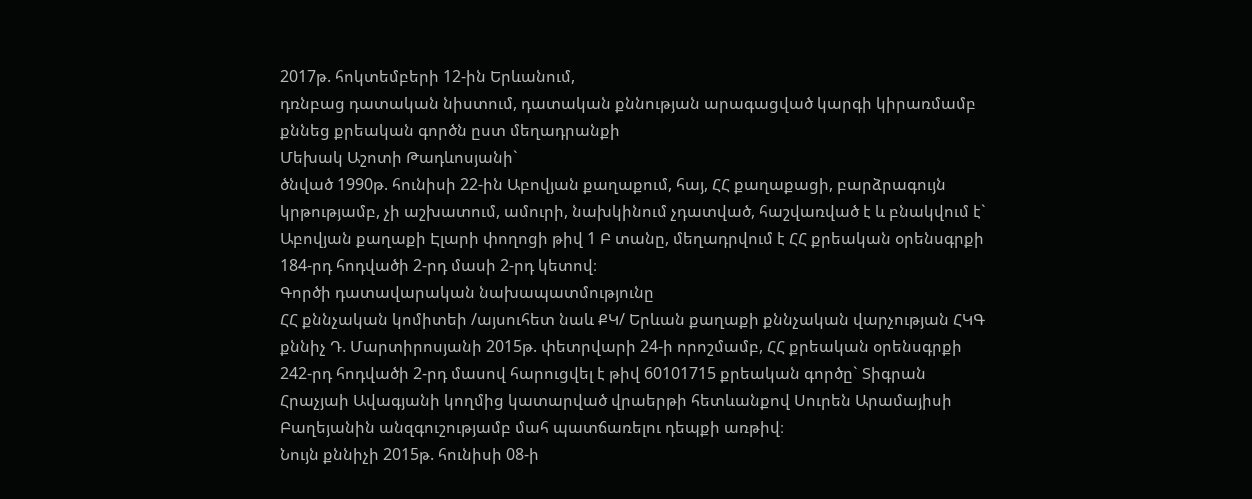2017թ. հոկտեմբերի 12-ին Երևանում,
դռնբաց դատական նիստում, դատական քննության արագացված կարգի կիրառմամբ քննեց քրեական գործն ըստ մեղադրանքի
Մեխակ Աշոտի Թադևոսյանի`
ծնված 1990թ. հունիսի 22-ին Աբովյան քաղաքում, հայ, ՀՀ քաղաքացի, բարձրագույն կրթությամբ, չի աշխատում, ամուրի, նախկինում չդատված, հաշվառված է և բնակվում է` Աբովյան քաղաքի Էլարի փողոցի թիվ 1 Բ տանը, մեղադրվում է ՀՀ քրեական օրենսգրքի 184-րդ հոդվածի 2-րդ մասի 2-րդ կետով։
Գործի դատավարական նախապատմությունը
ՀՀ քննչական կոմիտեի /այսուհետ նաև ՔԿ/ Երևան քաղաքի քննչական վարչության ՀԿԳ քննիչ Դ. Մարտիրոսյանի 2015թ. փետրվարի 24-ի որոշմամբ, ՀՀ քրեական օրենսգրքի 242-րդ հոդվածի 2-րդ մասով հարուցվել է թիվ 60101715 քրեական գործը` Տիգրան Հրաչյաի Ավագյանի կողմից կատարված վրաերթի հետևանքով Սուրեն Արամայիսի Բաղեյանին անզգուշությամբ մահ պատճառելու դեպքի առթիվ։
Նույն քննիչի 2015թ. հունիսի 08-ի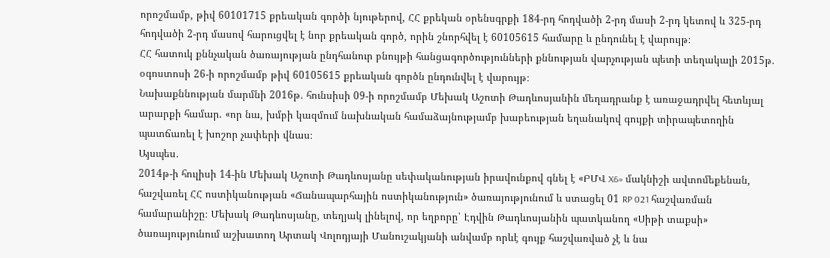որոշմամբ, թիվ 60101715 քրեական գործի նյութերով, ՀՀ քրեկան օրենսգրքի 184-րդ հոդվածի 2-րդ մասի 2-րդ կետով և 325-րդ հոդվածի 2-րդ մասով հարուցվել է նոր քրեական գործ, որին շնորհվել է 60105615 համարը և ընդունել է վարույթ։
ՀՀ հատուկ քննչական ծառայության ընդհանուր բնույթի հանցագործությունների քննության վարչության պետի տեղակալի 2015թ. օգոստոսի 26-ի որոշմամբ թիվ 60105615 քրեական գործն ընդունվել է վարույթ։
Նախաքննության մարմնի 2016թ. հունսիսի 09-ի որոշմամբ Մեխակ Աշոտի Թադևոսյանին մեղադրանք է առաջադրվել հետևյալ արարքի համար. «որ նա, խմբի կազմում նախնական համաձայնությամբ խաբեության եղանակով գույքի տիրապետողին պատճառել է խոշոր չափերի վնաս։
Այսպես․
2014թ-ի հուլիսի 14-ին Մեխակ Աշոտի Թադևոսյանը սեփականության իրավունքով գնել է «ԲՄՎ X6» մակնիշի ավտոմեքենան, հաշվառել ՀՀ ոստիկանության «Ճանապարհային ոստիկանություն» ծառայությունում և ստացել 01 RP 021 հաշվառման համարանիշը։ Մեխակ Թադևոսյանը, տեղյակ լինելով, որ եղբորը՝ Էդվին Թադևոսյանին պատկանող «Սիթի տաքսի» ծառայությունում աշխատող Արտակ Վոլոդյայի Մանուշակյանի անվամբ որևէ գույք հաշվառված չէ և նա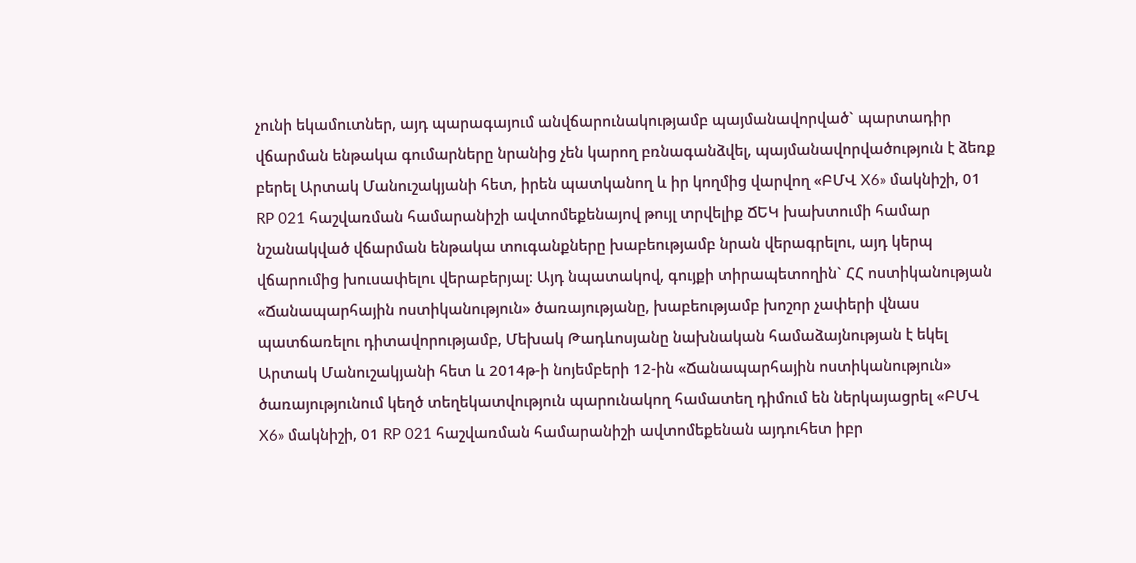չունի եկամուտներ, այդ պարագայում անվճարունակությամբ պայմանավորված` պարտադիր վճարման ենթակա գումարները նրանից չեն կարող բռնագանձվել, պայմանավորվածություն է ձեռք բերել Արտակ Մանուշակյանի հետ, իրեն պատկանող և իր կողմից վարվող «ԲՄՎ X6» մակնիշի, 01 RP 021 հաշվառման համարանիշի ավտոմեքենայով թույլ տրվելիք ՃԵԿ խախտումի համար նշանակված վճարման ենթակա տուգանքները խաբեությամբ նրան վերագրելու, այդ կերպ վճարումից խուսափելու վերաբերյալ։ Այդ նպատակով, գույքի տիրապետողին` ՀՀ ոստիկանության «Ճանապարհային ոստիկանություն» ծառայությանը, խաբեությամբ խոշոր չափերի վնաս պատճառելու դիտավորությամբ, Մեխակ Թադևոսյանը նախնական համաձայնության է եկել Արտակ Մանուշակյանի հետ և 2014թ-ի նոյեմբերի 12-ին «Ճանապարհային ոստիկանություն» ծառայությունում կեղծ տեղեկատվություն պարունակող համատեղ դիմում են ներկայացրել «ԲՄՎ X6» մակնիշի, 01 RP 021 հաշվառման համարանիշի ավտոմեքենան այդուհետ իբր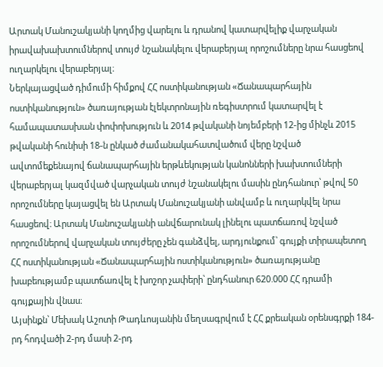Արտակ Մանուշակյանի կողմից վարելու և դրանով կատարվելիք վարչական իրավախախտումներով տույժ նշանակելու վերաբերյալ որոշումները նրա հասցեով ուղարկելու վերաբերյալ։
Ներկայացված դիմումի հիմքով ՀՀ ոստիկանության «Ճանապարհային ոստիկանություն» ծառայության էլեկտրոնային ռեգիստրում կատարվել է համապատասխան փոփոխություն և 2014 թվականի նոյեմբերի 12-ից մինչև 2015 թվականի հունիսի 18-ն ընկած ժամանակահատվածում վերը նշված ավտոմեքենայով ճանապարհային երթևեկության կանոնների խախտումների վերաբերյալ կազմված վարչական տույժ նշանակելու մասին ընդհանուր՝ թվով 50 որոշումները կայացվել են Արտակ Մանուշակյանի անվամբ և ուղարկվել նրա հասցեով։ Արտակ Մանուշակյանի անվճարունակ լինելու պատճառով նշված որոշումներով վարչական տույժերը չեն գանձվել, արդյունքում՝ գույքի տիրապետող ՀՀ ոստիկանության «Ճանապարհային ոստիկանություն» ծառայությանը խաբեությամբ պատճառվել է խոշոր չափերի՝ ընդհանուր 620.000 ՀՀ դրամի գույքային վնաս։
Այսինքն՝ Մեխակ Աշոտի Թադևոսյանին մեղսագրվում է ՀՀ քրեական օրենսգրքի 184-րդ հոդվածի 2-րդ մասի 2-րդ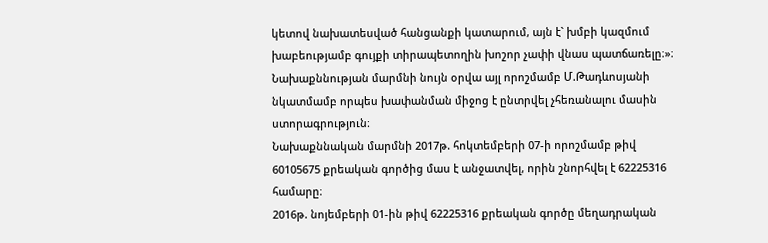կետով նախատեսված հանցանքի կատարում, այն է` խմբի կազմում խաբեությամբ գույքի տիրապետողին խոշոր չափի վնաս պատճառելը։»։
Նախաքննության մարմնի նույն օրվա այլ որոշմամբ Մ.Թադևոսյանի նկատմամբ որպես խափանման միջոց է ընտրվել չհեռանալու մասին ստորագրություն։
Նախաքննական մարմնի 2017թ. հոկտեմբերի 07-ի որոշմամբ թիվ 60105675 քրեական գործից մաս է անջատվել, որին շնորհվել է 62225316 համարը։
2016թ. նոյեմբերի 01-ին թիվ 62225316 քրեական գործը մեղադրական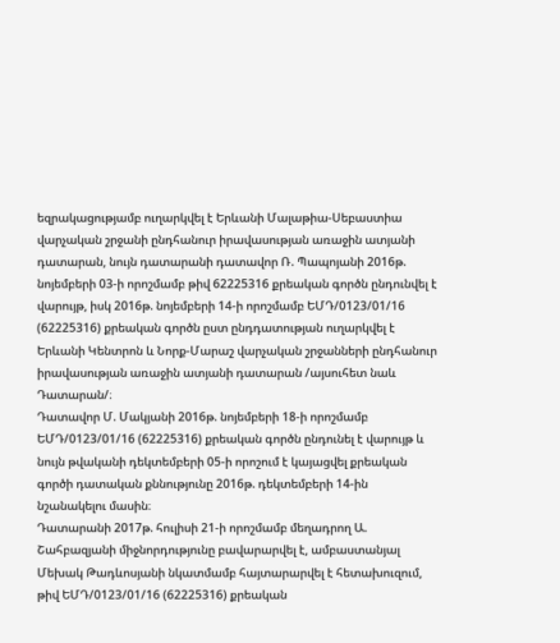եզրակացությամբ ուղարկվել է Երևանի Մալաթիա-Սեբաստիա վարչական շրջանի ընդհանուր իրավասության առաջին ատյանի դատարան, նույն դատարանի դատավոր Ռ. Պապոյանի 2016թ. նոյեմբերի 03-ի որոշմամբ թիվ 62225316 քրեական գործն ընդունվել է վարույթ, իսկ 2016թ. նոյեմբերի 14-ի որոշմամբ ԵՄԴ/0123/01/16 (62225316) քրեական գործն ըստ ընդդատության ուղարկվել է Երևանի Կենտրոն և Նորք-Մարաշ վարչական շրջանների ընդհանուր իրավասության առաջին ատյանի դատարան /այսուհետ նաև Դատարան/։
Դատավոր Մ. Մակյանի 2016թ. նոյեմբերի 18-ի որոշմամբ ԵՄԴ/0123/01/16 (62225316) քրեական գործն ընդունել է վարույթ և նույն թվականի դեկտեմբերի 05-ի որոշում է կայացվել քրեական գործի դատական քննությունը 2016թ. դեկտեմբերի 14-ին նշանակելու մասին։
Դատարանի 2017թ. հուլիսի 21-ի որոշմամբ մեղադրող Ա. Շահբազյանի միջնորդությունը բավարարվել է, ամբաստանյալ Մեխակ Թադևոսյանի նկատմամբ հայտարարվել է հետախուզում, թիվ ԵՄԴ/0123/01/16 (62225316) քրեական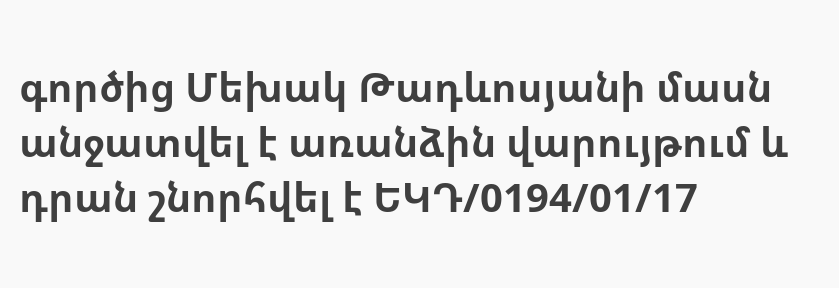գործից Մեխակ Թադևոսյանի մասն անջատվել է առանձին վարույթում և դրան շնորհվել է ԵԿԴ/0194/01/17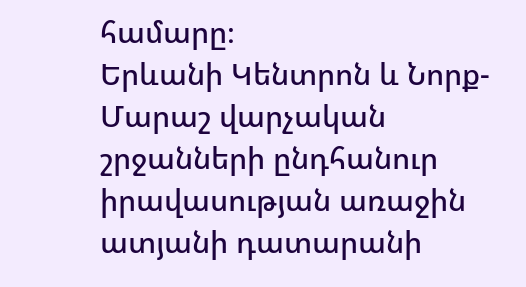համարը։
Երևանի Կենտրոն և Նորք-Մարաշ վարչական շրջանների ընդհանուր իրավասության առաջին ատյանի դատարանի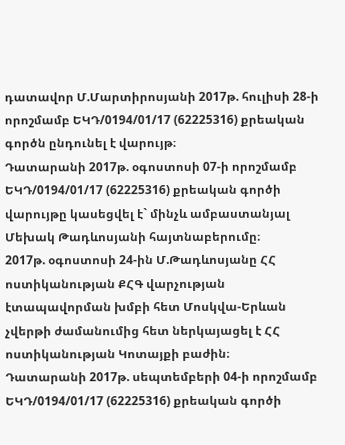դատավոր Մ.Մարտիրոսյանի 2017թ. հուլիսի 28-ի որոշմամբ ԵԿԴ/0194/01/17 (62225316) քրեական գործն ընդունել է վարույթ։
Դատարանի 2017թ. օգոստոսի 07-ի որոշմամբ ԵԿԴ/0194/01/17 (62225316) քրեական գործի վարույթը կասեցվել է` մինչև ամբաստանյալ Մեխակ Թադևոսյանի հայտնաբերումը։
2017թ. օգոստոսի 24-ին Մ.Թադևոսյանը ՀՀ ոստիկանության ՔՀԳ վարչության էտապավորման խմբի հետ Մոսկվա-Երևան չվերթի ժամանումից հետ ներկայացել է ՀՀ ոստիկանության Կոտայքի բաժին։
Դատարանի 2017թ. սեպտեմբերի 04-ի որոշմամբ ԵԿԴ/0194/01/17 (62225316) քրեական գործի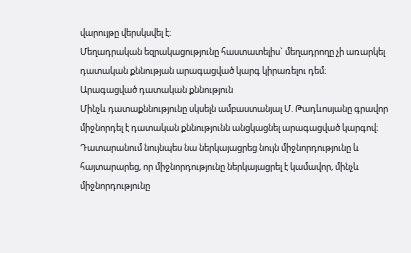վարույթը վերսկսվել է։
Մեղադրական եզրակացությունը հաստատելիս` մեղադրողը չի առարկել դատական քննության արագացված կարգ կիրառելու դեմ։
Արագացված դատական քննություն
Մինչև դատաքննությունը սկսելն ամբաստանյալ Մ. Թադևոսյանը գրավոր միջնորդել է դատական քննությունն անցկացնել արագացված կարգով։ Դատարանում նույնպես նա ներկայացրեց նույն միջնորդությունը և հայտարարեց, որ միջնորդությունը ներկայացրել է կամավոր, մինչև միջնորդությունը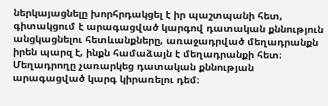ներկայացնելը խորհրդակցել է իր պաշտպանի հետ, գիտակցում է արագացված կարգով դատական քննություն անցկացնելու հետևանքները, առաջադրված մեղադրանքն իրեն պարզ է, ինքն համաձայն է մեղադրանքի հետ։
Մեղադրողը չառարկեց դատական քննության արագացված կարգ կիրառելու դեմ։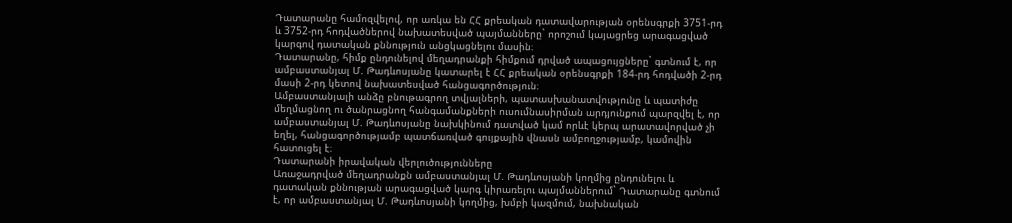Դատարանը համոզվելով, որ առկա են ՀՀ քրեական դատավարության օրենսգրքի 3751-րդ և 3752-րդ հոդվածներով նախատեսված պայմանները` որոշում կայացրեց արագացված կարգով դատական քննություն անցկացնելու մասին։
Դատարանը, հիմք ընդունելով մեղադրանքի հիմքում դրված ապացույցները` գտնում է, որ ամբաստանյալ Մ. Թադևոսյանը կատարել է ՀՀ քրեական օրենսգրքի 184-րդ հոդվածի 2-րդ մասի 2-րդ կետով նախատեսված հանցագործություն։
Ամբաստանյալի անձը բնութագրող տվյալների, պատասխանատվությունը և պատիժը մեղմացնող ու ծանրացնող հանգամանքների ուսումնասիրման արդյունքում պարզվել է, որ ամբաստանյալ Մ. Թադևոսյանը նախկինում դատված կամ որևէ կերպ արատավորված չի եղել, հանցագործությամբ պատճառված գույքային վնասն ամբողջությամբ, կամովին հատուցել է։
Դատարանի իրավական վերլուծությունները
Առաջադրված մեղադրանքն ամբաստանյալ Մ. Թադևոսյանի կողմից ընդունելու և դատական քննության արագացված կարգ կիրառելու պայմաններում` Դատարանը գտնում է, որ ամբաստանյալ Մ. Թադևոսյանի կողմից, խմբի կազմում, նախնական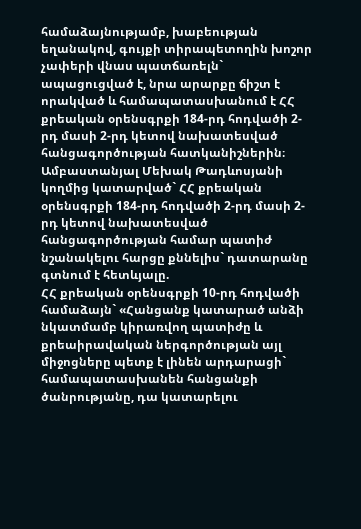համաձայնությամբ, խաբեության եղանակով, գույքի տիրապետողին խոշոր չափերի վնաս պատճառելն` ապացուցված է, նրա արարքը ճիշտ է որակված և համապատասխանում է ՀՀ քրեական օրենսգրքի 184-րդ հոդվածի 2-րդ մասի 2-րդ կետով նախատեսված հանցագործության հատկանիշներին։
Ամբաստանյալ Մեխակ Թադևոսյանի կողմից կատարված` ՀՀ քրեական օրենսգրքի 184-րդ հոդվածի 2-րդ մասի 2-րդ կետով նախատեսված հանցագործության համար պատիժ նշանակելու հարցը քննելիս` դատարանը գտնում է հետևյալը.
ՀՀ քրեական օրենսգրքի 10-րդ հոդվածի համաձայն` «Հանցանք կատարած անձի նկատմամբ կիրառվող պատիժը և քրեաիրավական ներգործության այլ միջոցները պետք է լինեն արդարացի` համապատասխանեն հանցանքի ծանրությանը, դա կատարելու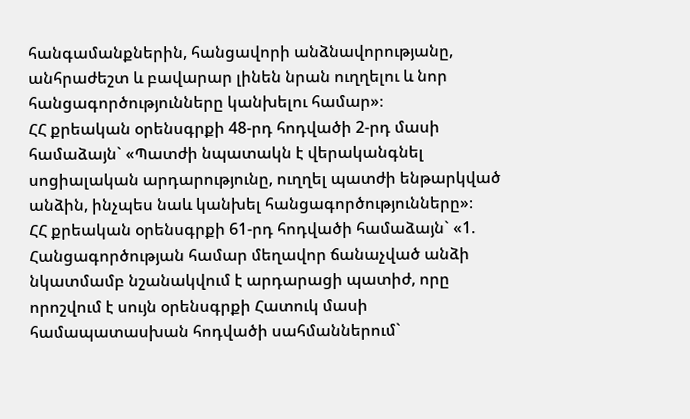հանգամանքներին, հանցավորի անձնավորությանը, անհրաժեշտ և բավարար լինեն նրան ուղղելու և նոր հանցագործությունները կանխելու համար»։
ՀՀ քրեական օրենսգրքի 48-րդ հոդվածի 2-րդ մասի համաձայն` «Պատժի նպատակն է վերականգնել սոցիալական արդարությունը, ուղղել պատժի ենթարկված անձին, ինչպես նաև կանխել հանցագործությունները»։
ՀՀ քրեական օրենսգրքի 61-րդ հոդվածի համաձայն` «1. Հանցագործության համար մեղավոր ճանաչված անձի նկատմամբ նշանակվում է արդարացի պատիժ, որը որոշվում է սույն օրենսգրքի Հատուկ մասի համապատասխան հոդվածի սահմաններում`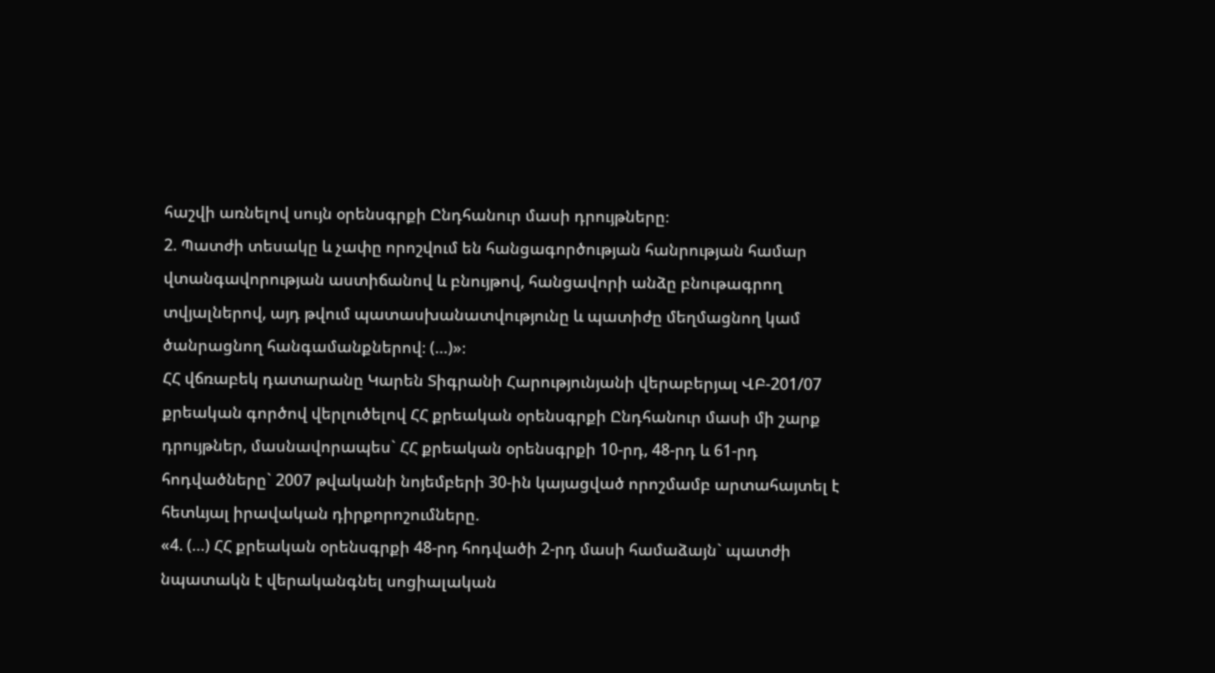հաշվի առնելով սույն օրենսգրքի Ընդհանուր մասի դրույթները։
2. Պատժի տեսակը և չափը որոշվում են հանցագործության հանրության համար վտանգավորության աստիճանով և բնույթով, հանցավորի անձը բնութագրող տվյալներով, այդ թվում պատասխանատվությունը և պատիժը մեղմացնող կամ ծանրացնող հանգամանքներով։ (…)»։
ՀՀ վճռաբեկ դատարանը Կարեն Տիգրանի Հարությունյանի վերաբերյալ ՎԲ-201/07 քրեական գործով վերլուծելով ՀՀ քրեական օրենսգրքի Ընդհանուր մասի մի շարք դրույթներ, մասնավորապես` ՀՀ քրեական օրենսգրքի 10-րդ, 48-րդ և 61-րդ հոդվածները` 2007 թվականի նոյեմբերի 30-ին կայացված որոշմամբ արտահայտել է հետևյալ իրավական դիրքորոշումները.
«4. (…) ՀՀ քրեական օրենսգրքի 48-րդ հոդվածի 2-րդ մասի համաձայն` պատժի նպատակն է վերականգնել սոցիալական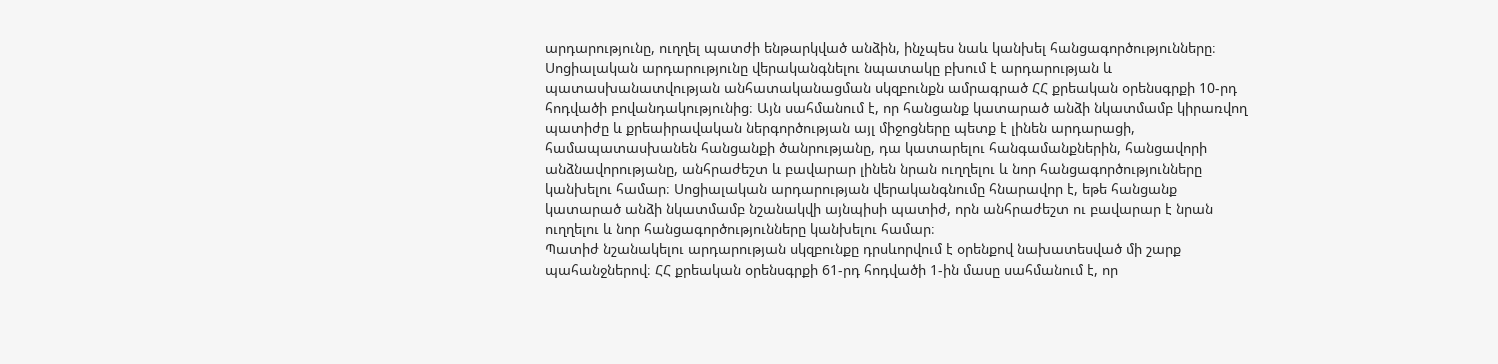արդարությունը, ուղղել պատժի ենթարկված անձին, ինչպես նաև կանխել հանցագործությունները։ Սոցիալական արդարությունը վերականգնելու նպատակը բխում է արդարության և պատասխանատվության անհատականացման սկզբունքն ամրագրած ՀՀ քրեական օրենսգրքի 10-րդ հոդվածի բովանդակությունից։ Այն սահմանում է, որ հանցանք կատարած անձի նկատմամբ կիրառվող պատիժը և քրեաիրավական ներգործության այլ միջոցները պետք է լինեն արդարացի, համապատասխանեն հանցանքի ծանրությանը, դա կատարելու հանգամանքներին, հանցավորի անձնավորությանը, անհրաժեշտ և բավարար լինեն նրան ուղղելու և նոր հանցագործությունները կանխելու համար։ Սոցիալական արդարության վերականգնումը հնարավոր է, եթե հանցանք կատարած անձի նկատմամբ նշանակվի այնպիսի պատիժ, որն անհրաժեշտ ու բավարար է նրան ուղղելու և նոր հանցագործությունները կանխելու համար։
Պատիժ նշանակելու արդարության սկզբունքը դրսևորվում է օրենքով նախատեսված մի շարք պահանջներով։ ՀՀ քրեական օրենսգրքի 61-րդ հոդվածի 1-ին մասը սահմանում է, որ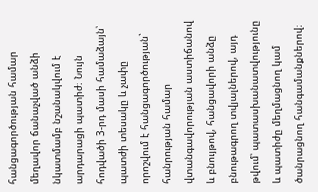հանցագործության համար մեղավոր ճանաչված անձի նկատմամբ նշանակվում է արդարացի պատիժ։ Նույն հոդվածի 3-րդ մասի համաձայն՝ պատժի տեսակը և չափը որոշվում է հանցագործության` հանրության համար վտանգավորության աստիճանով և բնույթով, հանցավորի անձը բնութագրող տվյալներով, այդ թվում՝ պատասխանատվությունը և պատիժը մեղմացնող կամ ծանրացնող հանգամանքներով։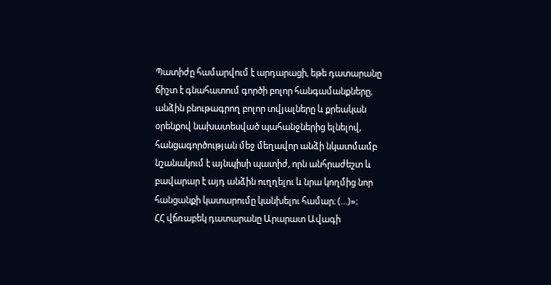Պատիժը համարվում է արդարացի, եթե դատարանը ճիշտ է գնահատում գործի բոլոր հանգամանքները, անձին բնութագրող բոլոր տվյալները և քրեական օրենքով նախատեսված պահանջներից ելնելով, հանցագործության մեջ մեղավոր անձի նկատմամբ նշանակում է այնպիսի պատիժ, որն անհրաժեշտ և բավարար է այդ անձին ուղղելու և նրա կողմից նոր հանցանքի կատարումը կանխելու համար։ (…)»։
ՀՀ վճռաբեկ դատարանը Արարատ Ավագի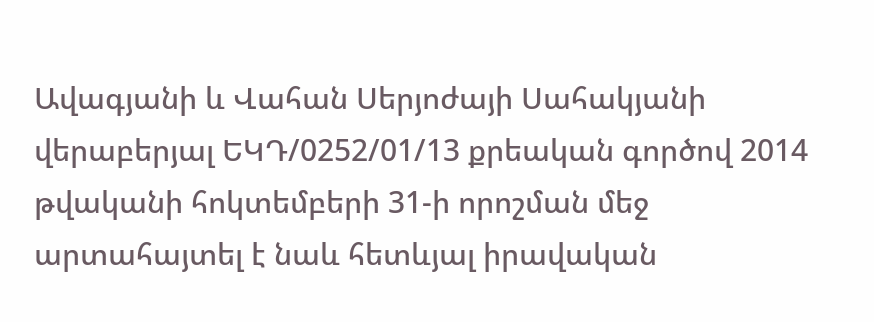Ավագյանի և Վահան Սերյոժայի Սահակյանի վերաբերյալ ԵԿԴ/0252/01/13 քրեական գործով 2014 թվականի հոկտեմբերի 31-ի որոշման մեջ արտահայտել է նաև հետևյալ իրավական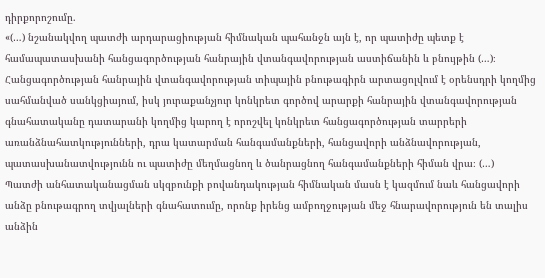դիրքորոշումը.
«(…) նշանակվող պատժի արդարացիության հիմնական պահանջն այն է, որ պատիժը պետք է համապատասխանի հանցագործության հանրային վտանգավորության աստիճանին և բնույթին (…)։
Հանցագործության հանրային վտանգավորության տիպային բնութագիրն արտացոլվում է օրենսդրի կողմից սահմանված սանկցիայում, իսկ յուրաքանչյուր կոնկրետ գործով արարքի հանրային վտանգավորության գնահատականը դատարանի կողմից կարող է որոշվել կոնկրետ հանցագործության տարրերի առանձնահատկությունների, դրա կատարման հանգամանքների, հանցավորի անձնավորության, պատասխանատվությունն ու պատիժը մեղմացնող և ծանրացնող հանգամանքների հիման վրա։ (…)
Պատժի անհատականացման սկզբունքի բովանդակության հիմնական մասն է կազմում նաև հանցավորի անձը բնութագրող տվյալների գնահատումը, որոնք իրենց ամբողջության մեջ հնարավորություն են տալիս անձին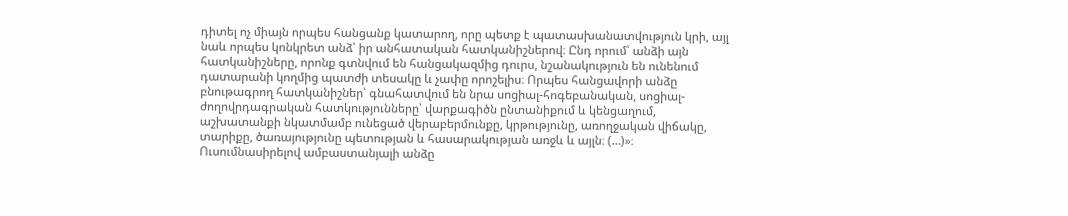դիտել ոչ միայն որպես հանցանք կատարող, որը պետք է պատասխանատվություն կրի, այլ նաև որպես կոնկրետ անձ՝ իր անհատական հատկանիշներով։ Ընդ որում՝ անձի այն հատկանիշները, որոնք գտնվում են հանցակազմից դուրս, նշանակություն են ունենում դատարանի կողմից պատժի տեսակը և չափը որոշելիս։ Որպես հանցավորի անձը բնութագրող հատկանիշներ՝ գնահատվում են նրա սոցիալ-հոգեբանական, սոցիալ-ժողովրդագրական հատկությունները՝ վարքագիծն ընտանիքում և կենցաղում, աշխատանքի նկատմամբ ունեցած վերաբերմունքը, կրթությունը, առողջական վիճակը, տարիքը, ծառայությունը պետության և հասարակության առջև և այլն։ (…)»։
Ուսումնասիրելով ամբաստանյալի անձը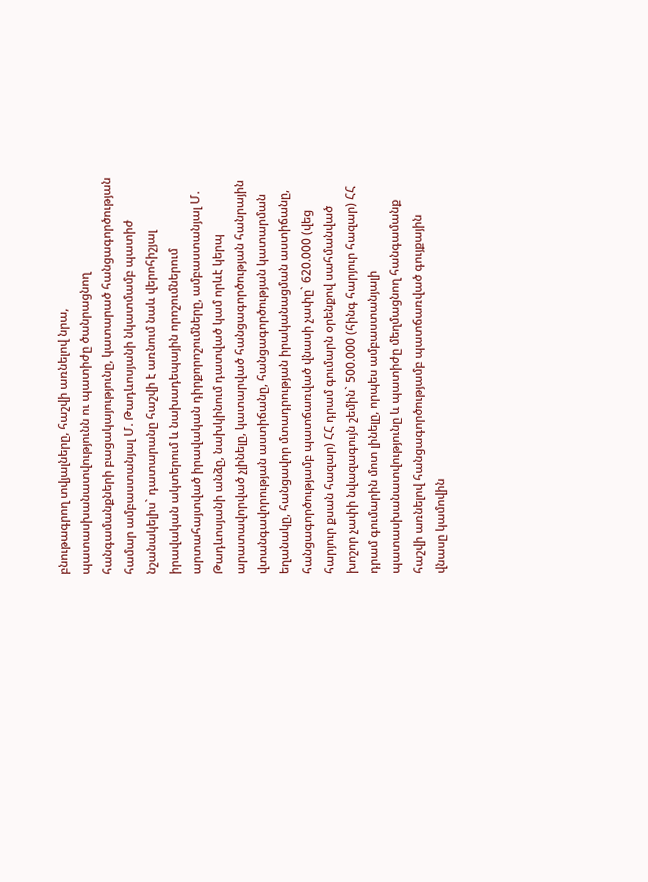բնութագրող տվյալները, հաշվի առնելով նրա, պատասխանատվությունն ու պատիժը ծանրացնող հանգամանքների բացակայությունը, կատարած հանցագործության համար ամբաստանյալ Մ. Թադևոսյանի նկատմամբ պատիժ նշանակելիս` դատարանը հաշվի է առնում նաև վերոհիշյալ իրավական ակտերում և նախադեպային որոշումներում արտահայտված իրավական դիրքորոշումները, ամբաստանյալ Մ. Թադևոսյանի անձը, նախկինում դատված կամ որևէ կերպ արատավորված չլինելը, կատարված հանցագործության հանրային վտանգավորության աստիճանը, հանցագործության կատարման եղանակը, հանցավոր մտադրության իրականացման աստիճանը, հանցագործությամբ պատճառված վնասի չափը` 620.000 (վեց հարյուր քսան հազար) ՀՀ դրամ գումարն օրենքով սահմանված խոշոր չափի նվազագույն շեմին` 500.000 (հինգ հարյուր հազար) ՀՀ դրամ գումարին մոտ լինելը, որպես ամբաստանյալի պատասխանատվությունը և պատիժը մեղմացնող հանգամանք հաշվի առնելով հանցագործությամբ պատճառված գույքային վնասը կամովին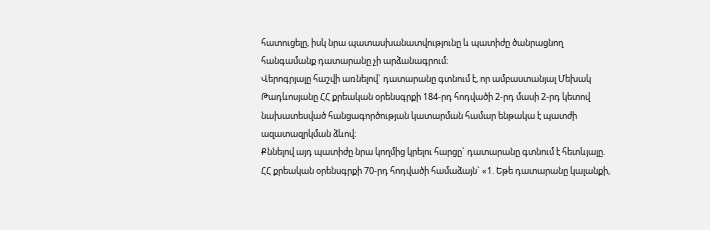հատուցելը, իսկ նրա պատասխանատվությունը և պատիժը ծանրացնող հանգամանք դատարանը չի արձանագրում։
Վերոգրյալը հաշվի առնելով` դատարանը գտնում է, որ ամբաստանյալ Մեխակ Թադևոսյանը ՀՀ քրեական օրենսգրքի 184-րդ հոդվածի 2-րդ մասի 2-րդ կետով նախատեսված հանցագործության կատարման համար ենթակա է պատժի ազատազրկման ձևով։
Քննելով այդ պատիժը նրա կողմից կրելու հարցը` դատարանը գտնում է հետևյալը.
ՀՀ քրեական օրենսգրքի 70-րդ հոդվածի համաձայն` «1. Եթե դատարանը կալանքի,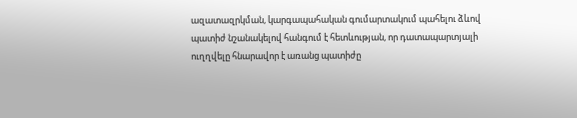ազատազրկման, կարգապահական գումարտակում պահելու ձևով պատիժ նշանակելով հանգում է հետևության, որ դատապարտյալի ուղղվելը հնարավոր է առանց պատիժը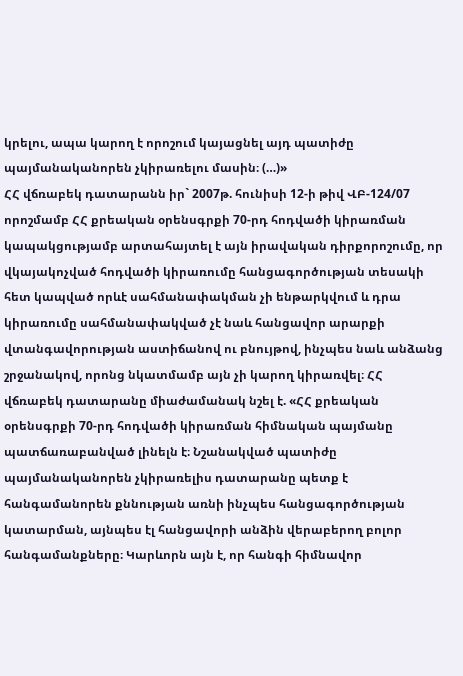կրելու, ապա կարող է որոշում կայացնել այդ պատիժը պայմանականորեն չկիրառելու մասին։ (…)»
ՀՀ վճռաբեկ դատարանն իր` 2007թ. հունիսի 12-ի թիվ ՎԲ-124/07 որոշմամբ ՀՀ քրեական օրենսգրքի 70-րդ հոդվածի կիրառման կապակցությամբ արտահայտել է այն իրավական դիրքորոշումը, որ վկայակոչված հոդվածի կիրառումը հանցագործության տեսակի հետ կապված որևէ սահմանափակման չի ենթարկվում և դրա կիրառումը սահմանափակված չէ նաև հանցավոր արարքի վտանգավորության աստիճանով ու բնույթով, ինչպես նաև անձանց շրջանակով, որոնց նկատմամբ այն չի կարող կիրառվել։ ՀՀ վճռաբեկ դատարանը միաժամանակ նշել է. «ՀՀ քրեական օրենսգրքի 70-րդ հոդվածի կիրառման հիմնական պայմանը պատճառաբանված լինելն է։ Նշանակված պատիժը պայմանականորեն չկիրառելիս դատարանը պետք է հանգամանորեն քննության առնի ինչպես հանցագործության կատարման, այնպես էլ հանցավորի անձին վերաբերող բոլոր հանգամանքները։ Կարևորն այն է, որ հանգի հիմնավոր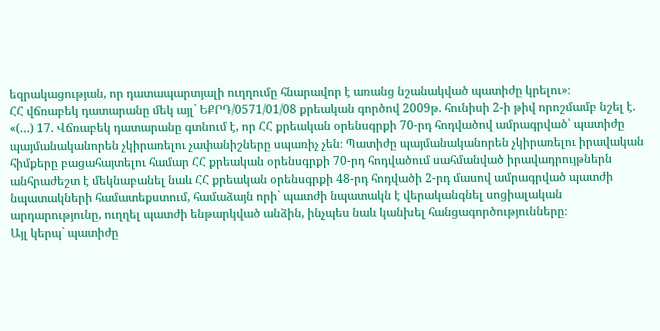եզրակացության, որ դատապարտյալի ուղղումը հնարավոր է առանց նշանակված պատիժը կրելու»։
ՀՀ վճռաբեկ դատարանը մեկ այլ` ԵՔՐԴ/0571/01/08 քրեական գործով 2009թ. հունիսի 2-ի թիվ որոշմամբ նշել է. «(…) 17. Վճռաբեկ դատարանը գտնում է, որ ՀՀ քրեական օրենսգրքի 70-րդ հոդվածով ամրագրված՝ պատիժը պայմանականորեն չկիրառելու չափանիշները սպառիչ չեն։ Պատիժը պայմանականորեն չկիրառելու իրավական հիմքերը բացահայտելու համար ՀՀ քրեական օրենսգրքի 70-րդ հոդվածում սահմանված իրավադրույթներն անհրաժեշտ է մեկնաբանել նաև ՀՀ քրեական օրենսգրքի 48-րդ հոդվածի 2-րդ մասով ամրագրված պատժի նպատակների համատեքստում, համաձայն որի` պատժի նպատակն է վերականգնել սոցիալական արդարությունը, ուղղել պատժի ենթարկված անձին, ինչպես նաև կանխել հանցագործությունները։
Այլ կերպ` պատիժը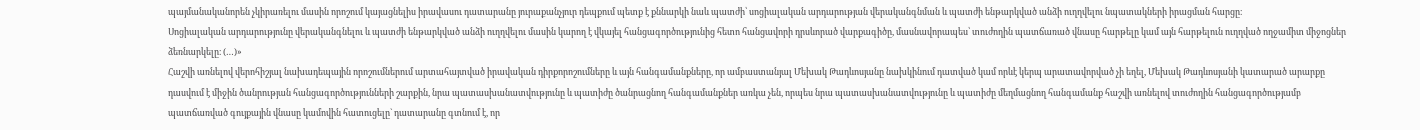պայմանականորեն չկիրառելու մասին որոշում կայացնելիս իրավասու դատարանը յուրաքանչյուր դեպքում պետք է քննարկի նաև պատժի՝ սոցիալական արդարության վերականգնման և պատժի ենթարկված անձի ուղղվելու նպատակների իրացման հարցը։
Սոցիալական արդարությունը վերականգնելու և պատժի ենթարկված անձի ուղղվելու մասին կարող է վկայել հանցագործությունից հետո հանցավորի դրսևորած վարքագիծը, մասնավորապես՝ տուժողին պատճառած վնասը հարթելը կամ այն հարթելուն ուղղված ողջամիտ միջոցներ ձեռնարկելը։ (…)»
Հաշվի առնելով վերոհիշյալ նախադեպային որոշումներում արտահայտված իրավական դիրքորոշումները և այն հանգամանքները, որ ամբաստանյալ Մեխակ Թադևոսյանը նախկինում դատված կամ որևէ կերպ արատավորված չի եղել, Մեխակ Թադևոսյանի կատարած արարքը դասվում է միջին ծանրության հանցագործությունների շարքին, նրա պատասխանատվությունը և պատիժը ծանրացնող հանգամանքներ առկա չեն, որպես նրա պատասխանատվությունը և պատիժը մեղմացնող հանգամանք հաշվի առնելով տուժողին հանցագործությամբ պատճառված գույքային վնասը կամովին հատուցելը` դատարանը գտնում է, որ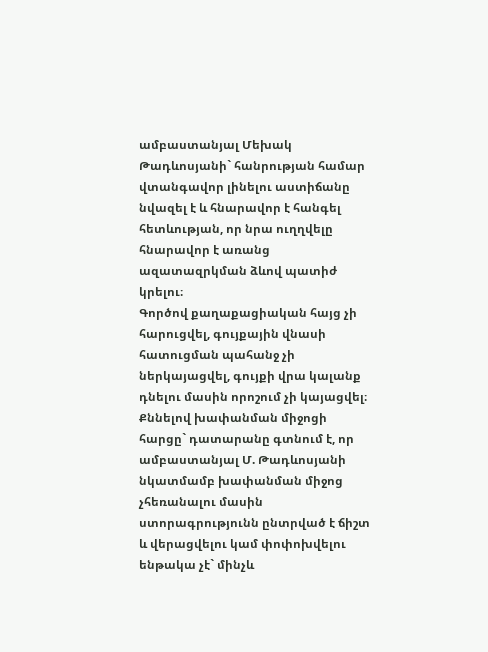ամբաստանյալ Մեխակ Թադևոսյանի` հանրության համար վտանգավոր լինելու աստիճանը նվազել է և հնարավոր է հանգել հետևության, որ նրա ուղղվելը հնարավոր է առանց ազատազրկման ձևով պատիժ կրելու։
Գործով քաղաքացիական հայց չի հարուցվել, գույքային վնասի հատուցման պահանջ չի ներկայացվել, գույքի վրա կալանք դնելու մասին որոշում չի կայացվել։
Քննելով խափանման միջոցի հարցը` դատարանը գտնում է, որ ամբաստանյալ Մ. Թադևոսյանի նկատմամբ խափանման միջոց չհեռանալու մասին ստորագրությունն ընտրված է ճիշտ և վերացվելու կամ փոփոխվելու ենթակա չէ` մինչև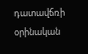դատավճռի օրինական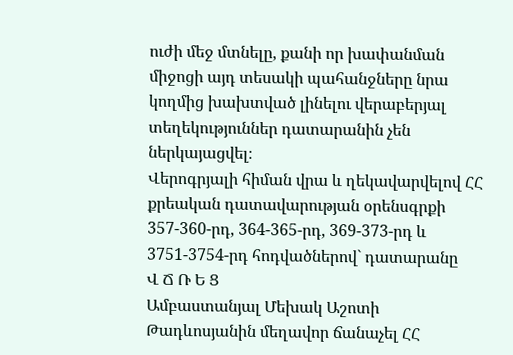ուժի մեջ մտնելը, քանի որ խափանման միջոցի այդ տեսակի պահանջները նրա կողմից խախտված լինելու վերաբերյալ տեղեկություններ դատարանին չեն ներկայացվել։
Վերոգրյալի հիման վրա և ղեկավարվելով ՀՀ քրեական դատավարության օրենսգրքի 357-360-րդ, 364-365-րդ, 369-373-րդ և 3751-3754-րդ հոդվածներով` դատարանը
Վ Ճ Ռ Ե Ց
Ամբաստանյալ Մեխակ Աշոտի Թադևոսյանին մեղավոր ճանաչել ՀՀ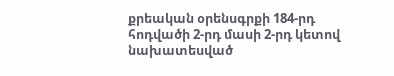քրեական օրենսգրքի 184-րդ հոդվածի 2-րդ մասի 2-րդ կետով նախատեսված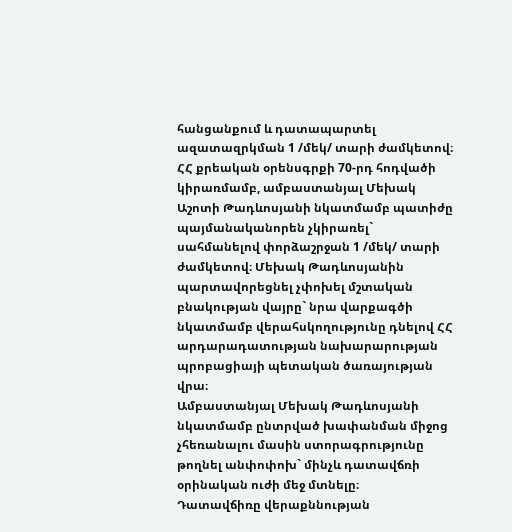հանցանքում և դատապարտել ազատազրկման 1 /մեկ/ տարի ժամկետով։
ՀՀ քրեական օրենսգրքի 70-րդ հոդվածի կիրառմամբ, ամբաստանյալ Մեխակ Աշոտի Թադևոսյանի նկատմամբ պատիժը պայմանականորեն չկիրառել` սահմանելով փորձաշրջան 1 /մեկ/ տարի ժամկետով։ Մեխակ Թադևոսյանին պարտավորեցնել չփոխել մշտական բնակության վայրը` նրա վարքագծի նկատմամբ վերահսկողությունը դնելով ՀՀ արդարադատության նախարարության պրոբացիայի պետական ծառայության վրա։
Ամբաստանյալ Մեխակ Թադևոսյանի նկատմամբ ընտրված խափանման միջոց չհեռանալու մասին ստորագրությունը թողնել անփոփոխ` մինչև դատավճռի օրինական ուժի մեջ մտնելը։
Դատավճիռը վերաքննության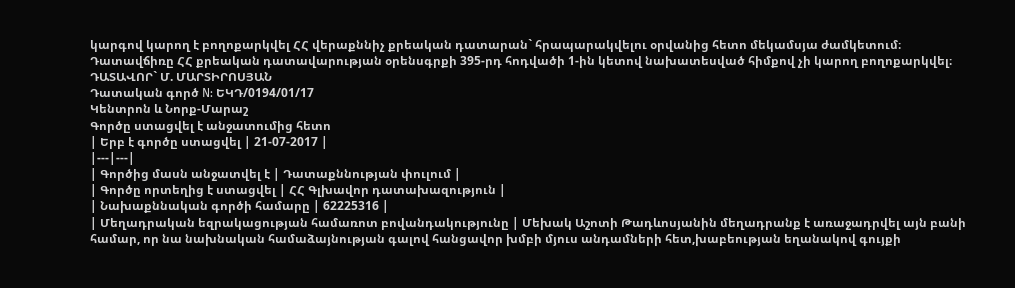կարգով կարող է բողոքարկվել ՀՀ վերաքննիչ քրեական դատարան` հրապարակվելու օրվանից հետո մեկամսյա ժամկետում։
Դատավճիռը ՀՀ քրեական դատավարության օրենսգրքի 395-րդ հոդվածի 1-ին կետով նախատեսված հիմքով չի կարող բողոքարկվել։
ԴԱՏԱՎՈՐ` Մ. ՄԱՐՏԻՐՈՍՅԱՆ
Դատական գործ N: ԵԿԴ/0194/01/17
Կենտրոն և Նորք-Մարաշ
Գործը ստացվել է անջատումից հետո
| Երբ է գործը ստացվել | 21-07-2017 |
|---|---|
| Գործից մասն անջատվել է | Դատաքննության փուլում |
| Գործը որտեղից է ստացվել | ՀՀ Գլխավոր դատախազություն |
| Նախաքննական գործի համարը | 62225316 |
| Մեղադրական եզրակացության համառոտ բովանդակությունը | Մեխակ Աշոտի Թադևոսյանին մեղադրանք է առաջադրվել այն բանի համար, որ նա նախնական համաձայնության գալով հանցավոր խմբի մյուս անդամների հետ,խաբեության եղանակով գույքի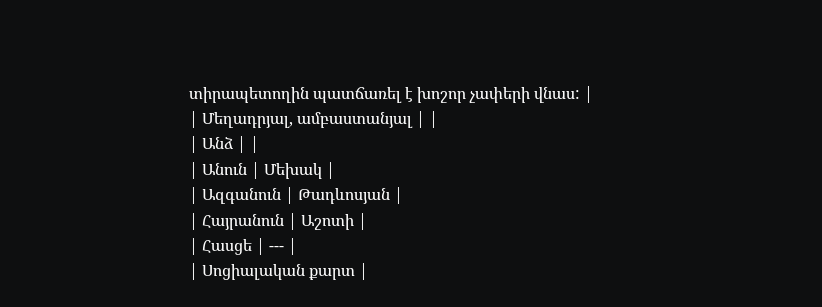տիրապետողին պատճառել է խոշոր չափերի վնաս: |
| Մեղադրյալ, ամբաստանյալ | |
| Անձ | |
| Անուն | Մեխակ |
| Ազգանուն | Թադևոսյան |
| Հայրանուն | Աշոտի |
| Հասցե | --- |
| Սոցիալական քարտ |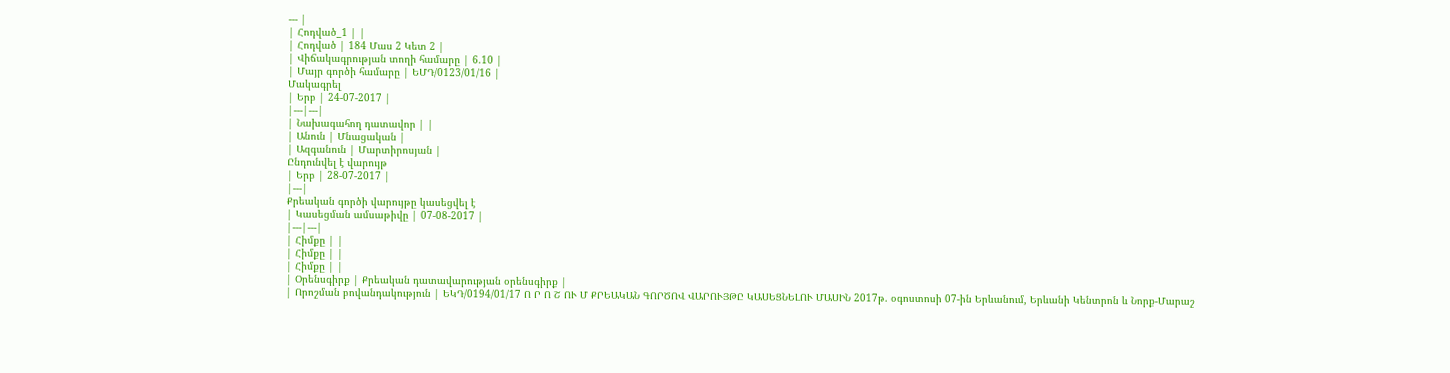--- |
| Հոդված_1 | |
| Հոդված | 184 Մաս 2 Կետ 2 |
| Վիճակագրության տողի համարը | 6.10 |
| Մայր գործի համարը | ԵՄԴ/0123/01/16 |
Մակագրել
| Երբ | 24-07-2017 |
|---|---|
| Նախագահող դատավոր | |
| Անուն | Մնացական |
| Ազգանուն | Մարտիրոսյան |
Ընդունվել է վարույթ
| Երբ | 28-07-2017 |
|---|
Քրեական գործի վարույթը կասեցվել է
| Կասեցման ամսաթիվը | 07-08-2017 |
|---|---|
| Հիմքը | |
| Հիմքը | |
| Հիմքը | |
| Օրենսգիրք | Քրեական դատավարության օրենսգիրք |
| Որոշման բովանդակություն | ԵԿԴ/0194/01/17 Ո Ր Ո Շ ՈՒ Մ ՔՐԵԱԿԱՆ ԳՈՐԾՈՎ ՎԱՐՈՒՅԹԸ ԿԱՍԵՑՆԵԼՈՒ ՄԱՍԻՆ 2017թ. օգոստոսի 07-ին Երևանում, Երևանի Կենտրոն և Նորք-Մարաշ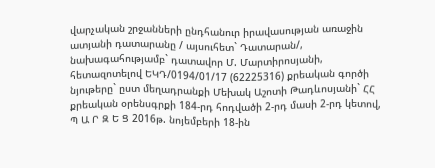վարչական շրջանների ընդհանուր իրավասության առաջին ատյանի դատարանը / այսուհետ` Դատարան/, նախագահությամբ` դատավոր Մ. Մարտիրոսյանի, հետազոտելով ԵԿԴ/0194/01/17 (62225316) քրեական գործի նյութերը` ըստ մեղադրանքի Մեխակ Աշոտի Թադևոսյանի` ՀՀ քրեական օրենսգրքի 184-րդ հոդվածի 2-րդ մասի 2-րդ կետով, Պ Ա Ր Զ Ե Ց 2016թ. նոյեմբերի 18-ին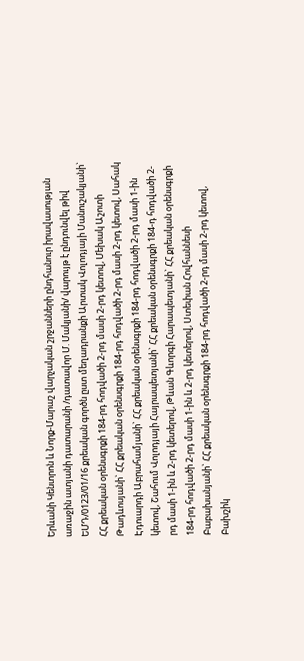Երևանի Կենտրոն և Նորք-Մարաշ վարչական շրջանների ընդհանուր իրավասության առաջին ատյանի դատարանի /դատավոր Մ. Մակյանի/ վարույթ է ընդունվել թիվ ԵՄԴ/0123/01/16 քրեական գործն ըստ մեղադրանքի Արտակ Վոլոդյայի Մանուշակյանի` ՀՀ քրեական օրենսգրքի 184-րդ հոդվածի 2-րդ մասի 2-րդ կետով, Մեխակ Աշոտի Թադևոսյանի` ՀՀ քրեական օրենսգրքի 184-րդ հոդվածի 2-րդ մասի 2-րդ կետով, Սահակ Էդուարդի Աբրահամյանի` ՀՀ քրեական օրենսգրքի 184-րդ հոդվածի 2-րդ մասի 1-ին կետով, Շահում Վոլոդյայի Հայրապետյանի` ՀՀ քրեական օրենսգրքի 184-դ հոդվածի 2-րդ մասի 1-ին և 2-րդ կետերով, Թևան Գևորգի Հարապետյանի` ՀՀ քրեական օրենսգրքի 184-րդ հոդվածի 2-րդ մասի 1-ին և 2-րդ կետերով, Ստեփան Հովհաննեսի Բաբախանյանի` ՀՀ քրեական օրենսգրքի 184-րդ հոդվածի 2-րդ մասի 2-րդ կետով, Բախշիկ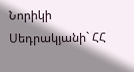Նորիկի Սեդրակյանի` ՀՀ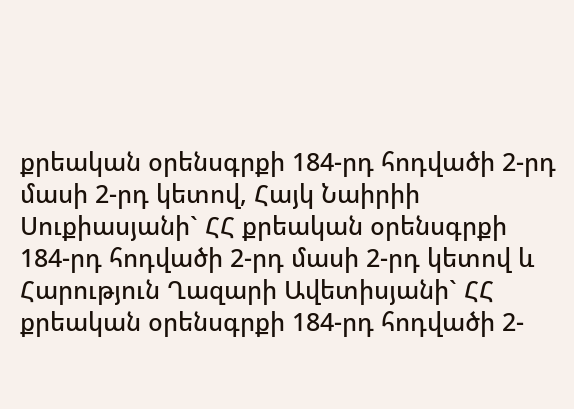քրեական օրենսգրքի 184-րդ հոդվածի 2-րդ մասի 2-րդ կետով, Հայկ Նաիրիի Սուքիասյանի` ՀՀ քրեական օրենսգրքի 184-րդ հոդվածի 2-րդ մասի 2-րդ կետով և Հարություն Ղազարի Ավետիսյանի` ՀՀ քրեական օրենսգրքի 184-րդ հոդվածի 2-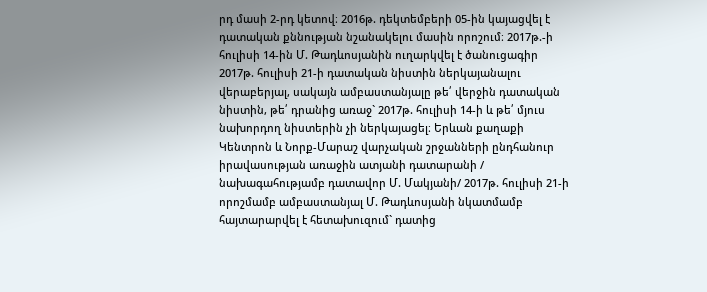րդ մասի 2-րդ կետով։ 2016թ. դեկտեմբերի 05-ին կայացվել է դատական քննության նշանակելու մասին որոշում։ 2017թ.-ի հուլիսի 14-ին Մ. Թադևոսյանին ուղարկվել է ծանուցագիր 2017թ. հուլիսի 21-ի դատական նիստին ներկայանալու վերաբերյալ, սակայն ամբաստանյալը թե՛ վերջին դատական նիստին, թե՛ դրանից առաջ` 2017թ. հուլիսի 14-ի և թե՛ մյուս նախորդող նիստերին չի ներկայացել։ Երևան քաղաքի Կենտրոն և Նորք-Մարաշ վարչական շրջանների ընդհանուր իրավասության առաջին ատյանի դատարանի / նախագահությամբ դատավոր Մ. Մակյանի/ 2017թ. հուլիսի 21-ի որոշմամբ ամբաստանյալ Մ. Թադևոսյանի նկատմամբ հայտարարվել է հետախուզում` դատից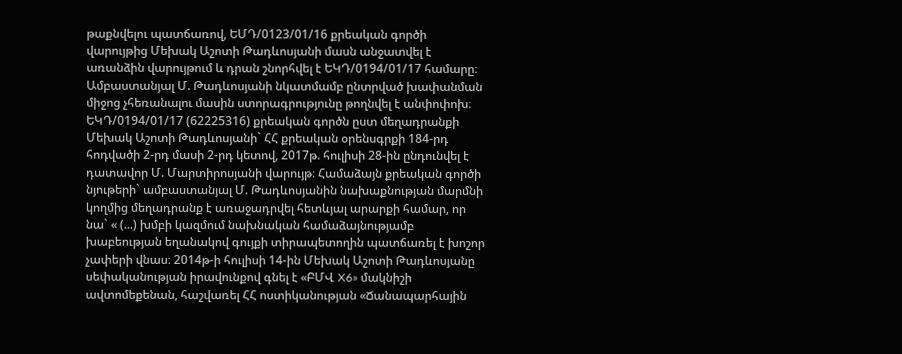թաքնվելու պատճառով, ԵՄԴ/0123/01/16 քրեական գործի վարույթից Մեխակ Աշոտի Թադևոսյանի մասն անջատվել է առանձին վարույթում և դրան շնորհվել է ԵԿԴ/0194/01/17 համարը։ Ամբաստանյալ Մ. Թադևոսյանի նկատմամբ ընտրված խափանման միջոց չհեռանալու մասին ստորագրությունը թողնվել է անփոփոխ։ ԵԿԴ/0194/01/17 (62225316) քրեական գործն ըստ մեղադրանքի Մեխակ Աշոտի Թադևոսյանի` ՀՀ քրեական օրենսգրքի 184-րդ հոդվածի 2-րդ մասի 2-րդ կետով, 2017թ. հուլիսի 28-ին ընդունվել է դատավոր Մ. Մարտիրոսյանի վարույթ։ Համաձայն քրեական գործի նյութերի` ամբաստանյալ Մ. Թադևոսյանին նախաքնության մարմնի կողմից մեղադրանք է առաջադրվել հետևյալ արարքի համար, որ նա` « (...) խմբի կազմում նախնական համաձայնությամբ խաբեության եղանակով գույքի տիրապետողին պատճառել է խոշոր չափերի վնաս։ 2014թ-ի հուլիսի 14-ին Մեխակ Աշոտի Թադևոսյանը սեփականության իրավունքով գնել է «ԲՄՎ X6» մակնիշի ավտոմեքենան, հաշվառել ՀՀ ոստիկանության «Ճանապարհային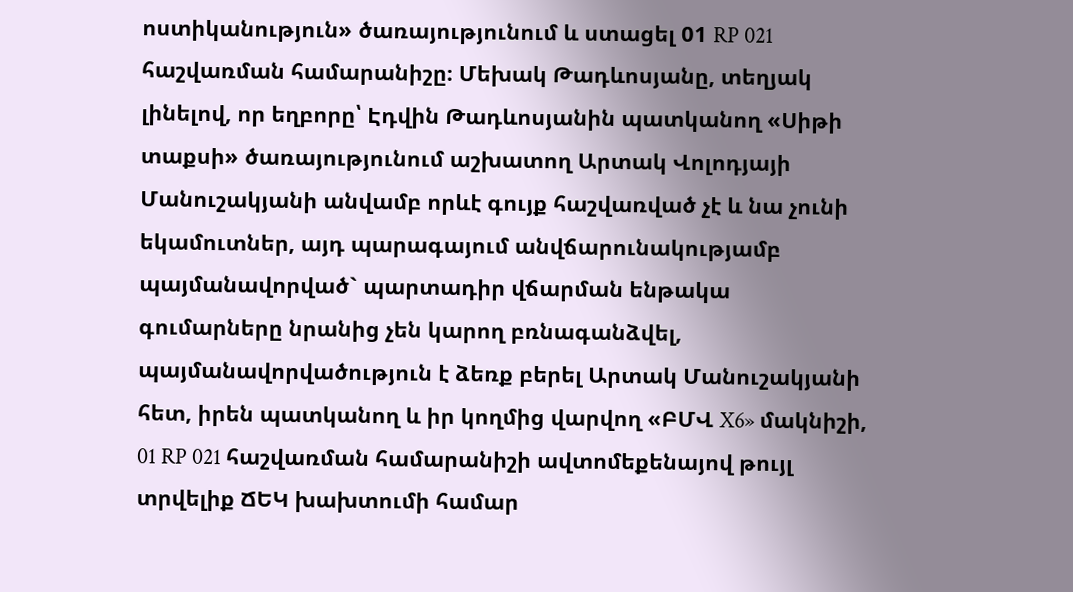ոստիկանություն» ծառայությունում և ստացել 01 RP 021 հաշվառման համարանիշը։ Մեխակ Թադևոսյանը, տեղյակ լինելով, որ եղբորը՝ Էդվին Թադևոսյանին պատկանող «Սիթի տաքսի» ծառայությունում աշխատող Արտակ Վոլոդյայի Մանուշակյանի անվամբ որևէ գույք հաշվառված չէ և նա չունի եկամուտներ, այդ պարագայում անվճարունակությամբ պայմանավորված` պարտադիր վճարման ենթակա գումարները նրանից չեն կարող բռնագանձվել, պայմանավորվածություն է ձեռք բերել Արտակ Մանուշակյանի հետ, իրեն պատկանող և իր կողմից վարվող «ԲՄՎ X6» մակնիշի, 01 RP 021 հաշվառման համարանիշի ավտոմեքենայով թույլ տրվելիք ՃԵԿ խախտումի համար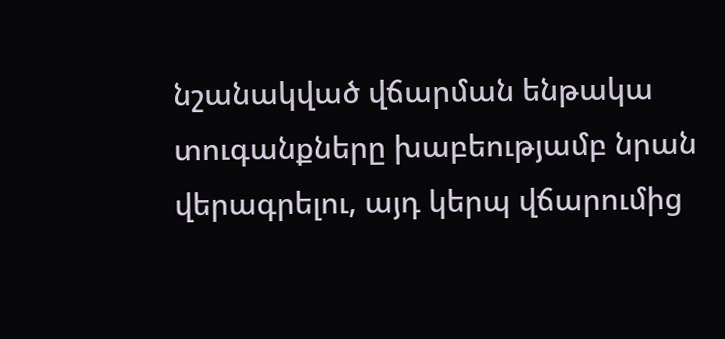նշանակված վճարման ենթակա տուգանքները խաբեությամբ նրան վերագրելու, այդ կերպ վճարումից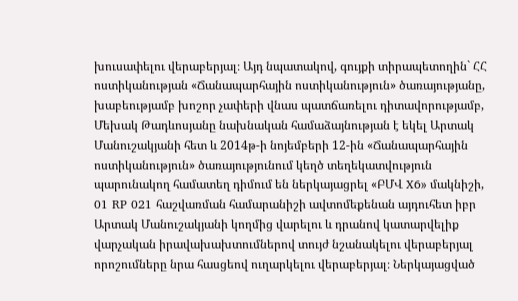խուսափելու վերաբերյալ։ Այդ նպատակով, գույքի տիրապետողին` ՀՀ ոստիկանության «Ճանապարհային ոստիկանություն» ծառայությանը, խաբեությամբ խոշոր չափերի վնաս պատճառելու դիտավորությամբ, Մեխակ Թադևոսյանը նախնական համաձայնության է եկել Արտակ Մանուշակյանի հետ և 2014թ-ի նոյեմբերի 12-ին «Ճանապարհային ոստիկանություն» ծառայությունում կեղծ տեղեկատվություն պարունակող համատեղ դիմում են ներկայացրել «ԲՄՎ X6» մակնիշի, 01 RP 021 հաշվառման համարանիշի ավտոմեքենան այդուհետ իբր Արտակ Մանուշակյանի կողմից վարելու և դրանով կատարվելիք վարչական իրավախախտումներով տույժ նշանակելու վերաբերյալ որոշումները նրա հասցեով ուղարկելու վերաբերյալ։ Ներկայացված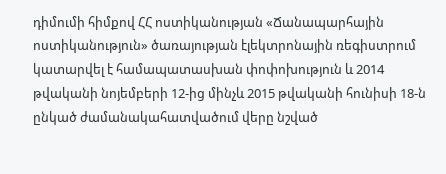դիմումի հիմքով ՀՀ ոստիկանության «Ճանապարհային ոստիկանություն» ծառայության էլեկտրոնային ռեգիստրում կատարվել է համապատասխան փոփոխություն և 2014 թվականի նոյեմբերի 12-ից մինչև 2015 թվականի հունիսի 18-ն ընկած ժամանակահատվածում վերը նշված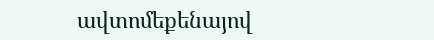ավտոմեքենայով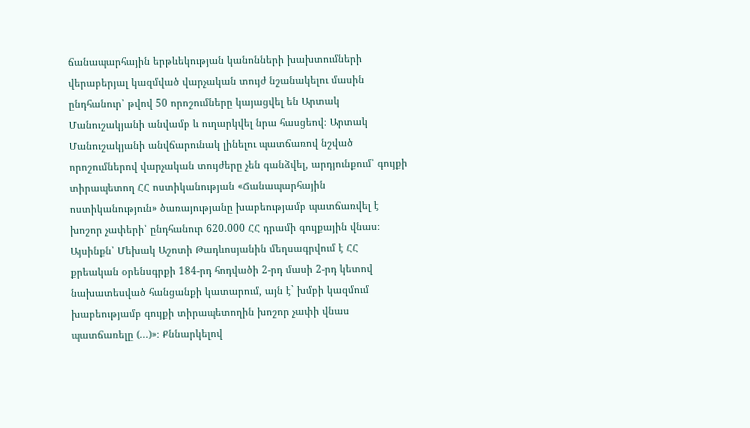ճանապարհային երթևեկության կանոնների խախտումների վերաբերյալ կազմված վարչական տույժ նշանակելու մասին ընդհանուր՝ թվով 50 որոշումները կայացվել են Արտակ Մանուշակյանի անվամբ և ուղարկվել նրա հասցեով։ Արտակ Մանուշակյանի անվճարունակ լինելու պատճառով նշված որոշումներով վարչական տույժերը չեն գանձվել, արդյունքում՝ գույքի տիրապետող ՀՀ ոստիկանության «Ճանապարհային ոստիկանություն» ծառայությանը խաբեությամբ պատճառվել է խոշոր չափերի՝ ընդհանուր 620.000 ՀՀ դրամի գույքային վնաս։ Այսինքն՝ Մեխակ Աշոտի Թադևոսյանին մեղսագրվում է ՀՀ քրեական օրենսգրքի 184-րդ հոդվածի 2-րդ մասի 2-րդ կետով նախատեսված հանցանքի կատարում, այն է` խմբի կազմում խաբեությամբ գույքի տիրապետողին խոշոր չափի վնաս պատճառելը (...)»։ Քննարկելով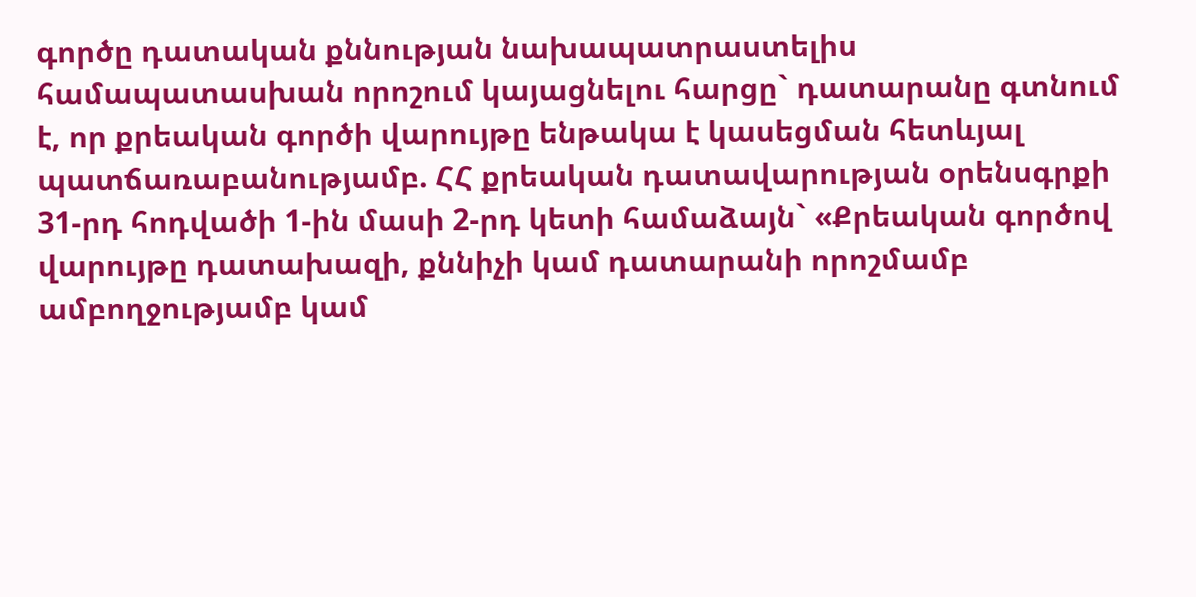գործը դատական քննության նախապատրաստելիս համապատասխան որոշում կայացնելու հարցը` դատարանը գտնում է, որ քրեական գործի վարույթը ենթակա է կասեցման հետևյալ պատճառաբանությամբ. ՀՀ քրեական դատավարության օրենսգրքի 31-րդ հոդվածի 1-ին մասի 2-րդ կետի համաձայն` «Քրեական գործով վարույթը դատախազի, քննիչի կամ դատարանի որոշմամբ ամբողջությամբ կամ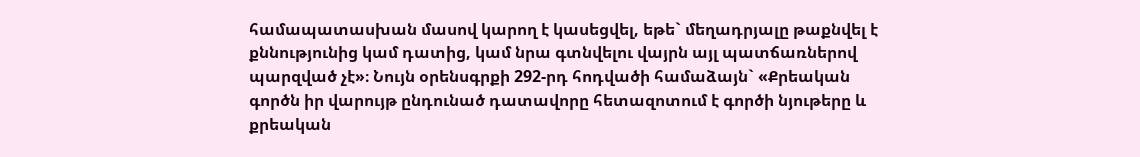համապատասխան մասով կարող է կասեցվել, եթե` մեղադրյալը թաքնվել է քննությունից կամ դատից, կամ նրա գտնվելու վայրն այլ պատճառներով պարզված չէ»։ Նույն օրենսգրքի 292-րդ հոդվածի համաձայն` «Քրեական գործն իր վարույթ ընդունած դատավորը հետազոտում է գործի նյութերը և քրեական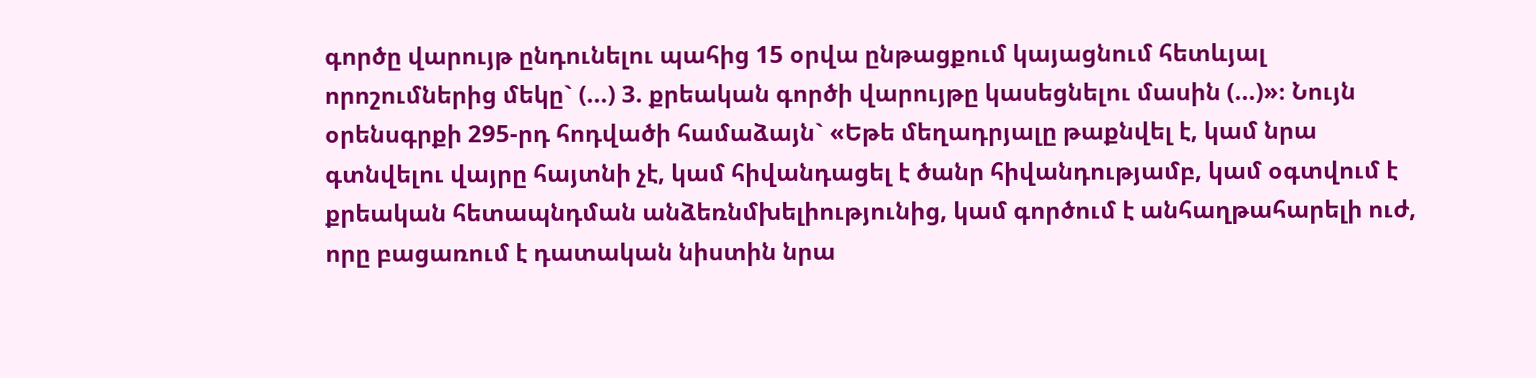գործը վարույթ ընդունելու պահից 15 օրվա ընթացքում կայացնում հետևյալ որոշումներից մեկը` (...) 3. քրեական գործի վարույթը կասեցնելու մասին (...)»։ Նույն օրենսգրքի 295-րդ հոդվածի համաձայն` «Եթե մեղադրյալը թաքնվել է, կամ նրա գտնվելու վայրը հայտնի չէ, կամ հիվանդացել է ծանր հիվանդությամբ, կամ օգտվում է քրեական հետապնդման անձեռնմխելիությունից, կամ գործում է անհաղթահարելի ուժ, որը բացառում է դատական նիստին նրա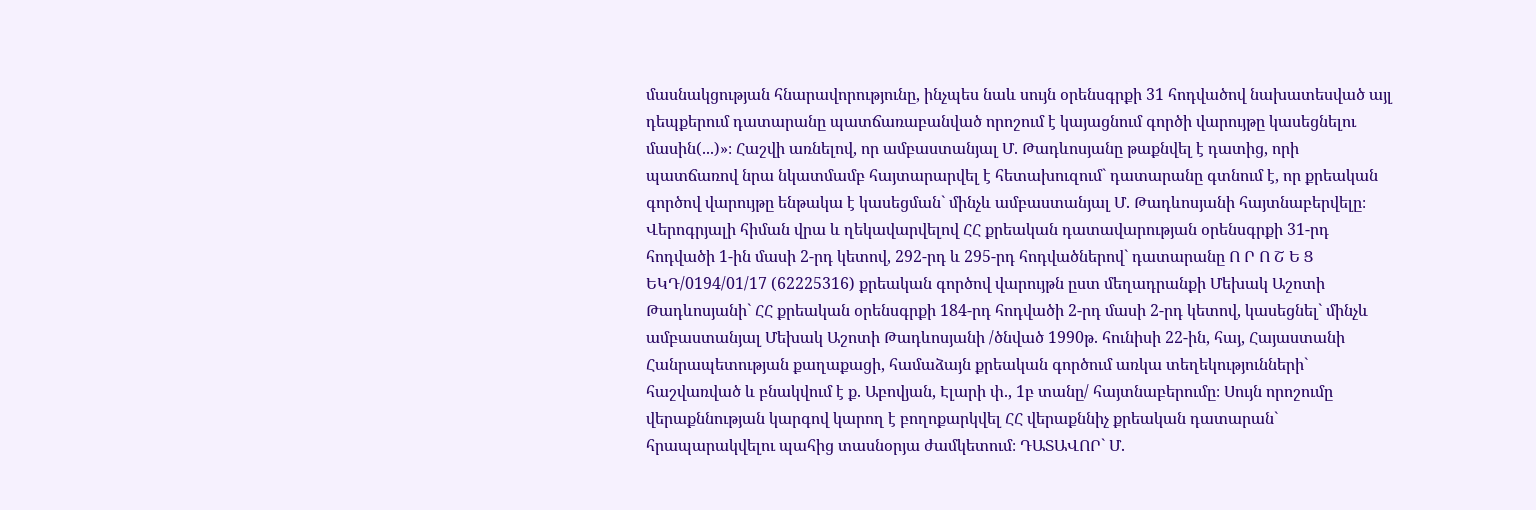մասնակցության հնարավորությունը, ինչպես նաև սույն օրենսգրքի 31 հոդվածով նախատեսված այլ դեպքերում դատարանը պատճառաբանված որոշում է կայացնում գործի վարույթը կասեցնելու մասին(...)»։ Հաշվի առնելով, որ ամբաստանյալ Մ. Թադևոսյանը թաքնվել է դատից, որի պատճառով նրա նկատմամբ հայտարարվել է հետախուզում` դատարանը գտնում է, որ քրեական գործով վարույթը ենթակա է կասեցման` մինչև ամբաստանյալ Մ. Թադևոսյանի հայտնաբերվելը։ Վերոգրյալի հիման վրա և ղեկավարվելով ՀՀ քրեական դատավարության օրենսգրքի 31-րդ հոդվածի 1-ին մասի 2-րդ կետով, 292-րդ և 295-րդ հոդվածներով` դատարանը Ո Ր Ո Շ Ե Ց ԵԿԴ/0194/01/17 (62225316) քրեական գործով վարույթն ըստ մեղադրանքի Մեխակ Աշոտի Թադևոսյանի` ՀՀ քրեական օրենսգրքի 184-րդ հոդվածի 2-րդ մասի 2-րդ կետով, կասեցնել` մինչև ամբաստանյալ Մեխակ Աշոտի Թադևոսյանի /ծնված 1990թ. հունիսի 22-ին, հայ, Հայաստանի Հանրապետության քաղաքացի, համաձայն քրեական գործում առկա տեղեկությունների` հաշվառված և բնակվում է ք. Աբովյան, Էլարի փ., 1բ տանը/ հայտնաբերումը։ Սույն որոշումը վերաքննության կարգով կարող է բողոքարկվել ՀՀ վերաքննիչ քրեական դատարան` հրապարակվելու պահից տասնօրյա ժամկետում։ ԴԱՏԱՎՈՐ` Մ.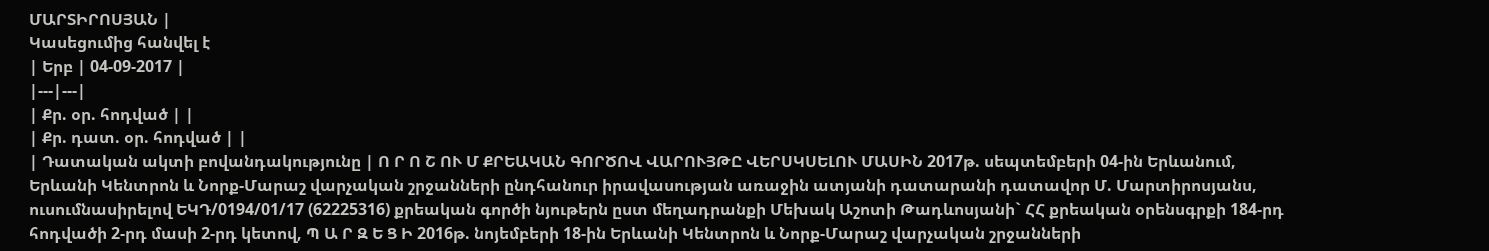ՄԱՐՏԻՐՈՍՅԱՆ |
Կասեցումից հանվել է
| Երբ | 04-09-2017 |
|---|---|
| Քր. օր. հոդված | |
| Քր. դատ. օր. հոդված | |
| Դատական ակտի բովանդակությունը | Ո Ր Ո Շ ՈՒ Մ ՔՐԵԱԿԱՆ ԳՈՐԾՈՎ ՎԱՐՈՒՅԹԸ ՎԵՐՍԿՍԵԼՈՒ ՄԱՍԻՆ 2017թ. սեպտեմբերի 04-ին Երևանում, Երևանի Կենտրոն և Նորք-Մարաշ վարչական շրջանների ընդհանուր իրավասության առաջին ատյանի դատարանի դատավոր Մ. Մարտիրոսյանս, ուսումնասիրելով ԵԿԴ/0194/01/17 (62225316) քրեական գործի նյութերն ըստ մեղադրանքի Մեխակ Աշոտի Թադևոսյանի` ՀՀ քրեական օրենսգրքի 184-րդ հոդվածի 2-րդ մասի 2-րդ կետով, Պ Ա Ր Զ Ե Ց Ի 2016թ. նոյեմբերի 18-ին Երևանի Կենտրոն և Նորք-Մարաշ վարչական շրջանների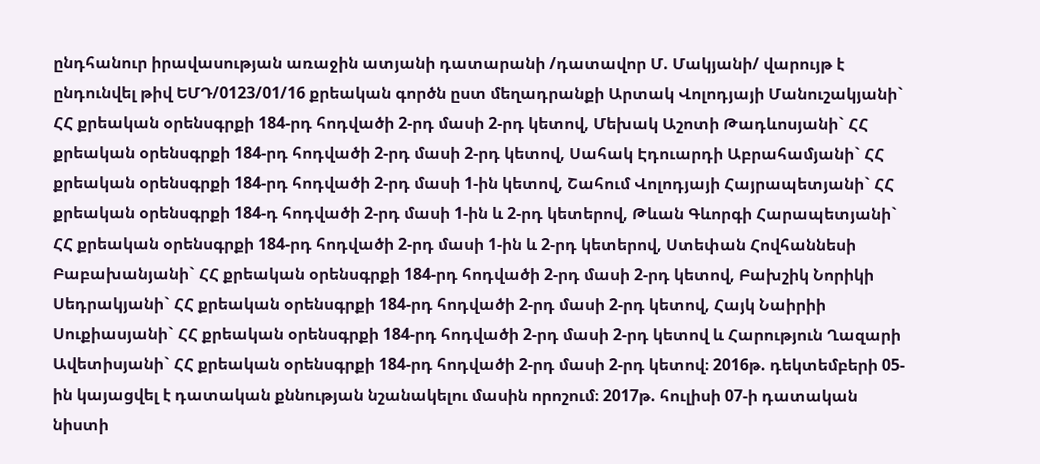ընդհանուր իրավասության առաջին ատյանի դատարանի /դատավոր Մ. Մակյանի/ վարույթ է ընդունվել թիվ ԵՄԴ/0123/01/16 քրեական գործն ըստ մեղադրանքի Արտակ Վոլոդյայի Մանուշակյանի` ՀՀ քրեական օրենսգրքի 184-րդ հոդվածի 2-րդ մասի 2-րդ կետով, Մեխակ Աշոտի Թադևոսյանի` ՀՀ քրեական օրենսգրքի 184-րդ հոդվածի 2-րդ մասի 2-րդ կետով, Սահակ Էդուարդի Աբրահամյանի` ՀՀ քրեական օրենսգրքի 184-րդ հոդվածի 2-րդ մասի 1-ին կետով, Շահում Վոլոդյայի Հայրապետյանի` ՀՀ քրեական օրենսգրքի 184-դ հոդվածի 2-րդ մասի 1-ին և 2-րդ կետերով, Թևան Գևորգի Հարապետյանի` ՀՀ քրեական օրենսգրքի 184-րդ հոդվածի 2-րդ մասի 1-ին և 2-րդ կետերով, Ստեփան Հովհաննեսի Բաբախանյանի` ՀՀ քրեական օրենսգրքի 184-րդ հոդվածի 2-րդ մասի 2-րդ կետով, Բախշիկ Նորիկի Սեդրակյանի` ՀՀ քրեական օրենսգրքի 184-րդ հոդվածի 2-րդ մասի 2-րդ կետով, Հայկ Նաիրիի Սուքիասյանի` ՀՀ քրեական օրենսգրքի 184-րդ հոդվածի 2-րդ մասի 2-րդ կետով և Հարություն Ղազարի Ավետիսյանի` ՀՀ քրեական օրենսգրքի 184-րդ հոդվածի 2-րդ մասի 2-րդ կետով։ 2016թ. դեկտեմբերի 05-ին կայացվել է դատական քննության նշանակելու մասին որոշում։ 2017թ. հուլիսի 07-ի դատական նիստի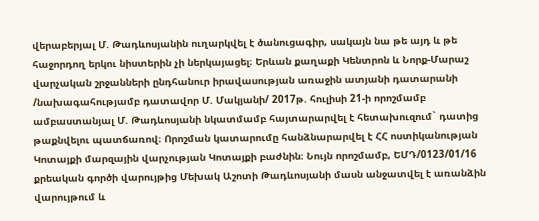վերաբերյալ Մ. Թադևոսյանին ուղարկվել է ծանուցագիր, սակայն նա թե այդ և թե հաջորդող երկու նիստերին չի ներկայացել։ Երևան քաղաքի Կենտրոն և Նորք-Մարաշ վարչական շրջանների ընդհանուր իրավասության առաջին ատյանի դատարանի /նախագահությամբ դատավոր Մ. Մակյանի/ 2017թ. հուլիսի 21-ի որոշմամբ ամբաստանյալ Մ. Թադևոսյանի նկատմամբ հայտարարվել է հետախուզում` դատից թաքնվելու պատճառով։ Որոշման կատարումը հանձնարարվել է ՀՀ ոստիկանության Կոտայքի մարզային վարչության Կոտայքի բաժնին։ Նույն որոշմամբ, ԵՄԴ/0123/01/16 քրեական գործի վարույթից Մեխակ Աշոտի Թադևոսյանի մասն անջատվել է առանձին վարույթում և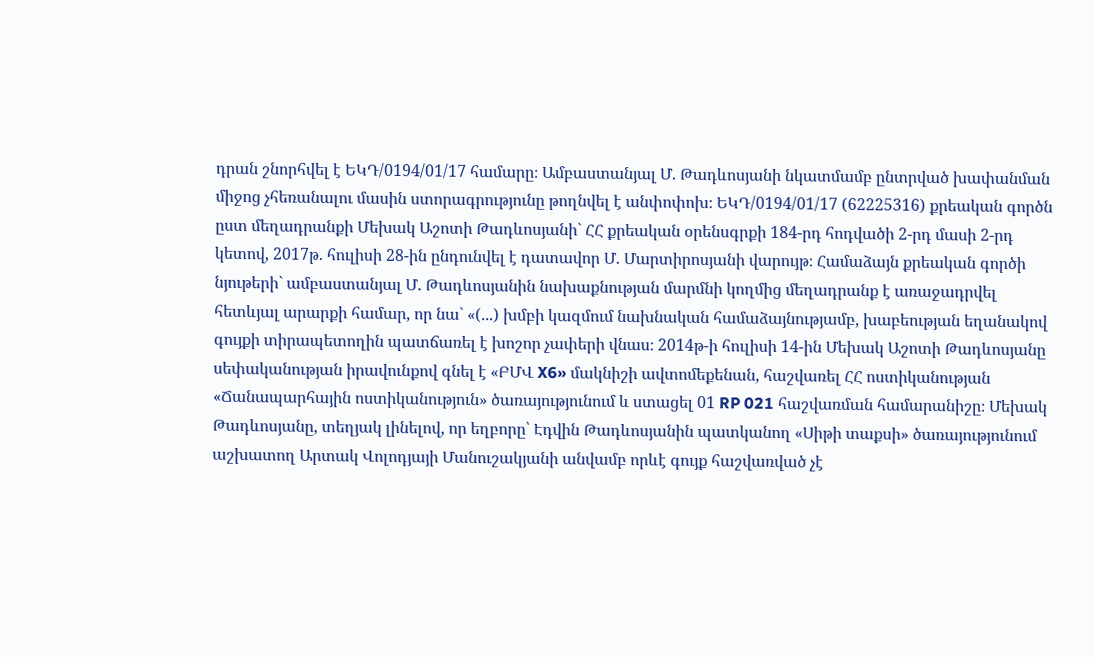դրան շնորհվել է ԵԿԴ/0194/01/17 համարը։ Ամբաստանյալ Մ. Թադևոսյանի նկատմամբ ընտրված խափանման միջոց չհեռանալու մասին ստորագրությունը թողնվել է անփոփոխ։ ԵԿԴ/0194/01/17 (62225316) քրեական գործն ըստ մեղադրանքի Մեխակ Աշոտի Թադևոսյանի` ՀՀ քրեական օրենսգրքի 184-րդ հոդվածի 2-րդ մասի 2-րդ կետով, 2017թ. հուլիսի 28-ին ընդունվել է դատավոր Մ. Մարտիրոսյանի վարույթ։ Համաձայն քրեական գործի նյութերի` ամբաստանյալ Մ. Թադևոսյանին նախաքնության մարմնի կողմից մեղադրանք է առաջադրվել հետևյալ արարքի համար, որ նա` «(...) խմբի կազմում նախնական համաձայնությամբ, խաբեության եղանակով գույքի տիրապետողին պատճառել է խոշոր չափերի վնաս։ 2014թ-ի հուլիսի 14-ին Մեխակ Աշոտի Թադևոսյանը սեփականության իրավունքով գնել է «ԲՄՎ X6» մակնիշի ավտոմեքենան, հաշվառել ՀՀ ոստիկանության «Ճանապարհային ոստիկանություն» ծառայությունում և ստացել 01 RP 021 հաշվառման համարանիշը։ Մեխակ Թադևոսյանը, տեղյակ լինելով, որ եղբորը՝ Էդվին Թադևոսյանին պատկանող «Սիթի տաքսի» ծառայությունում աշխատող Արտակ Վոլոդյայի Մանուշակյանի անվամբ որևէ գույք հաշվառված չէ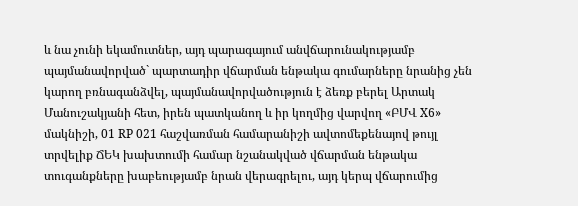և նա չունի եկամուտներ, այդ պարագայում անվճարունակությամբ պայմանավորված` պարտադիր վճարման ենթակա գումարները նրանից չեն կարող բռնագանձվել, պայմանավորվածություն է ձեռք բերել Արտակ Մանուշակյանի հետ, իրեն պատկանող և իր կողմից վարվող «ԲՄՎ X6» մակնիշի, 01 RP 021 հաշվառման համարանիշի ավտոմեքենայով թույլ տրվելիք ՃԵԿ խախտումի համար նշանակված վճարման ենթակա տուգանքները խաբեությամբ նրան վերագրելու, այդ կերպ վճարումից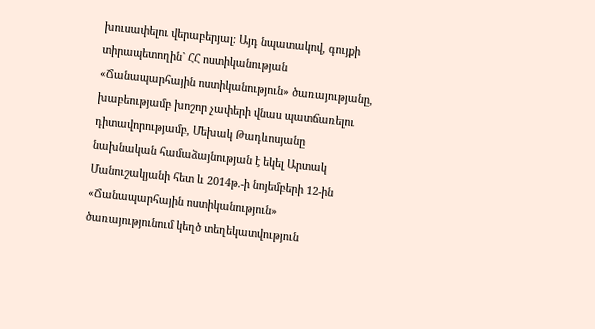խուսափելու վերաբերյալ։ Այդ նպատակով, գույքի տիրապետողին` ՀՀ ոստիկանության «Ճանապարհային ոստիկանություն» ծառայությանը, խաբեությամբ խոշոր չափերի վնաս պատճառելու դիտավորությամբ, Մեխակ Թադևոսյանը նախնական համաձայնության է եկել Արտակ Մանուշակյանի հետ և 2014թ.-ի նոյեմբերի 12-ին «Ճանապարհային ոստիկանություն» ծառայությունում կեղծ տեղեկատվություն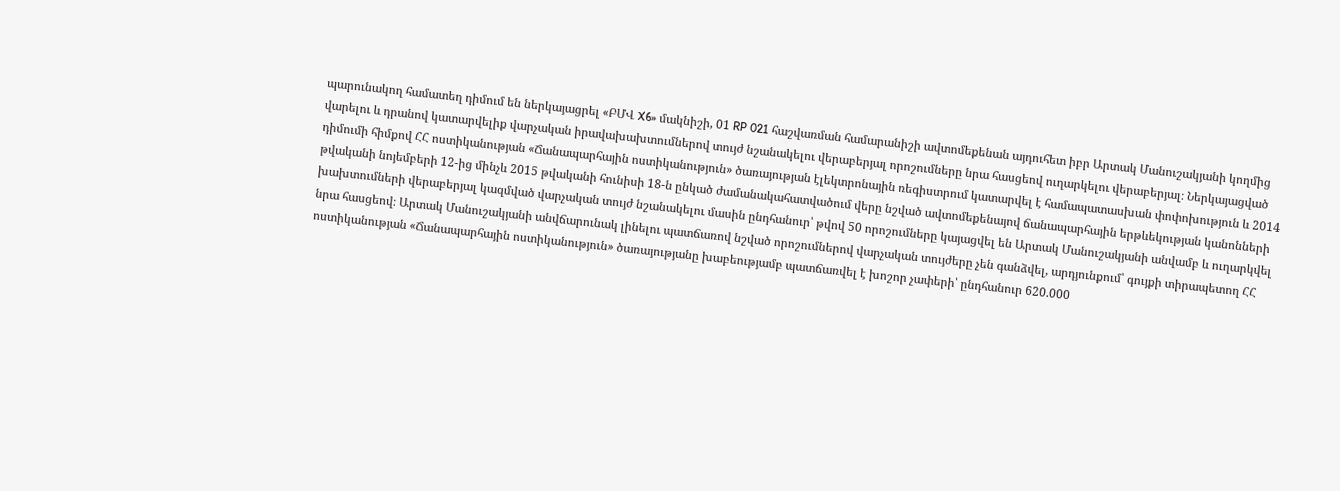պարունակող համատեղ դիմում են ներկայացրել «ԲՄՎ X6» մակնիշի, 01 RP 021 հաշվառման համարանիշի ավտոմեքենան այդուհետ իբր Արտակ Մանուշակյանի կողմից վարելու և դրանով կատարվելիք վարչական իրավախախտումներով տույժ նշանակելու վերաբերյալ որոշումները նրա հասցեով ուղարկելու վերաբերյալ։ Ներկայացված դիմումի հիմքով ՀՀ ոստիկանության «Ճանապարհային ոստիկանություն» ծառայության էլեկտրոնային ռեգիստրում կատարվել է համապատասխան փոփոխություն և 2014 թվականի նոյեմբերի 12-ից մինչև 2015 թվականի հունիսի 18-ն ընկած ժամանակահատվածում վերը նշված ավտոմեքենայով ճանապարհային երթևեկության կանոնների խախտումների վերաբերյալ կազմված վարչական տույժ նշանակելու մասին ընդհանուր՝ թվով 50 որոշումները կայացվել են Արտակ Մանուշակյանի անվամբ և ուղարկվել նրա հասցեով։ Արտակ Մանուշակյանի անվճարունակ լինելու պատճառով նշված որոշումներով վարչական տույժերը չեն գանձվել, արդյունքում՝ գույքի տիրապետող ՀՀ ոստիկանության «Ճանապարհային ոստիկանություն» ծառայությանը խաբեությամբ պատճառվել է խոշոր չափերի՝ ընդհանուր 620.000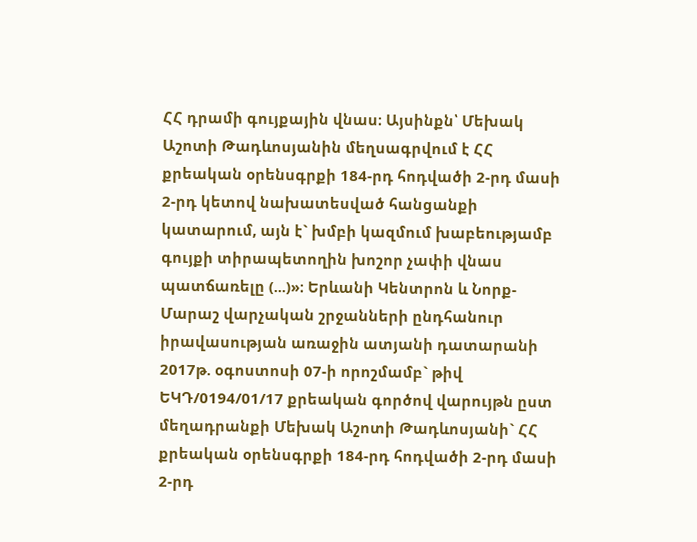ՀՀ դրամի գույքային վնաս։ Այսինքն՝ Մեխակ Աշոտի Թադևոսյանին մեղսագրվում է ՀՀ քրեական օրենսգրքի 184-րդ հոդվածի 2-րդ մասի 2-րդ կետով նախատեսված հանցանքի կատարում, այն է` խմբի կազմում խաբեությամբ գույքի տիրապետողին խոշոր չափի վնաս պատճառելը (...)»։ Երևանի Կենտրոն և Նորք-Մարաշ վարչական շրջանների ընդհանուր իրավասության առաջին ատյանի դատարանի 2017թ. օգոստոսի 07-ի որոշմամբ` թիվ ԵԿԴ/0194/01/17 քրեական գործով վարույթն ըստ մեղադրանքի Մեխակ Աշոտի Թադևոսյանի` ՀՀ քրեական օրենսգրքի 184-րդ հոդվածի 2-րդ մասի 2-րդ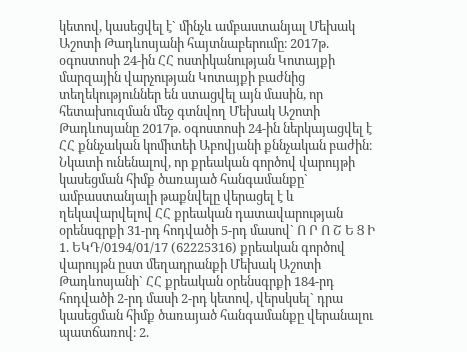կետով, կասեցվել է` մինչև ամբաստանյալ Մեխակ Աշոտի Թադևոսյանի հայտնաբերումը։ 2017թ. օգոստոսի 24-ին ՀՀ ոստիկանության Կոտայքի մարզային վարչության Կոտայքի բաժնից տեղեկություններ են ստացվել այն մասին, որ հետախուզման մեջ գտնվող Մեխակ Աշոտի Թադևոսյանը 2017թ. օգոստոսի 24-ին ներկայացվել է ՀՀ քննչական կոմիտեի Աբովյանի քննչական բաժին։ Նկատի ունենալով, որ քրեական գործով վարույթի կասեցման հիմք ծառայած հանգամանքը` ամբաստանյալի թաքնվելը վերացել է և ղեկավարվելով ՀՀ քրեական դատավարության օրենսգրքի 31-րդ հոդվածի 5-րդ մասով` Ո Ր Ո Շ Ե Ց Ի 1. ԵԿԴ/0194/01/17 (62225316) քրեական գործով վարույթն ըստ մեղադրանքի Մեխակ Աշոտի Թադևոսյանի` ՀՀ քրեական օրենսգրքի 184-րդ հոդվածի 2-րդ մասի 2-րդ կետով, վերսկսել` դրա կասեցման հիմք ծառայած հանգամանքը վերանալու պատճառով։ 2.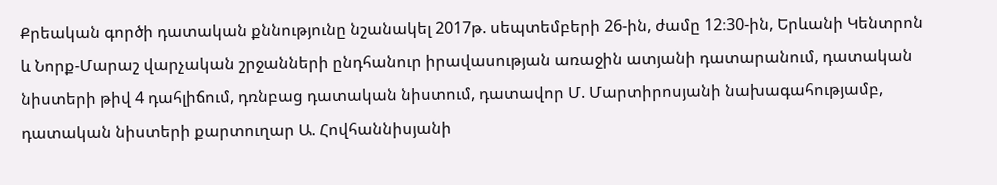Քրեական գործի դատական քննությունը նշանակել 2017թ. սեպտեմբերի 26-ին, ժամը 12։30-ին, Երևանի Կենտրոն և Նորք-Մարաշ վարչական շրջանների ընդհանուր իրավասության առաջին ատյանի դատարանում, դատական նիստերի թիվ 4 դահլիճում, դռնբաց դատական նիստում, դատավոր Մ. Մարտիրոսյանի նախագահությամբ, դատական նիստերի քարտուղար Ա. Հովհաննիսյանի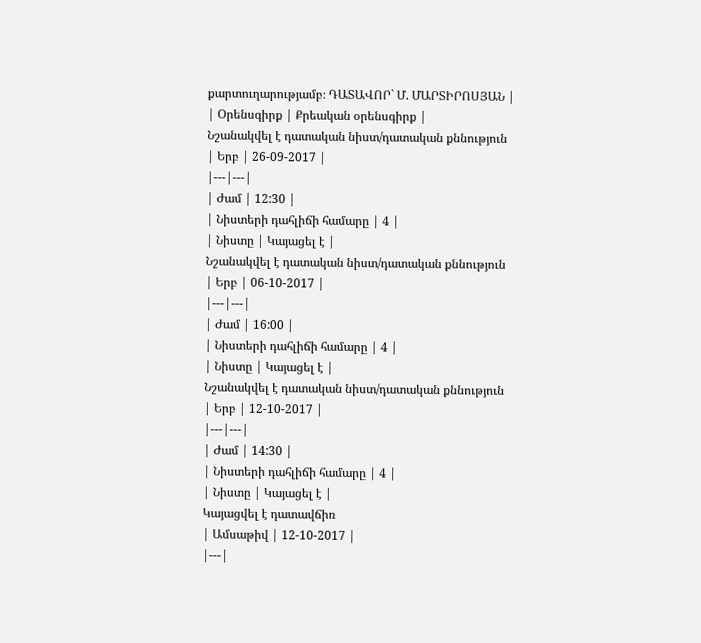քարտուղարությամբ։ ԴԱՏԱՎՈՐ` Մ. ՄԱՐՏԻՐՈՍՅԱՆ |
| Օրենսգիրք | Քրեական օրենսգիրք |
Նշանակվել է դատական նիստ/դատական քննություն
| Երբ | 26-09-2017 |
|---|---|
| Ժամ | 12:30 |
| Նիստերի դահլիճի համարը | 4 |
| Նիստը | Կայացել է |
Նշանակվել է դատական նիստ/դատական քննություն
| Երբ | 06-10-2017 |
|---|---|
| Ժամ | 16:00 |
| Նիստերի դահլիճի համարը | 4 |
| Նիստը | Կայացել է |
Նշանակվել է դատական նիստ/դատական քննություն
| Երբ | 12-10-2017 |
|---|---|
| Ժամ | 14:30 |
| Նիստերի դահլիճի համարը | 4 |
| Նիստը | Կայացել է |
Կայացվել է դատավճիռ
| Ամսաթիվ | 12-10-2017 |
|---|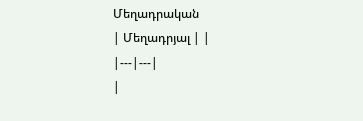Մեղադրական
| Մեղադրյալ | |
|---|---|
|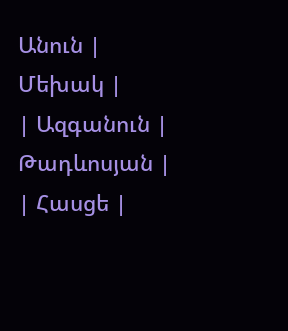Անուն | Մեխակ |
| Ազգանուն | Թադևոսյան |
| Հասցե |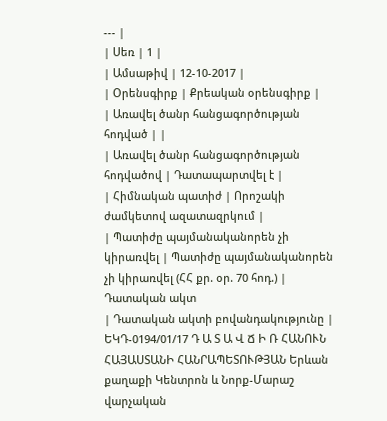--- |
| Սեռ | 1 |
| Ամսաթիվ | 12-10-2017 |
| Օրենսգիրք | Քրեական օրենսգիրք |
| Առավել ծանր հանցագործության հոդված | |
| Առավել ծանր հանցագործության հոդվածով | Դատապարտվել է |
| Հիմնական պատիժ | Որոշակի ժամկետով ազատազրկում |
| Պատիժը պայմանականորեն չի կիրառվել | Պատիժը պայմանականորեն չի կիրառվել (ՀՀ քր. օր. 70 հոդ.) |
Դատական ակտ
| Դատական ակտի բովանդակությունը | ԵԿԴ-0194/01/17 Դ Ա Տ Ա Վ Ճ Ի Ռ ՀԱՆՈՒՆ ՀԱՅԱՍՏԱՆԻ ՀԱՆՐԱՊԵՏՈՒԹՅԱՆ Երևան քաղաքի Կենտրոն և Նորք-Մարաշ վարչական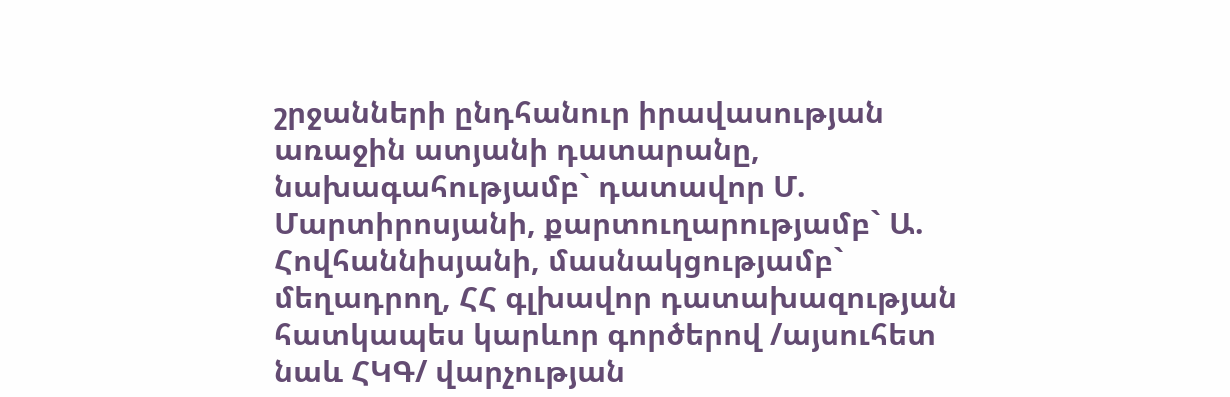շրջանների ընդհանուր իրավասության առաջին ատյանի դատարանը, նախագահությամբ` դատավոր Մ. Մարտիրոսյանի, քարտուղարությամբ` Ա. Հովհաննիսյանի, մասնակցությամբ` մեղադրող, ՀՀ գլխավոր դատախազության հատկապես կարևոր գործերով /այսուհետ նաև ՀԿԳ/ վարչության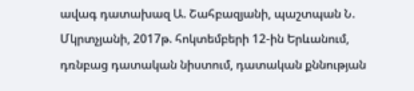ավագ դատախազ Ա. Շահբազյանի, պաշտպան Ն. Մկրտչյանի, 2017թ. հոկտեմբերի 12-ին Երևանում, դռնբաց դատական նիստում, դատական քննության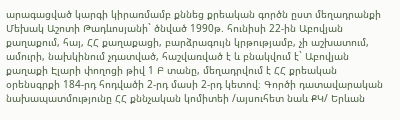արագացված կարգի կիրառմամբ քննեց քրեական գործն ըստ մեղադրանքի Մեխակ Աշոտի Թադևոսյանի` ծնված 1990թ. հունիսի 22-ին Աբովյան քաղաքում, հայ, ՀՀ քաղաքացի, բարձրագույն կրթությամբ, չի աշխատում, ամուրի, նախկինում չդատված, հաշվառված է և բնակվում է` Աբովյան քաղաքի Էլարի փողոցի թիվ 1 Բ տանը, մեղադրվում է ՀՀ քրեական օրենսգրքի 184-րդ հոդվածի 2-րդ մասի 2-րդ կետով։ Գործի դատավարական նախապատմությունը ՀՀ քննչական կոմիտեի /այսուհետ նաև ՔԿ/ Երևան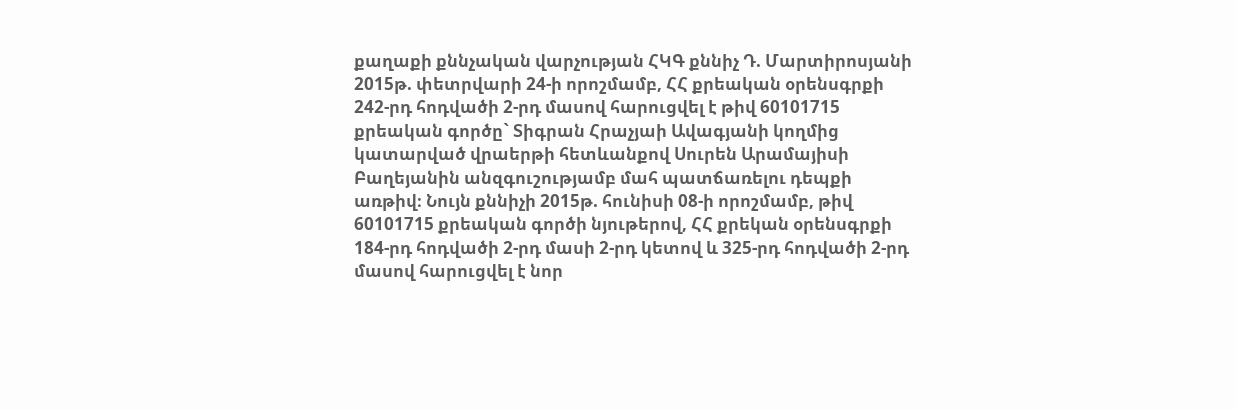քաղաքի քննչական վարչության ՀԿԳ քննիչ Դ. Մարտիրոսյանի 2015թ. փետրվարի 24-ի որոշմամբ, ՀՀ քրեական օրենսգրքի 242-րդ հոդվածի 2-րդ մասով հարուցվել է թիվ 60101715 քրեական գործը` Տիգրան Հրաչյաի Ավագյանի կողմից կատարված վրաերթի հետևանքով Սուրեն Արամայիսի Բաղեյանին անզգուշությամբ մահ պատճառելու դեպքի առթիվ։ Նույն քննիչի 2015թ. հունիսի 08-ի որոշմամբ, թիվ 60101715 քրեական գործի նյութերով, ՀՀ քրեկան օրենսգրքի 184-րդ հոդվածի 2-րդ մասի 2-րդ կետով և 325-րդ հոդվածի 2-րդ մասով հարուցվել է նոր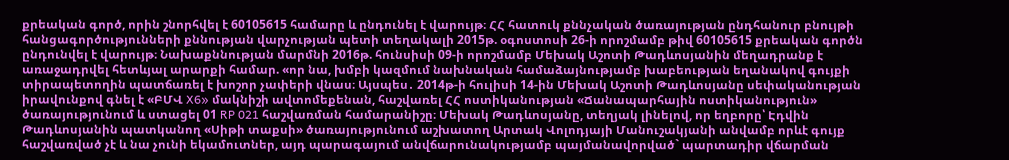քրեական գործ, որին շնորհվել է 60105615 համարը և ընդունել է վարույթ։ ՀՀ հատուկ քննչական ծառայության ընդհանուր բնույթի հանցագործությունների քննության վարչության պետի տեղակալի 2015թ. օգոստոսի 26-ի որոշմամբ թիվ 60105615 քրեական գործն ընդունվել է վարույթ։ Նախաքննության մարմնի 2016թ. հունսիսի 09-ի որոշմամբ Մեխակ Աշոտի Թադևոսյանին մեղադրանք է առաջադրվել հետևյալ արարքի համար. «որ նա, խմբի կազմում նախնական համաձայնությամբ խաբեության եղանակով գույքի տիրապետողին պատճառել է խոշոր չափերի վնաս։ Այսպես․ 2014թ-ի հուլիսի 14-ին Մեխակ Աշոտի Թադևոսյանը սեփականության իրավունքով գնել է «ԲՄՎ X6» մակնիշի ավտոմեքենան, հաշվառել ՀՀ ոստիկանության «Ճանապարհային ոստիկանություն» ծառայությունում և ստացել 01 RP 021 հաշվառման համարանիշը։ Մեխակ Թադևոսյանը, տեղյակ լինելով, որ եղբորը՝ Էդվին Թադևոսյանին պատկանող «Սիթի տաքսի» ծառայությունում աշխատող Արտակ Վոլոդյայի Մանուշակյանի անվամբ որևէ գույք հաշվառված չէ և նա չունի եկամուտներ, այդ պարագայում անվճարունակությամբ պայմանավորված` պարտադիր վճարման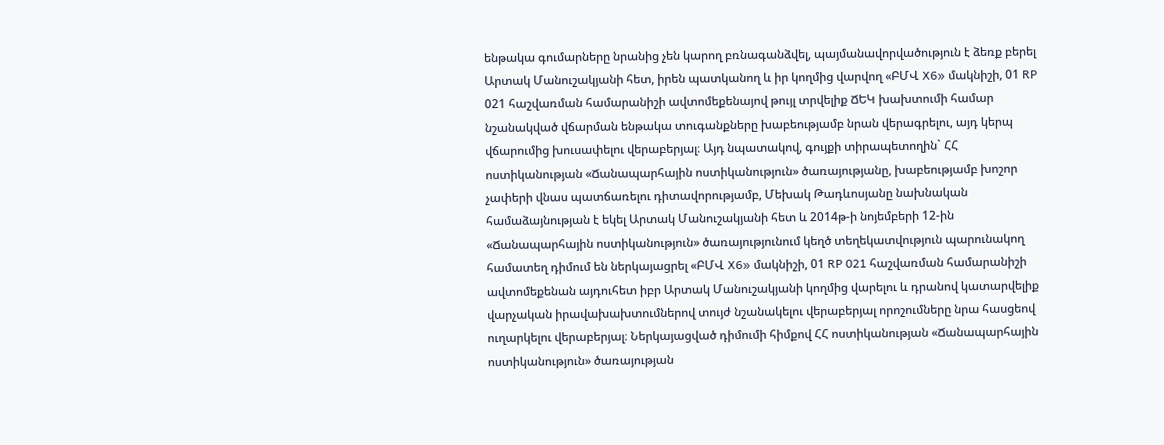ենթակա գումարները նրանից չեն կարող բռնագանձվել, պայմանավորվածություն է ձեռք բերել Արտակ Մանուշակյանի հետ, իրեն պատկանող և իր կողմից վարվող «ԲՄՎ X6» մակնիշի, 01 RP 021 հաշվառման համարանիշի ավտոմեքենայով թույլ տրվելիք ՃԵԿ խախտումի համար նշանակված վճարման ենթակա տուգանքները խաբեությամբ նրան վերագրելու, այդ կերպ վճարումից խուսափելու վերաբերյալ։ Այդ նպատակով, գույքի տիրապետողին` ՀՀ ոստիկանության «Ճանապարհային ոստիկանություն» ծառայությանը, խաբեությամբ խոշոր չափերի վնաս պատճառելու դիտավորությամբ, Մեխակ Թադևոսյանը նախնական համաձայնության է եկել Արտակ Մանուշակյանի հետ և 2014թ-ի նոյեմբերի 12-ին «Ճանապարհային ոստիկանություն» ծառայությունում կեղծ տեղեկատվություն պարունակող համատեղ դիմում են ներկայացրել «ԲՄՎ X6» մակնիշի, 01 RP 021 հաշվառման համարանիշի ավտոմեքենան այդուհետ իբր Արտակ Մանուշակյանի կողմից վարելու և դրանով կատարվելիք վարչական իրավախախտումներով տույժ նշանակելու վերաբերյալ որոշումները նրա հասցեով ուղարկելու վերաբերյալ։ Ներկայացված դիմումի հիմքով ՀՀ ոստիկանության «Ճանապարհային ոստիկանություն» ծառայության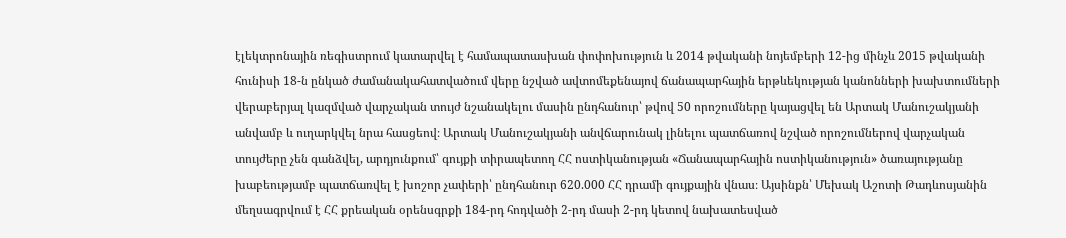էլեկտրոնային ռեգիստրում կատարվել է համապատասխան փոփոխություն և 2014 թվականի նոյեմբերի 12-ից մինչև 2015 թվականի հունիսի 18-ն ընկած ժամանակահատվածում վերը նշված ավտոմեքենայով ճանապարհային երթևեկության կանոնների խախտումների վերաբերյալ կազմված վարչական տույժ նշանակելու մասին ընդհանուր՝ թվով 50 որոշումները կայացվել են Արտակ Մանուշակյանի անվամբ և ուղարկվել նրա հասցեով։ Արտակ Մանուշակյանի անվճարունակ լինելու պատճառով նշված որոշումներով վարչական տույժերը չեն գանձվել, արդյունքում՝ գույքի տիրապետող ՀՀ ոստիկանության «Ճանապարհային ոստիկանություն» ծառայությանը խաբեությամբ պատճառվել է խոշոր չափերի՝ ընդհանուր 620.000 ՀՀ դրամի գույքային վնաս։ Այսինքն՝ Մեխակ Աշոտի Թադևոսյանին մեղսագրվում է ՀՀ քրեական օրենսգրքի 184-րդ հոդվածի 2-րդ մասի 2-րդ կետով նախատեսված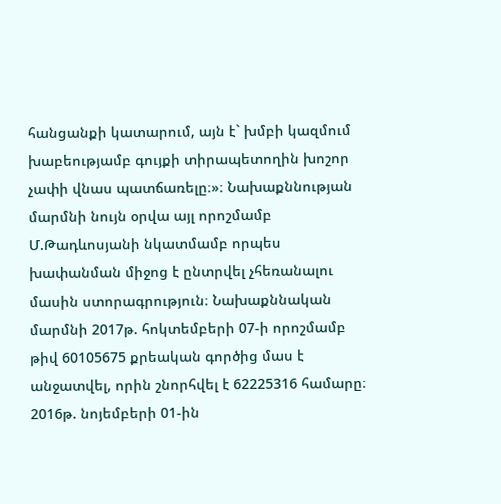հանցանքի կատարում, այն է` խմբի կազմում խաբեությամբ գույքի տիրապետողին խոշոր չափի վնաս պատճառելը։»։ Նախաքննության մարմնի նույն օրվա այլ որոշմամբ Մ.Թադևոսյանի նկատմամբ որպես խափանման միջոց է ընտրվել չհեռանալու մասին ստորագրություն։ Նախաքննական մարմնի 2017թ. հոկտեմբերի 07-ի որոշմամբ թիվ 60105675 քրեական գործից մաս է անջատվել, որին շնորհվել է 62225316 համարը։ 2016թ. նոյեմբերի 01-ին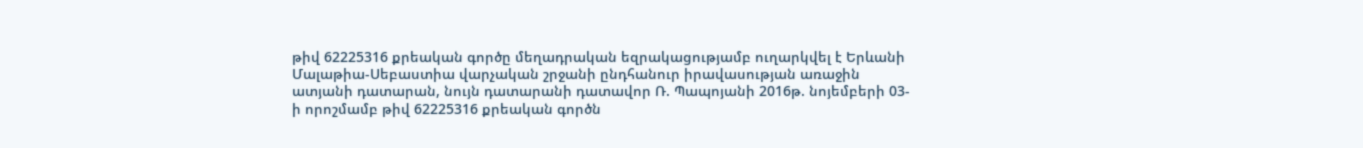թիվ 62225316 քրեական գործը մեղադրական եզրակացությամբ ուղարկվել է Երևանի Մալաթիա-Սեբաստիա վարչական շրջանի ընդհանուր իրավասության առաջին ատյանի դատարան, նույն դատարանի դատավոր Ռ. Պապոյանի 2016թ. նոյեմբերի 03-ի որոշմամբ թիվ 62225316 քրեական գործն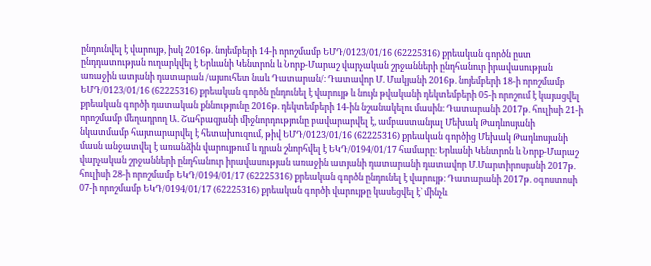ընդունվել է վարույթ, իսկ 2016թ. նոյեմբերի 14-ի որոշմամբ ԵՄԴ/0123/01/16 (62225316) քրեական գործն ըստ ընդդատության ուղարկվել է Երևանի Կենտրոն և Նորք-Մարաշ վարչական շրջանների ընդհանուր իրավասության առաջին ատյանի դատարան /այսուհետ նաև Դատարան/։ Դատավոր Մ. Մակյանի 2016թ. նոյեմբերի 18-ի որոշմամբ ԵՄԴ/0123/01/16 (62225316) քրեական գործն ընդունել է վարույթ և նույն թվականի դեկտեմբերի 05-ի որոշում է կայացվել քրեական գործի դատական քննությունը 2016թ. դեկտեմբերի 14-ին նշանակելու մասին։ Դատարանի 2017թ. հուլիսի 21-ի որոշմամբ մեղադրող Ա. Շահբազյանի միջնորդությունը բավարարվել է, ամբաստանյալ Մեխակ Թադևոսյանի նկատմամբ հայտարարվել է հետախուզում, թիվ ԵՄԴ/0123/01/16 (62225316) քրեական գործից Մեխակ Թադևոսյանի մասն անջատվել է առանձին վարույթում և դրան շնորհվել է ԵԿԴ/0194/01/17 համարը։ Երևանի Կենտրոն և Նորք-Մարաշ վարչական շրջանների ընդհանուր իրավասության առաջին ատյանի դատարանի դատավոր Մ.Մարտիրոսյանի 2017թ. հուլիսի 28-ի որոշմամբ ԵԿԴ/0194/01/17 (62225316) քրեական գործն ընդունել է վարույթ։ Դատարանի 2017թ. օգոստոսի 07-ի որոշմամբ ԵԿԴ/0194/01/17 (62225316) քրեական գործի վարույթը կասեցվել է` մինչև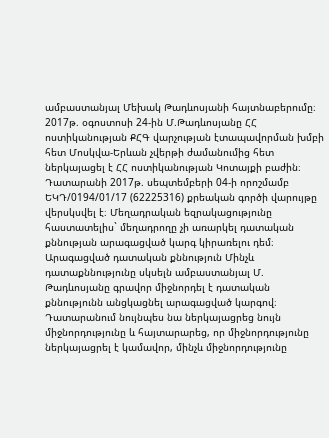ամբաստանյալ Մեխակ Թադևոսյանի հայտնաբերումը։ 2017թ. օգոստոսի 24-ին Մ.Թադևոսյանը ՀՀ ոստիկանության ՔՀԳ վարչության էտապավորման խմբի հետ Մոսկվա-Երևան չվերթի ժամանումից հետ ներկայացել է ՀՀ ոստիկանության Կոտայքի բաժին։ Դատարանի 2017թ. սեպտեմբերի 04-ի որոշմամբ ԵԿԴ/0194/01/17 (62225316) քրեական գործի վարույթը վերսկսվել է։ Մեղադրական եզրակացությունը հաստատելիս` մեղադրողը չի առարկել դատական քննության արագացված կարգ կիրառելու դեմ։ Արագացված դատական քննություն Մինչև դատաքննությունը սկսելն ամբաստանյալ Մ. Թադևոսյանը գրավոր միջնորդել է դատական քննությունն անցկացնել արագացված կարգով։ Դատարանում նույնպես նա ներկայացրեց նույն միջնորդությունը և հայտարարեց, որ միջնորդությունը ներկայացրել է կամավոր, մինչև միջնորդությունը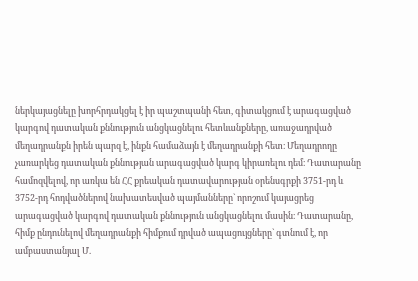ներկայացնելը խորհրդակցել է իր պաշտպանի հետ, գիտակցում է արագացված կարգով դատական քննություն անցկացնելու հետևանքները, առաջադրված մեղադրանքն իրեն պարզ է, ինքն համաձայն է մեղադրանքի հետ։ Մեղադրողը չառարկեց դատական քննության արագացված կարգ կիրառելու դեմ։ Դատարանը համոզվելով, որ առկա են ՀՀ քրեական դատավարության օրենսգրքի 3751-րդ և 3752-րդ հոդվածներով նախատեսված պայմանները` որոշում կայացրեց արագացված կարգով դատական քննություն անցկացնելու մասին։ Դատարանը, հիմք ընդունելով մեղադրանքի հիմքում դրված ապացույցները` գտնում է, որ ամբաստանյալ Մ.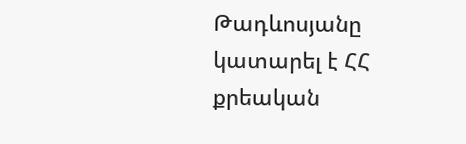Թադևոսյանը կատարել է ՀՀ քրեական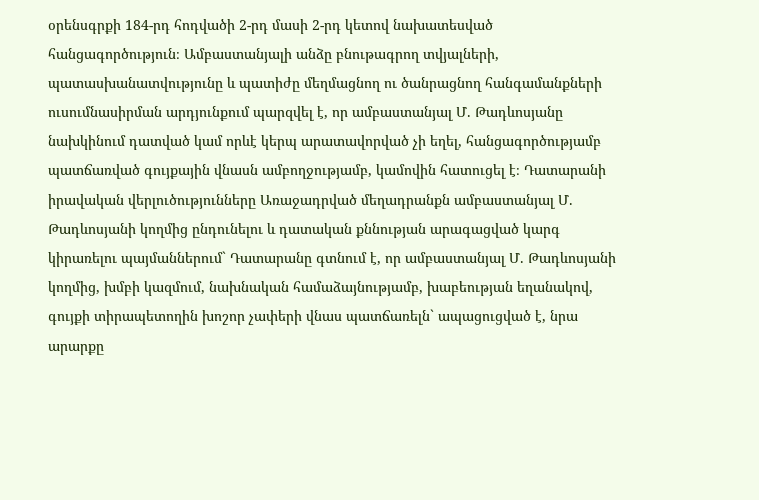օրենսգրքի 184-րդ հոդվածի 2-րդ մասի 2-րդ կետով նախատեսված հանցագործություն։ Ամբաստանյալի անձը բնութագրող տվյալների, պատասխանատվությունը և պատիժը մեղմացնող ու ծանրացնող հանգամանքների ուսումնասիրման արդյունքում պարզվել է, որ ամբաստանյալ Մ. Թադևոսյանը նախկինում դատված կամ որևէ կերպ արատավորված չի եղել, հանցագործությամբ պատճառված գույքային վնասն ամբողջությամբ, կամովին հատուցել է։ Դատարանի իրավական վերլուծությունները Առաջադրված մեղադրանքն ամբաստանյալ Մ. Թադևոսյանի կողմից ընդունելու և դատական քննության արագացված կարգ կիրառելու պայմաններում` Դատարանը գտնում է, որ ամբաստանյալ Մ. Թադևոսյանի կողմից, խմբի կազմում, նախնական համաձայնությամբ, խաբեության եղանակով, գույքի տիրապետողին խոշոր չափերի վնաս պատճառելն` ապացուցված է, նրա արարքը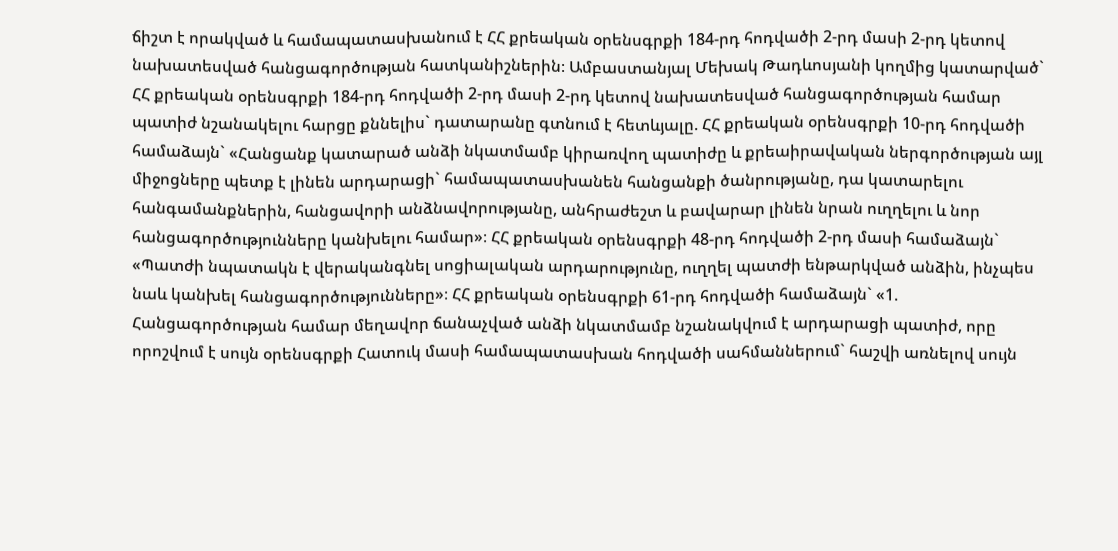ճիշտ է որակված և համապատասխանում է ՀՀ քրեական օրենսգրքի 184-րդ հոդվածի 2-րդ մասի 2-րդ կետով նախատեսված հանցագործության հատկանիշներին։ Ամբաստանյալ Մեխակ Թադևոսյանի կողմից կատարված` ՀՀ քրեական օրենսգրքի 184-րդ հոդվածի 2-րդ մասի 2-րդ կետով նախատեսված հանցագործության համար պատիժ նշանակելու հարցը քննելիս` դատարանը գտնում է հետևյալը. ՀՀ քրեական օրենսգրքի 10-րդ հոդվածի համաձայն` «Հանցանք կատարած անձի նկատմամբ կիրառվող պատիժը և քրեաիրավական ներգործության այլ միջոցները պետք է լինեն արդարացի` համապատասխանեն հանցանքի ծանրությանը, դա կատարելու հանգամանքներին, հանցավորի անձնավորությանը, անհրաժեշտ և բավարար լինեն նրան ուղղելու և նոր հանցագործությունները կանխելու համար»։ ՀՀ քրեական օրենսգրքի 48-րդ հոդվածի 2-րդ մասի համաձայն` «Պատժի նպատակն է վերականգնել սոցիալական արդարությունը, ուղղել պատժի ենթարկված անձին, ինչպես նաև կանխել հանցագործությունները»։ ՀՀ քրեական օրենսգրքի 61-րդ հոդվածի համաձայն` «1. Հանցագործության համար մեղավոր ճանաչված անձի նկատմամբ նշանակվում է արդարացի պատիժ, որը որոշվում է սույն օրենսգրքի Հատուկ մասի համապատասխան հոդվածի սահմաններում` հաշվի առնելով սույն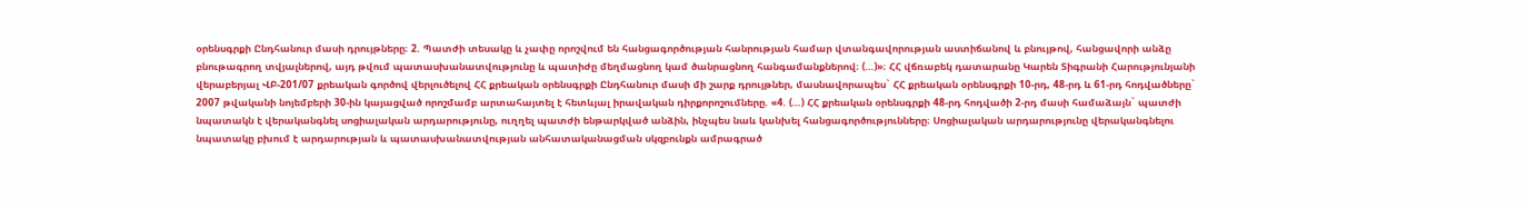օրենսգրքի Ընդհանուր մասի դրույթները։ 2. Պատժի տեսակը և չափը որոշվում են հանցագործության հանրության համար վտանգավորության աստիճանով և բնույթով, հանցավորի անձը բնութագրող տվյալներով, այդ թվում պատասխանատվությունը և պատիժը մեղմացնող կամ ծանրացնող հանգամանքներով։ (…)»։ ՀՀ վճռաբեկ դատարանը Կարեն Տիգրանի Հարությունյանի վերաբերյալ ՎԲ-201/07 քրեական գործով վերլուծելով ՀՀ քրեական օրենսգրքի Ընդհանուր մասի մի շարք դրույթներ, մասնավորապես` ՀՀ քրեական օրենսգրքի 10-րդ, 48-րդ և 61-րդ հոդվածները` 2007 թվականի նոյեմբերի 30-ին կայացված որոշմամբ արտահայտել է հետևյալ իրավական դիրքորոշումները. «4. (…) ՀՀ քրեական օրենսգրքի 48-րդ հոդվածի 2-րդ մասի համաձայն` պատժի նպատակն է վերականգնել սոցիալական արդարությունը, ուղղել պատժի ենթարկված անձին, ինչպես նաև կանխել հանցագործությունները։ Սոցիալական արդարությունը վերականգնելու նպատակը բխում է արդարության և պատասխանատվության անհատականացման սկզբունքն ամրագրած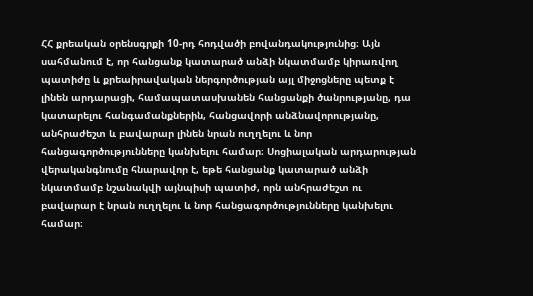ՀՀ քրեական օրենսգրքի 10-րդ հոդվածի բովանդակությունից։ Այն սահմանում է, որ հանցանք կատարած անձի նկատմամբ կիրառվող պատիժը և քրեաիրավական ներգործության այլ միջոցները պետք է լինեն արդարացի, համապատասխանեն հանցանքի ծանրությանը, դա կատարելու հանգամանքներին, հանցավորի անձնավորությանը, անհրաժեշտ և բավարար լինեն նրան ուղղելու և նոր հանցագործությունները կանխելու համար։ Սոցիալական արդարության վերականգնումը հնարավոր է, եթե հանցանք կատարած անձի նկատմամբ նշանակվի այնպիսի պատիժ, որն անհրաժեշտ ու բավարար է նրան ուղղելու և նոր հանցագործությունները կանխելու համար։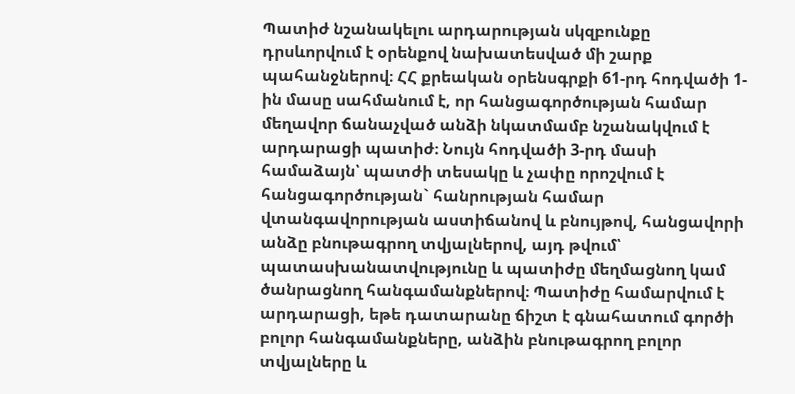Պատիժ նշանակելու արդարության սկզբունքը դրսևորվում է օրենքով նախատեսված մի շարք պահանջներով։ ՀՀ քրեական օրենսգրքի 61-րդ հոդվածի 1-ին մասը սահմանում է, որ հանցագործության համար մեղավոր ճանաչված անձի նկատմամբ նշանակվում է արդարացի պատիժ։ Նույն հոդվածի 3-րդ մասի համաձայն՝ պատժի տեսակը և չափը որոշվում է հանցագործության` հանրության համար վտանգավորության աստիճանով և բնույթով, հանցավորի անձը բնութագրող տվյալներով, այդ թվում՝ պատասխանատվությունը և պատիժը մեղմացնող կամ ծանրացնող հանգամանքներով։ Պատիժը համարվում է արդարացի, եթե դատարանը ճիշտ է գնահատում գործի բոլոր հանգամանքները, անձին բնութագրող բոլոր տվյալները և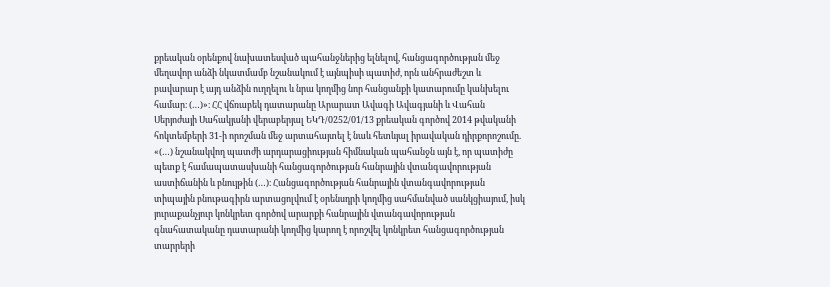քրեական օրենքով նախատեսված պահանջներից ելնելով, հանցագործության մեջ մեղավոր անձի նկատմամբ նշանակում է այնպիսի պատիժ, որն անհրաժեշտ և բավարար է այդ անձին ուղղելու և նրա կողմից նոր հանցանքի կատարումը կանխելու համար։ (…)»։ ՀՀ վճռաբեկ դատարանը Արարատ Ավագի Ավագյանի և Վահան Սերյոժայի Սահակյանի վերաբերյալ ԵԿԴ/0252/01/13 քրեական գործով 2014 թվականի հոկտեմբերի 31-ի որոշման մեջ արտահայտել է նաև հետևյալ իրավական դիրքորոշումը. «(…) նշանակվող պատժի արդարացիության հիմնական պահանջն այն է, որ պատիժը պետք է համապատասխանի հանցագործության հանրային վտանգավորության աստիճանին և բնույթին (…)։ Հանցագործության հանրային վտանգավորության տիպային բնութագիրն արտացոլվում է օրենսդրի կողմից սահմանված սանկցիայում, իսկ յուրաքանչյուր կոնկրետ գործով արարքի հանրային վտանգավորության գնահատականը դատարանի կողմից կարող է որոշվել կոնկրետ հանցագործության տարրերի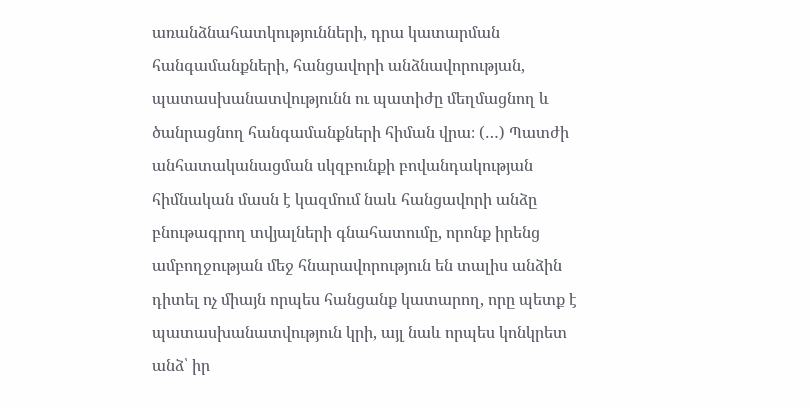առանձնահատկությունների, դրա կատարման հանգամանքների, հանցավորի անձնավորության, պատասխանատվությունն ու պատիժը մեղմացնող և ծանրացնող հանգամանքների հիման վրա։ (…) Պատժի անհատականացման սկզբունքի բովանդակության հիմնական մասն է կազմում նաև հանցավորի անձը բնութագրող տվյալների գնահատումը, որոնք իրենց ամբողջության մեջ հնարավորություն են տալիս անձին դիտել ոչ միայն որպես հանցանք կատարող, որը պետք է պատասխանատվություն կրի, այլ նաև որպես կոնկրետ անձ՝ իր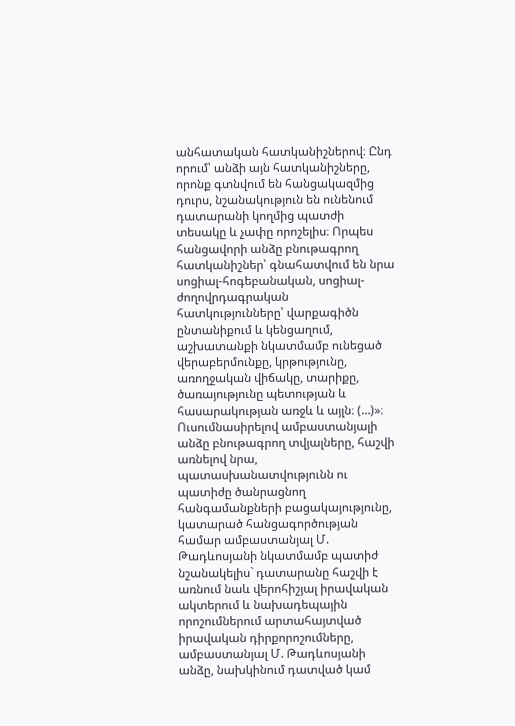անհատական հատկանիշներով։ Ընդ որում՝ անձի այն հատկանիշները, որոնք գտնվում են հանցակազմից դուրս, նշանակություն են ունենում դատարանի կողմից պատժի տեսակը և չափը որոշելիս։ Որպես հանցավորի անձը բնութագրող հատկանիշներ՝ գնահատվում են նրա սոցիալ-հոգեբանական, սոցիալ-ժողովրդագրական հատկությունները՝ վարքագիծն ընտանիքում և կենցաղում, աշխատանքի նկատմամբ ունեցած վերաբերմունքը, կրթությունը, առողջական վիճակը, տարիքը, ծառայությունը պետության և հասարակության առջև և այլն։ (…)»։ Ուսումնասիրելով ամբաստանյալի անձը բնութագրող տվյալները, հաշվի առնելով նրա, պատասխանատվությունն ու պատիժը ծանրացնող հանգամանքների բացակայությունը, կատարած հանցագործության համար ամբաստանյալ Մ. Թադևոսյանի նկատմամբ պատիժ նշանակելիս` դատարանը հաշվի է առնում նաև վերոհիշյալ իրավական ակտերում և նախադեպային որոշումներում արտահայտված իրավական դիրքորոշումները, ամբաստանյալ Մ. Թադևոսյանի անձը, նախկինում դատված կամ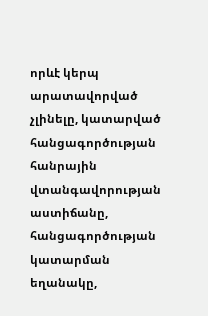որևէ կերպ արատավորված չլինելը, կատարված հանցագործության հանրային վտանգավորության աստիճանը, հանցագործության կատարման եղանակը,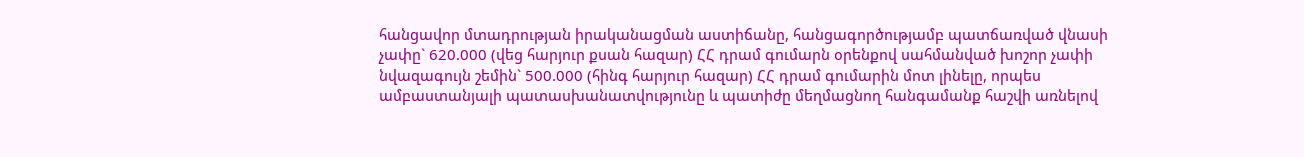հանցավոր մտադրության իրականացման աստիճանը, հանցագործությամբ պատճառված վնասի չափը` 620.000 (վեց հարյուր քսան հազար) ՀՀ դրամ գումարն օրենքով սահմանված խոշոր չափի նվազագույն շեմին` 500.000 (հինգ հարյուր հազար) ՀՀ դրամ գումարին մոտ լինելը, որպես ամբաստանյալի պատասխանատվությունը և պատիժը մեղմացնող հանգամանք հաշվի առնելով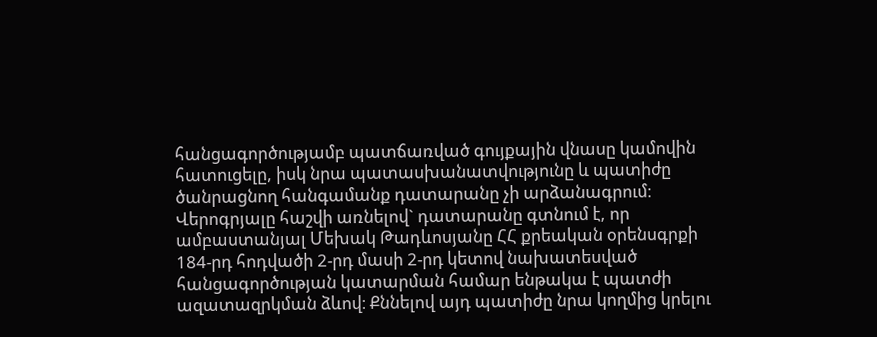հանցագործությամբ պատճառված գույքային վնասը կամովին հատուցելը, իսկ նրա պատասխանատվությունը և պատիժը ծանրացնող հանգամանք դատարանը չի արձանագրում։ Վերոգրյալը հաշվի առնելով` դատարանը գտնում է, որ ամբաստանյալ Մեխակ Թադևոսյանը ՀՀ քրեական օրենսգրքի 184-րդ հոդվածի 2-րդ մասի 2-րդ կետով նախատեսված հանցագործության կատարման համար ենթակա է պատժի ազատազրկման ձևով։ Քննելով այդ պատիժը նրա կողմից կրելու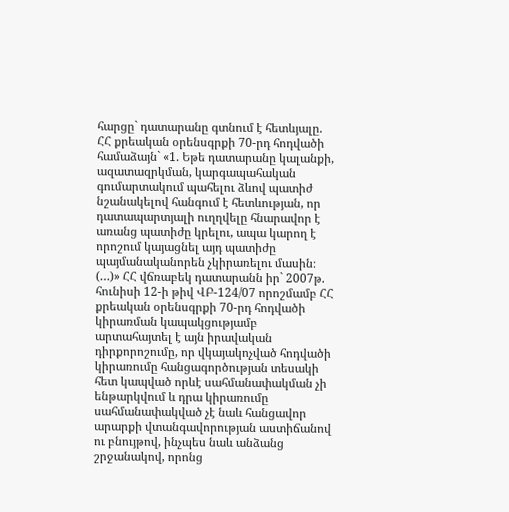հարցը` դատարանը գտնում է հետևյալը. ՀՀ քրեական օրենսգրքի 70-րդ հոդվածի համաձայն` «1. Եթե դատարանը կալանքի, ազատազրկման, կարգապահական գումարտակում պահելու ձևով պատիժ նշանակելով հանգում է հետևության, որ դատապարտյալի ուղղվելը հնարավոր է առանց պատիժը կրելու, ապա կարող է որոշում կայացնել այդ պատիժը պայմանականորեն չկիրառելու մասին։ (…)» ՀՀ վճռաբեկ դատարանն իր` 2007թ. հունիսի 12-ի թիվ ՎԲ-124/07 որոշմամբ ՀՀ քրեական օրենսգրքի 70-րդ հոդվածի կիրառման կապակցությամբ արտահայտել է այն իրավական դիրքորոշումը, որ վկայակոչված հոդվածի կիրառումը հանցագործության տեսակի հետ կապված որևէ սահմանափակման չի ենթարկվում և դրա կիրառումը սահմանափակված չէ նաև հանցավոր արարքի վտանգավորության աստիճանով ու բնույթով, ինչպես նաև անձանց շրջանակով, որոնց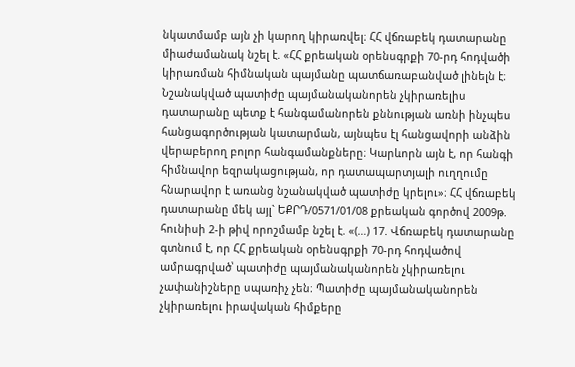նկատմամբ այն չի կարող կիրառվել։ ՀՀ վճռաբեկ դատարանը միաժամանակ նշել է. «ՀՀ քրեական օրենսգրքի 70-րդ հոդվածի կիրառման հիմնական պայմանը պատճառաբանված լինելն է։ Նշանակված պատիժը պայմանականորեն չկիրառելիս դատարանը պետք է հանգամանորեն քննության առնի ինչպես հանցագործության կատարման, այնպես էլ հանցավորի անձին վերաբերող բոլոր հանգամանքները։ Կարևորն այն է, որ հանգի հիմնավոր եզրակացության, որ դատապարտյալի ուղղումը հնարավոր է առանց նշանակված պատիժը կրելու»։ ՀՀ վճռաբեկ դատարանը մեկ այլ` ԵՔՐԴ/0571/01/08 քրեական գործով 2009թ. հունիսի 2-ի թիվ որոշմամբ նշել է. «(…) 17. Վճռաբեկ դատարանը գտնում է, որ ՀՀ քրեական օրենսգրքի 70-րդ հոդվածով ամրագրված՝ պատիժը պայմանականորեն չկիրառելու չափանիշները սպառիչ չեն։ Պատիժը պայմանականորեն չկիրառելու իրավական հիմքերը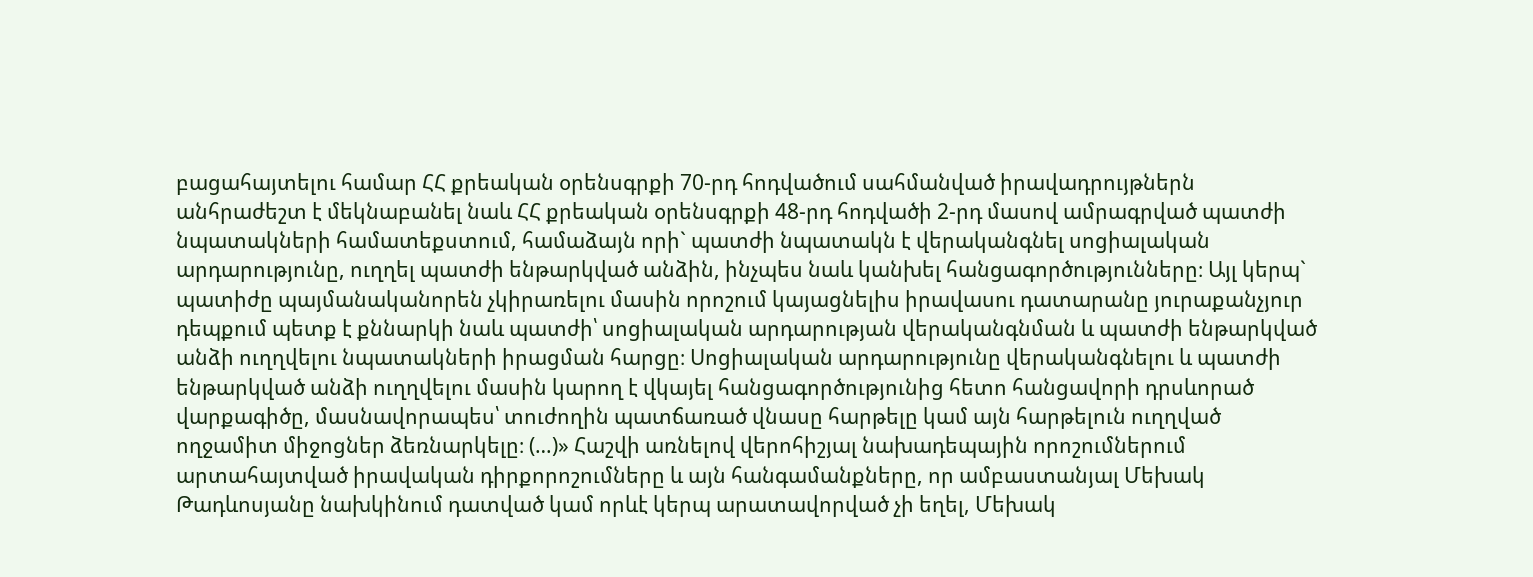բացահայտելու համար ՀՀ քրեական օրենսգրքի 70-րդ հոդվածում սահմանված իրավադրույթներն անհրաժեշտ է մեկնաբանել նաև ՀՀ քրեական օրենսգրքի 48-րդ հոդվածի 2-րդ մասով ամրագրված պատժի նպատակների համատեքստում, համաձայն որի` պատժի նպատակն է վերականգնել սոցիալական արդարությունը, ուղղել պատժի ենթարկված անձին, ինչպես նաև կանխել հանցագործությունները։ Այլ կերպ` պատիժը պայմանականորեն չկիրառելու մասին որոշում կայացնելիս իրավասու դատարանը յուրաքանչյուր դեպքում պետք է քննարկի նաև պատժի՝ սոցիալական արդարության վերականգնման և պատժի ենթարկված անձի ուղղվելու նպատակների իրացման հարցը։ Սոցիալական արդարությունը վերականգնելու և պատժի ենթարկված անձի ուղղվելու մասին կարող է վկայել հանցագործությունից հետո հանցավորի դրսևորած վարքագիծը, մասնավորապես՝ տուժողին պատճառած վնասը հարթելը կամ այն հարթելուն ուղղված ողջամիտ միջոցներ ձեռնարկելը։ (…)» Հաշվի առնելով վերոհիշյալ նախադեպային որոշումներում արտահայտված իրավական դիրքորոշումները և այն հանգամանքները, որ ամբաստանյալ Մեխակ Թադևոսյանը նախկինում դատված կամ որևէ կերպ արատավորված չի եղել, Մեխակ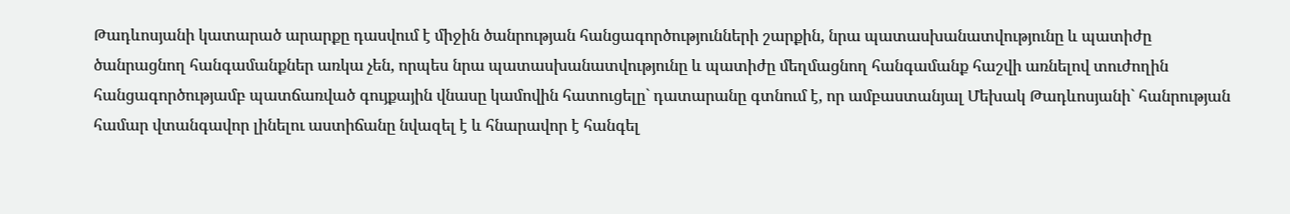Թադևոսյանի կատարած արարքը դասվում է միջին ծանրության հանցագործությունների շարքին, նրա պատասխանատվությունը և պատիժը ծանրացնող հանգամանքներ առկա չեն, որպես նրա պատասխանատվությունը և պատիժը մեղմացնող հանգամանք հաշվի առնելով տուժողին հանցագործությամբ պատճառված գույքային վնասը կամովին հատուցելը` դատարանը գտնում է, որ ամբաստանյալ Մեխակ Թադևոսյանի` հանրության համար վտանգավոր լինելու աստիճանը նվազել է և հնարավոր է հանգել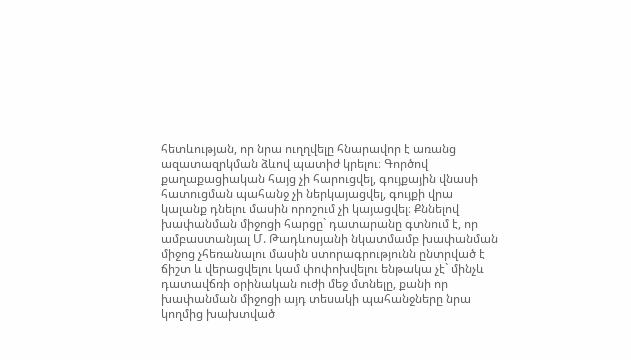հետևության, որ նրա ուղղվելը հնարավոր է առանց ազատազրկման ձևով պատիժ կրելու։ Գործով քաղաքացիական հայց չի հարուցվել, գույքային վնասի հատուցման պահանջ չի ներկայացվել, գույքի վրա կալանք դնելու մասին որոշում չի կայացվել։ Քննելով խափանման միջոցի հարցը` դատարանը գտնում է, որ ամբաստանյալ Մ. Թադևոսյանի նկատմամբ խափանման միջոց չհեռանալու մասին ստորագրությունն ընտրված է ճիշտ և վերացվելու կամ փոփոխվելու ենթակա չէ` մինչև դատավճռի օրինական ուժի մեջ մտնելը, քանի որ խափանման միջոցի այդ տեսակի պահանջները նրա կողմից խախտված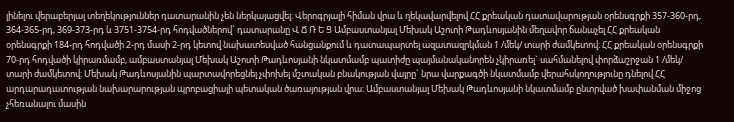լինելու վերաբերյալ տեղեկություններ դատարանին չեն ներկայացվել։ Վերոգրյալի հիման վրա և ղեկավարվելով ՀՀ քրեական դատավարության օրենսգրքի 357-360-րդ, 364-365-րդ, 369-373-րդ և 3751-3754-րդ հոդվածներով` դատարանը Վ Ճ Ռ Ե Ց Ամբաստանյալ Մեխակ Աշոտի Թադևոսյանին մեղավոր ճանաչել ՀՀ քրեական օրենսգրքի 184-րդ հոդվածի 2-րդ մասի 2-րդ կետով նախատեսված հանցանքում և դատապարտել ազատազրկման 1 /մեկ/ տարի ժամկետով։ ՀՀ քրեական օրենսգրքի 70-րդ հոդվածի կիրառմամբ, ամբաստանյալ Մեխակ Աշոտի Թադևոսյանի նկատմամբ պատիժը պայմանականորեն չկիրառել` սահմանելով փորձաշրջան 1 /մեկ/ տարի ժամկետով։ Մեխակ Թադևոսյանին պարտավորեցնել չփոխել մշտական բնակության վայրը` նրա վարքագծի նկատմամբ վերահսկողությունը դնելով ՀՀ արդարադատության նախարարության պրոբացիայի պետական ծառայության վրա։ Ամբաստանյալ Մեխակ Թադևոսյանի նկատմամբ ընտրված խափանման միջոց չհեռանալու մասին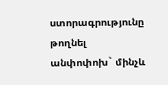ստորագրությունը թողնել անփոփոխ` մինչև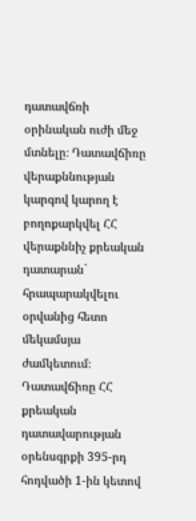դատավճռի օրինական ուժի մեջ մտնելը։ Դատավճիռը վերաքննության կարգով կարող է բողոքարկվել ՀՀ վերաքննիչ քրեական դատարան` հրապարակվելու օրվանից հետո մեկամսյա ժամկետում։ Դատավճիռը ՀՀ քրեական դատավարության օրենսգրքի 395-րդ հոդվածի 1-ին կետով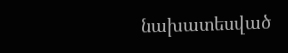նախատեսված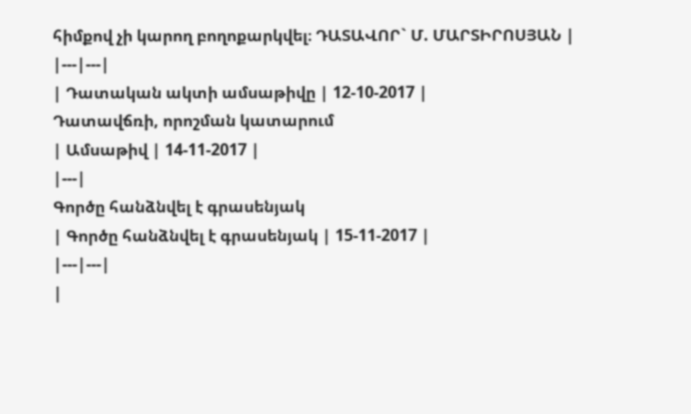հիմքով չի կարող բողոքարկվել։ ԴԱՏԱՎՈՐ` Մ. ՄԱՐՏԻՐՈՍՅԱՆ |
|---|---|
| Դատական ակտի ամսաթիվը | 12-10-2017 |
Դատավճռի, որոշման կատարում
| Ամսաթիվ | 14-11-2017 |
|---|
Գործը հանձնվել է գրասենյակ
| Գործը հանձնվել է գրասենյակ | 15-11-2017 |
|---|---|
|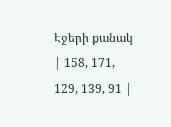Էջերի քանակ | 158, 171, 129, 139, 91 |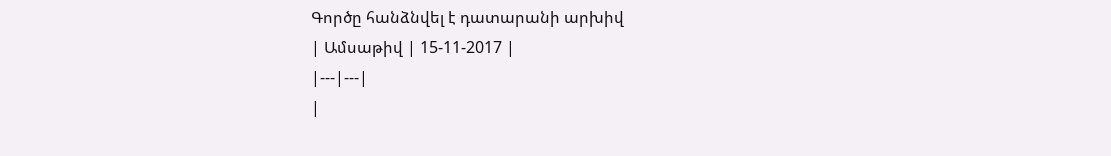Գործը հանձնվել է դատարանի արխիվ
| Ամսաթիվ | 15-11-2017 |
|---|---|
|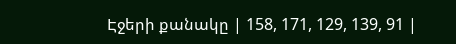Էջերի քանակը | 158, 171, 129, 139, 91 |